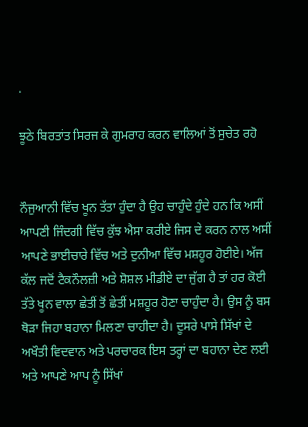.

ਝੂਠੇ ਬਿਰਤਾਂਤ ਸਿਰਜ ਕੇ ਗੁਮਰਾਹ ਕਰਨ ਵਾਲਿਆਂ ਤੋਂ ਸੁਚੇਤ ਰਹੋ


ਨੌਜੁਆਨੀ ਵਿੱਚ ਖੂਨ ਤੱਤਾ ਹੁੰਦਾ ਹੈ ਉਹ ਚਾਹੁੰਦੇ ਹੁੰਦੇ ਹਨ ਕਿ ਅਸੀਂ ਆਪਣੀ ਜਿੰਦਗੀ ਵਿੱਚ ਕੁੱਝ ਐਸਾ ਕਰੀਏ ਜਿਸ ਦੇ ਕਰਨ ਨਾਲ ਅਸੀਂ ਆਪਣੇ ਭਾਈਚਾਰੇ ਵਿੱਚ ਅਤੇ ਦੁਨੀਆ ਵਿੱਚ ਮਸ਼ਹੂਰ ਹੋਈਏ। ਅੱਜ ਕੱਲ ਜਦੋਂ ਟੈਕਨੌਲਜ਼ੀ ਅਤੇ ਸ਼ੋਸ਼ਲ ਮੀਡੀਏ ਦਾ ਜੁੱਗ ਹੈ ਤਾਂ ਹਰ ਕੋਈ ਤੱਤੇ ਖੂਨ ਵਾਲਾ ਛੇਤੀਂ ਤੋਂ ਛੇਤੀਂ ਮਸ਼ਹੂਰ ਹੋਣਾ ਚਾਹੁੰਦਾ ਹੈ। ਉਸ ਨੂੰ ਬਸ ਥੋੜਾ ਜਿਹਾ ਬਹਾਨਾ ਮਿਲਣਾ ਚਾਹੀਦਾ ਹੈ। ਦੂਸਰੇ ਪਾਸੇ ਸਿੱਖਾਂ ਦੇ ਅਖੌਤੀ ਵਿਦਵਾਨ ਅਤੇ ਪਰਚਾਰਕ ਇਸ ਤਰ੍ਹਾਂ ਦਾ ਬਹਾਨਾ ਦੇਣ ਲਈ ਅਤੇ ਆਪਣੇ ਆਪ ਨੂੰ ਸਿੱਖਾਂ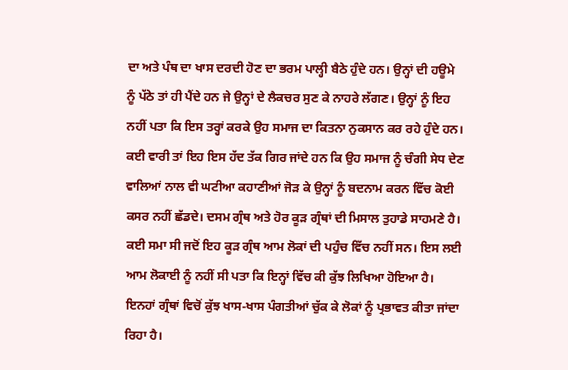ਦਾ ਅਤੇ ਪੰਥ ਦਾ ਖਾਸ ਦਰਦੀ ਹੋਣ ਦਾ ਭਰਮ ਪਾਲ੍ਹੀ ਬੈਠੇ ਹੁੰਦੇ ਹਨ। ਉਨ੍ਹਾਂ ਦੀ ਹਊਮੇ ਨੂੰ ਪੱਠੇ ਤਾਂ ਹੀ ਪੈਂਦੇ ਹਨ ਜੇ ਉਨ੍ਹਾਂ ਦੇ ਲੈਕਚਰ ਸੁਣ ਕੇ ਨਾਹਰੇ ਲੱਗਣ। ਉਨ੍ਹਾਂ ਨੂੰ ਇਹ ਨਹੀਂ ਪਤਾ ਕਿ ਇਸ ਤਰ੍ਹਾਂ ਕਰਕੇ ਉਹ ਸਮਾਜ ਦਾ ਕਿਤਨਾ ਨੁਕਸਾਨ ਕਰ ਰਹੇ ਹੁੰਦੇ ਹਨ। ਕਈ ਵਾਰੀ ਤਾਂ ਇਹ ਇਸ ਹੱਦ ਤੱਕ ਗਿਰ ਜਾਂਦੇ ਹਨ ਕਿ ਉਹ ਸਮਾਜ ਨੂੰ ਚੰਗੀ ਸੇਧ ਦੇਣ ਵਾਲਿਆਂ ਨਾਲ ਵੀ ਘਟੀਆ ਕਹਾਣੀਆਂ ਜੋੜ ਕੇ ਉਨ੍ਹਾਂ ਨੂੰ ਬਦਨਾਮ ਕਰਨ ਵਿੱਚ ਕੋਈ ਕਸਰ ਨਹੀਂ ਛੱਡਦੇ। ਦਸਮ ਗ੍ਰੰਥ ਅਤੇ ਹੋਰ ਕੂੜ ਗ੍ਰੰਥਾਂ ਦੀ ਮਿਸਾਲ ਤੁਹਾਡੇ ਸਾਹਮਣੇ ਹੈ। ਕਈ ਸਮਾ ਸੀ ਜਦੋਂ ਇਹ ਕੂੜ ਗ੍ਰੰਥ ਆਮ ਲੋਕਾਂ ਦੀ ਪਹੁੰਚ ਵਿੱਚ ਨਹੀਂ ਸਨ। ਇਸ ਲਈ ਆਮ ਲੋਕਾਈ ਨੂੰ ਨਹੀਂ ਸੀ ਪਤਾ ਕਿ ਇਨ੍ਹਾਂ ਵਿੱਚ ਕੀ ਕੁੱਝ ਲਿਖਿਆ ਹੋਇਆ ਹੈ। ਇਨਹਾਂ ਗ੍ਰੰਥਾਂ ਵਿਚੋਂ ਕੁੱਝ ਖਾਸ-ਖਾਸ ਪੰਗਤੀਆਂ ਚੁੱਕ ਕੇ ਲੋਕਾਂ ਨੂੰ ਪ੍ਰਭਾਵਤ ਕੀਤਾ ਜਾਂਦਾ ਰਿਹਾ ਹੈ।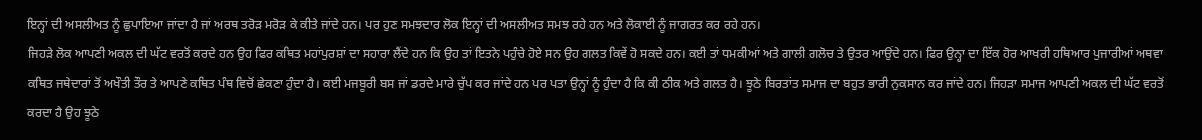ਇਨ੍ਹਾਂ ਦੀ ਅਸਲੀਅਤ ਨੂੰ ਛੁਪਾਇਆ ਜਾਂਦਾ ਹੈ ਜਾਂ ਅਰਥ ਤਰੋੜ ਮਰੋੜ ਕੇ ਕੀਤੇ ਜਾਂਦੇ ਹਨ। ਪਰ ਹੁਣ ਸਮਝਦਾਰ ਲੋਕ ਇਨ੍ਹਾਂ ਦੀ ਅਸਲੀਅਤ ਸਮਝ ਰਹੇ ਹਨ ਅਤੇ ਲੋਕਾਈ ਨੂੰ ਜਾਗਰਤ ਕਰ ਰਹੇ ਹਨ।
ਜਿਹੜੇ ਲੋਕ ਆਪਣੀ ਅਕਲ ਦੀ ਘੱਟ ਵਰਤੋਂ ਕਰਦੇ ਹਨ ਉਹ ਫਿਰ ਕਥਿਤ ਮਹਾਂਪੁਰਸ਼ਾਂ ਦਾ ਸਹਾਰਾ ਲੈਂਦੇ ਹਨ ਕਿ ਉਹ ਤਾਂ ਇਤਨੇ ਪਹੁੰਚੇ ਹੋਏ ਸਨ ਉਹ ਗਲਤ ਕਿਵੇਂ ਹੋ ਸਕਦੇ ਹਨ। ਕਈ ਤਾਂ ਧਮਕੀਆਂ ਅਤੇ ਗਾਲੀ ਗਲੋਚ ਤੇ ਉਤਰ ਆਉਂਦੇ ਹਨ। ਫਿਰ ਉਨ੍ਹਾ ਦਾ ਇੱਕ ਹੋਰ ਆਖਰੀ ਹਥਿਆਰ ਪੁਜਾਰੀਆਂ ਅਥਵਾ ਕਥਿਤ ਜਥੇਦਾਰਾਂ ਤੋਂ ਅਖੌਤੀ ਤੌਰ ਤੇ ਆਪਣੇ ਕਥਿਤ ਪੰਥ ਵਿਚੋਂ ਛੇਕਣਾ ਹੁੰਦਾ ਹੈ। ਕਈ ਮਜਬੂਰੀ ਬਸ ਜਾਂ ਡਰਦੇ ਮਾਰੇ ਚੁੱਪ ਕਰ ਜਾਂਦੇ ਹਨ ਪਰ ਪਤਾ ਉਨ੍ਹਾਂ ਨੂੰ ਹੁੰਦਾ ਹੈ ਕਿ ਕੀ ਠੀਕ ਅਤੇ ਗਲਤ ਹੈ। ਝੂਠੇ ਬਿਰਤਾਂਤ ਸਮਾਜ ਦਾ ਬਹੁਤ ਭਾਰੀ ਨੁਕਸਾਨ ਕਰ ਜਾਂਦੇ ਹਨ। ਜਿਹੜਾ ਸਮਾਜ ਆਪਣੀ ਅਕਲ ਦੀ ਘੱਟ ਵਰਤੋਂ ਕਰਦਾ ਹੈ ਉਹ ਝੂਠੇ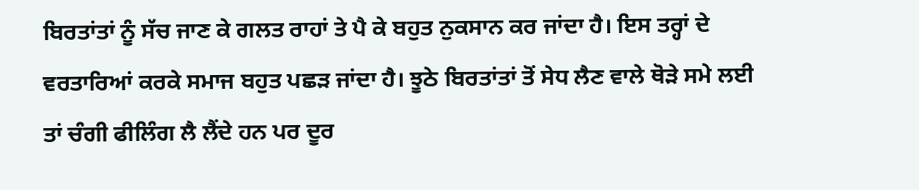ਬਿਰਤਾਂਤਾਂ ਨੂੰ ਸੱਚ ਜਾਣ ਕੇ ਗਲਤ ਰਾਹਾਂ ਤੇ ਪੈ ਕੇ ਬਹੁਤ ਨੁਕਸਾਨ ਕਰ ਜਾਂਦਾ ਹੈ। ਇਸ ਤਰ੍ਹਾਂ ਦੇ ਵਰਤਾਰਿਆਂ ਕਰਕੇ ਸਮਾਜ ਬਹੁਤ ਪਛੜ ਜਾਂਦਾ ਹੈ। ਝੂਠੇ ਬਿਰਤਾਂਤਾਂ ਤੋਂ ਸੇਧ ਲੈਣ ਵਾਲੇ ਥੋੜੇ ਸਮੇ ਲਈ ਤਾਂ ਚੰਗੀ ਫੀਲਿੰਗ ਲੈ ਲੈਂਦੇ ਹਨ ਪਰ ਦੂਰ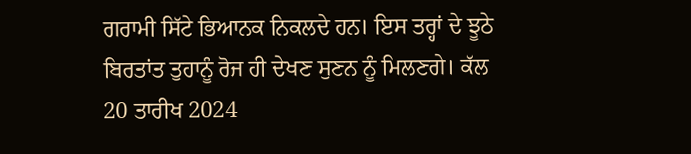ਗਰਾਮੀ ਸਿੱਟੇ ਭਿਆਨਕ ਨਿਕਲਦੇ ਹਨ। ਇਸ ਤਰ੍ਹਾਂ ਦੇ ਝੂਠੇ ਬਿਰਤਾਂਤ ਤੁਹਾਨੂੰ ਰੋਜ ਹੀ ਦੇਖਣ ਸੁਣਨ ਨੂੰ ਮਿਲਣਗੇ। ਕੱਲ 20 ਤਾਰੀਖ 2024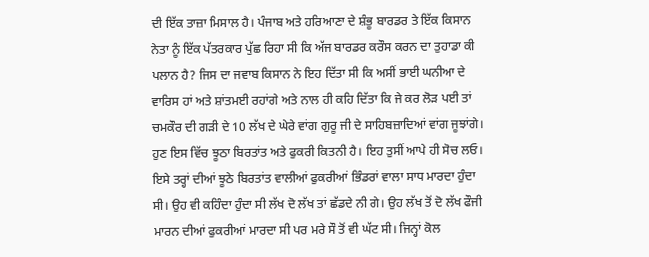ਦੀ ਇੱਕ ਤਾਜ਼ਾ ਮਿਸਾਲ ਹੈ। ਪੰਜਾਬ ਅਤੇ ਹਰਿਆਣਾ ਦੇ ਸ਼ੰਭੂ ਬਾਰਡਰ ਤੇ ਇੱਕ ਕਿਸਾਨ ਨੇਤਾ ਨੂੰ ਇੱਕ ਪੱਤਰਕਾਰ ਪੁੱਛ ਰਿਹਾ ਸੀ ਕਿ ਅੱਜ ਬਾਰਡਰ ਕਰੌਸ ਕਰਨ ਦਾ ਤੁਹਾਡਾ ਕੀ ਪਲਾਨ ਹੈ? ਜਿਸ ਦਾ ਜਵਾਬ ਕਿਸਾਨ ਨੇ ਇਹ ਦਿੱਤਾ ਸੀ ਕਿ ਅਸੀਂ ਭਾਈ ਘਨੀਆ ਦੇ ਵਾਰਿਸ ਹਾਂ ਅਤੇ ਸ਼ਾਂਤਮਈ ਰਹਾਂਗੇ ਅਤੇ ਨਾਲ ਹੀ ਕਹਿ ਦਿੱਤਾ ਕਿ ਜੇ ਕਰ ਲੋੜ ਪਈ ਤਾਂ ਚਮਕੌਰ ਦੀ ਗੜੀ ਦੇ 10 ਲੱਖ ਦੇ ਘੇਰੇ ਵਾਂਗ ਗੁਰੂ ਜੀ ਦੇ ਸਾਹਿਬਜ਼ਾਦਿਆਂ ਵਾਂਗ ਜੂਝਾਂਗੇ। ਹੁਣ ਇਸ ਵਿੱਚ ਝੂਠਾ ਬਿਰਤਾਂਤ ਅਤੇ ਫੁਕਰੀ ਕਿਤਨੀ ਹੈ। ਇਹ ਤੁਸੀਂ ਆਪੇ ਹੀ ਸੋਚ ਲਓ। ਇਸੇ ਤਰ੍ਹਾਂ ਦੀਆਂ ਝੂਠੇ ਬਿਰਤਾਂਤ ਵਾਲੀਆਂ ਫੁਕਰੀਆਂ ਭਿੰਡਰਾਂ ਵਾਲਾ ਸਾਧ ਮਾਰਦਾ ਹੁੰਦਾ ਸੀ। ਉਹ ਵੀ ਕਹਿੰਦਾ ਹੁੰਦਾ ਸੀ ਲੱਖ ਦੋ ਲੱਖ ਤਾਂ ਛੱਡਦੇ ਨੀ ਗੇ। ਉਹ ਲੱਖ ਤੋਂ ਦੋ ਲੱਖ ਫੌਜੀ ਮਾਰਨ ਦੀਆਂ ਫੁਕਰੀਆਂ ਮਾਰਦਾ ਸੀ ਪਰ ਮਰੇ ਸੌ ਤੋਂ ਵੀ ਘੱਟ ਸੀ। ਜਿਨ੍ਹਾਂ ਕੋਲ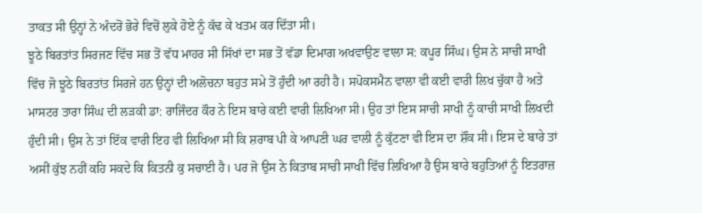ਤਾਕਤ ਸੀ ਉਨ੍ਹਾਂ ਨੇ ਅੰਦਰੋਂ ਭੋਰੇ ਵਿਚੋਂ ਲੁਕੇ ਹੋਏ ਨੂੰ ਕੱਢ ਕੇ ਖਤਮ ਕਰ ਦਿੱਤਾ ਸੀ।
ਝੂਠੇ ਬਿਰਤਾਂਤ ਸਿਰਜਣ ਵਿੱਚ ਸਭ ਤੋਂ ਵੱਧ ਮਾਹਰ ਸੀ ਸਿੱਖਾਂ ਦਾ ਸਭ ਤੋਂ ਵੱਡਾ ਦਿਮਾਗ ਅਖਵਾਉਣ ਵਾਲਾ ਸ: ਕਪੂਰ ਸਿੰਘ। ਉਸ ਨੇ ਸਾਚੀ ਸਾਖੀ ਵਿੱਚ ਜੋ ਝੂਠੇ ਬਿਰਤਾਂਤ ਸਿਰਜੇ ਹਨ ਉਨ੍ਹਾਂ ਦੀ ਅਲੋਚਨਾ ਬਹੁਤ ਸਮੇ ਤੋਂ ਹੁੰਦੀ ਆ ਰਹੀ ਹੈ। ਸਪੋਕਸਮੈਨ ਵਾਲਾ ਵੀ ਕਈ ਵਾਰੀ ਲਿਖ ਚੁੱਕਾ ਹੈ ਅਤੇ ਮਾਸਟਰ ਤਾਰਾ ਸਿੰਘ ਦੀ ਲੜਕੀ ਡਾ: ਰਾਜਿੰਦਰ ਕੌਰ ਨੇ ਇਸ ਬਾਰੇ ਕਈ ਵਾਰੀ ਲਿਖਿਆ ਸੀ। ਉਹ ਤਾਂ ਇਸ ਸਾਚੀ ਸਾਖੀ ਨੂੰ ਕਾਚੀ ਸਾਖੀ ਲਿਖਦੀ ਹੁੰਦੀ ਸੀ। ਉਸ ਨੇ ਤਾਂ ਇੱਕ ਵਾਰੀ ਇਹ ਵੀ ਲਿਖਿਆ ਸੀ ਕਿ ਸ਼ਰਾਬ ਪੀ ਕੇ ਆਪਣੀ ਘਰ ਵਾਲੀ ਨੂੰ ਕੁੱਟਣਾ ਵੀ ਇਸ ਦਾ ਸ਼ੌਂਕ ਸੀ। ਇਸ ਦੇ ਬਾਰੇ ਤਾਂ ਅਸੀਂ ਕੁੱਝ ਨਹੀਂ ਕਹਿ ਸਕਦੇ ਕਿ ਕਿਤਨੀ ਕੁ ਸਚਾਈ ਹੈ। ਪਰ ਜੋ ਉਸ ਨੇ ਕਿਤਾਬ ਸਾਚੀ ਸਾਖੀ ਵਿੱਚ ਲਿਖਿਆ ਹੈ ਉਸ ਬਾਰੇ ਬਹੁਤਿਆਂ ਨੂੰ ਇਤਰਾਜ਼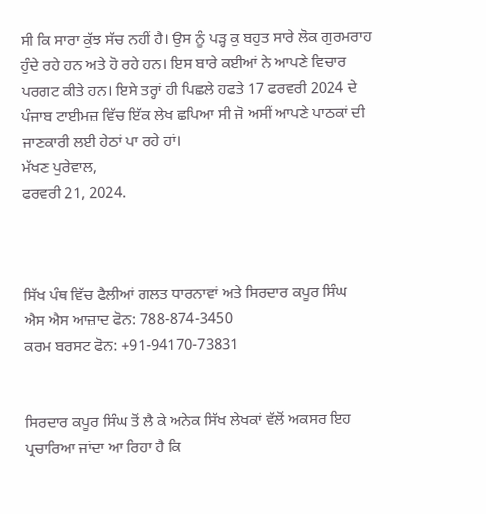ਸੀ ਕਿ ਸਾਰਾ ਕੁੱਝ ਸੱਚ ਨਹੀਂ ਹੈ। ਉਸ ਨੂੰ ਪੜ੍ਹ ਕੁ ਬਹੁਤ ਸਾਰੇ ਲੋਕ ਗੁਰਮਰਾਹ ਹੁੰਦੇ ਰਹੇ ਹਨ ਅਤੇ ਹੋ ਰਹੇ ਹਨ। ਇਸ ਬਾਰੇ ਕਈਆਂ ਨੇ ਆਪਣੇ ਵਿਚਾਰ ਪਰਗਟ ਕੀਤੇ ਹਨ। ਇਸੇ ਤਰ੍ਹਾਂ ਹੀ ਪਿਛਲੇ ਹਫਤੇ 17 ਫਰਵਰੀ 2024 ਦੇ ਪੰਜਾਬ ਟਾਈਮਜ਼ ਵਿੱਚ ਇੱਕ ਲੇਖ ਛਪਿਆ ਸੀ ਜੋ ਅਸੀਂ ਆਪਣੇ ਪਾਠਕਾਂ ਦੀ ਜਾਣਕਾਰੀ ਲਈ ਹੇਠਾਂ ਪਾ ਰਹੇ ਹਾਂ।
ਮੱਖਣ ਪੁਰੇਵਾਲ,
ਫਰਵਰੀ 21, 2024.



ਸਿੱਖ ਪੰਥ ਵਿੱਚ ਫੈਲੀਆਂ ਗਲਤ ਧਾਰਨਾਵਾਂ ਅਤੇ ਸਿਰਦਾਰ ਕਪੂਰ ਸਿੰਘ
ਐਸ ਐਸ ਆਜ਼ਾਦ ਫੋਨ: 788-874-3450
ਕਰਮ ਬਰਸਟ ਫੋਨ: +91-94170-73831


ਸਿਰਦਾਰ ਕਪੂਰ ਸਿੰਘ ਤੋਂ ਲੈ ਕੇ ਅਨੇਕ ਸਿੱਖ ਲੇਖਕਾਂ ਵੱਲੋਂ ਅਕਸਰ ਇਹ ਪ੍ਰਚਾਰਿਆ ਜਾਂਦਾ ਆ ਰਿਹਾ ਹੈ ਕਿ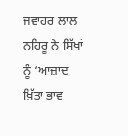ਜਵਾਹਰ ਲਾਲ ਨਹਿਰੂ ਨੇ ਸਿੱਖਾਂ ਨੂੰ ‘ਆਜ਼ਾਦ ਖ਼ਿੱਤਾ ਭਾਵ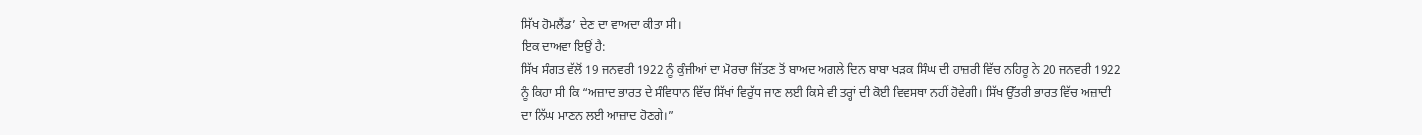ਸਿੱਖ ਹੋਮਲੈਂਡ’ ਦੇਣ ਦਾ ਵਾਅਦਾ ਕੀਤਾ ਸੀ।
ਇਕ ਦਾਅਵਾ ਇਉਂ ਹੈ:
ਸਿੱਖ ਸੰਗਤ ਵੱਲੋਂ 19 ਜਨਵਰੀ 1922 ਨੂੰ ਕੁੰਜੀਆਂ ਦਾ ਮੋਰਚਾ ਜਿੱਤਣ ਤੋਂ ਬਾਅਦ ਅਗਲੇ ਦਿਨ ਬਾਬਾ ਖੜਕ ਸਿੰਘ ਦੀ ਹਾਜ਼ਰੀ ਵਿੱਚ ਨਹਿਰੂ ਨੇ 20 ਜਨਵਰੀ 1922 ਨੂੰ ਕਿਹਾ ਸੀ ਕਿ “ਅਜ਼ਾਦ ਭਾਰਤ ਦੇ ਸੰਵਿਧਾਨ ਵਿੱਚ ਸਿੱਖਾਂ ਵਿਰੁੱਧ ਜਾਣ ਲਈ ਕਿਸੇ ਵੀ ਤਰ੍ਹਾਂ ਦੀ ਕੋਈ ਵਿਵਸਥਾ ਨਹੀਂ ਹੋਵੇਗੀ। ਸਿੱਖ ਉੱਤਰੀ ਭਾਰਤ ਵਿੱਚ ਅਜ਼ਾਦੀ ਦਾ ਨਿੱਘ ਮਾਣਨ ਲਈ ਆਜ਼ਾਦ ਹੋਣਗੇ।”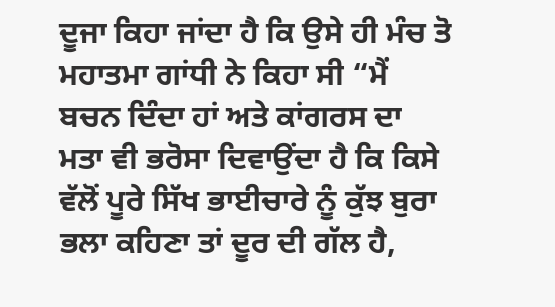ਦੂਜਾ ਕਿਹਾ ਜਾਂਦਾ ਹੈ ਕਿ ਉਸੇ ਹੀ ਮੰਚ ਤੋ ਮਹਾਤਮਾ ਗਾਂਧੀ ਨੇ ਕਿਹਾ ਸੀ “ਮੈਂ ਬਚਨ ਦਿੰਦਾ ਹਾਂ ਅਤੇ ਕਾਂਗਰਸ ਦਾ ਮਤਾ ਵੀ ਭਰੋਸਾ ਦਿਵਾਉਂਦਾ ਹੈ ਕਿ ਕਿਸੇ ਵੱਲੋਂ ਪੂਰੇ ਸਿੱਖ ਭਾਈਚਾਰੇ ਨੂੰ ਕੁੱਝ ਬੁਰਾ ਭਲਾ ਕਹਿਣਾ ਤਾਂ ਦੂਰ ਦੀ ਗੱਲ ਹੈ,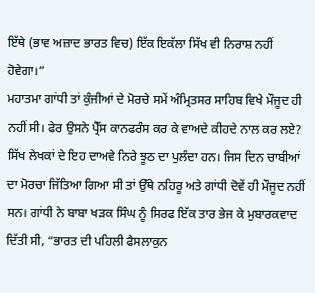ਇੱਥੇ (ਭਾਵ ਅਜ਼ਾਦ ਭਾਰਤ ਵਿਚ) ਇੱਕ ਇਕੱਲਾ ਸਿੱਖ ਵੀ ਨਿਰਾਸ਼ ਨਹੀਂ ਹੋਵੇਗਾ।”
ਮਹਾਤਮਾ ਗਾਂਧੀ ਤਾਂ ਕੁੰਜੀਆਂ ਦੇ ਮੋਰਚੇ ਸਮੇਂ ਅੰਮ੍ਰਿਤਸਰ ਸਾਹਿਬ ਵਿਖੇ ਮੌਜੂਦ ਹੀ ਨਹੀਂ ਸੀ। ਫੇਰ ਉਸਨੇ ਪ੍ਰੈੱਸ ਕਾਨਫਰੰਸ ਕਰ ਕੇ ਵਾਅਦੇ ਕੀਹਦੇ ਨਾਲ ਕਰ ਲਏ? ਸਿੱਖ ਲੇਖਕਾਂ ਦੇ ਇਹ ਦਾਅਵੇ ਨਿਰੇ ਝੂਠ ਦਾ ਪੁਲੰਦਾ ਹਨ। ਜਿਸ ਦਿਨ ਚਾਬੀਆਂ ਦਾ ਮੋਰਚਾ ਜਿੱਤਿਆ ਗਿਆ ਸੀ ਤਾਂ ਉੱਥੇ ਨਹਿਰੂ ਅਤੇ ਗਾਂਧੀ ਦੋਵੇਂ ਹੀ ਮੌਜੂਦ ਨਹੀਂ ਸਨ। ਗਾਂਧੀ ਨੇ ਬਾਬਾ ਖੜਕ ਸਿੰਘ ਨੂੰ ਸਿਰਫ ਇੱਕ ਤਾਰ ਭੇਜ ਕੇ ਮੁਬਾਰਕਵਾਦ ਦਿੱਤੀ ਸੀ, “ਭਾਰਤ ਦੀ ਪਹਿਲੀ ਫੈਸਲਾਕੁਨ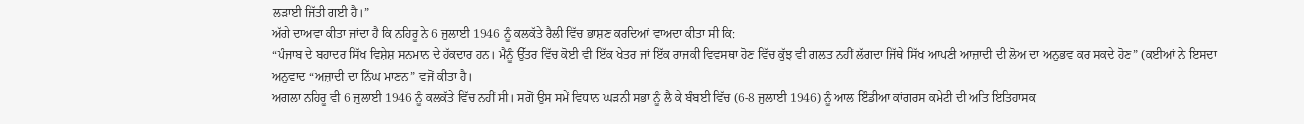ਲੜਾਈ ਜਿੱਤੀ ਗਈ ਹੈ।”
ਅੱਗੇ ਦਾਅਵਾ ਕੀਤਾ ਜਾਂਦਾ ਹੈ ਕਿ ਨਹਿਰੂ ਨੇ 6 ਜੁਲਾਈ 1946 ਨੂੰ ਕਲਕੱਤੇ ਰੈਲੀ ਵਿੱਚ ਭਾਸ਼ਣ ਕਰਦਿਆਂ ਵਾਅਦਾ ਕੀਤਾ ਸੀ ਕਿ:
“ਪੰਜਾਬ ਦੇ ਬਹਾਦਰ ਸਿੱਖ ਵਿਸ਼ੇਸ਼ ਸਨਮਾਨ ਦੇ ਹੱਕਦਾਰ ਹਨ। ਮੈਨੂੰ ਉੱਤਰ ਵਿੱਚ ਕੋਈ ਵੀ ਇੱਕ ਖੇਤਰ ਜਾਂ ਇੱਕ ਰਾਜਕੀ ਵਿਵਸਥਾ ਹੋਣ ਵਿੱਚ ਕੁੱਝ ਵੀ ਗਲਤ ਨਹੀਂ ਲੱਗਦਾ ਜਿੱਥੇ ਸਿੱਖ ਆਪਣੀ ਆਜ਼ਾਦੀ ਦੀ ਲੋਅ ਦਾ ਅਨੁਭਵ ਕਰ ਸਕਦੇ ਹੋਣ” (ਕਈਆਂ ਨੇ ਇਸਦਾ ਅਨੁਵਾਦ “ਅਜ਼ਾਦੀ ਦਾ ਨਿੱਘ ਮਾਣਨ” ਵਜੋਂ ਕੀਤਾ ਹੈ।
ਅਗਲਾ ਨਹਿਰੂ ਵੀ 6 ਜੁਲਾਈ 1946 ਨੂੰ ਕਲਕੱਤੇ ਵਿੱਚ ਨਹੀਂ ਸੀ। ਸਗੋਂ ਉਸ ਸਮੇਂ ਵਿਧਾਨ ਘੜਨੀ ਸਭਾ ਨੂੰ ਲੈ ਕੇ ਬੰਬਈ ਵਿੱਚ (6-8 ਜੁਲਾਈ 1946) ਨੂੰ ਆਲ ਇੰਡੀਆ ਕਾਂਗਰਸ ਕਮੇਟੀ ਦੀ ਅਤਿ ਇਤਿਹਾਸਕ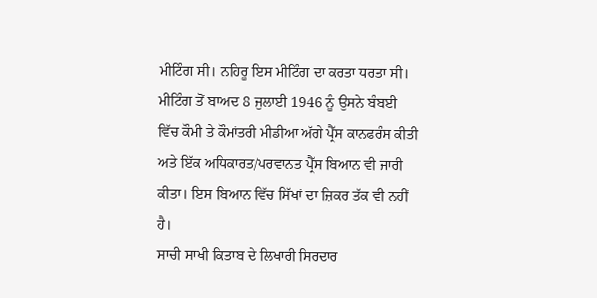ਮੀਟਿੰਗ ਸੀ। ਨਹਿਰੂ ਇਸ ਮੀਟਿੰਗ ਦਾ ਕਰਤਾ ਧਰਤਾ ਸੀ। ਮੀਟਿੰਗ ਤੋਂ ਬਾਅਦ 8 ਜੁਲਾਈ 1946 ਨੂੰ ਉਸਨੇ ਬੰਬਈ ਵਿੱਚ ਕੌਮੀ ਤੇ ਕੌਮਾਂਤਰੀ ਮੀਡੀਆ ਅੱਗੇ ਪ੍ਰੈੱਸ ਕਾਨਫਰੰਸ ਕੀਤੀ ਅਤੇ ਇੱਕ ਅਧਿਕਾਰਤ/ਪਰਵਾਨਤ ਪ੍ਰੈੱਸ ਬਿਆਨ ਵੀ ਜਾਰੀ ਕੀਤਾ। ਇਸ ਬਿਆਨ ਵਿੱਚ ਸਿੱਖਾਂ ਦਾ ਜ਼ਿਕਰ ਤੱਕ ਵੀ ਨਹੀਂ ਹੈ।
ਸਾਚੀ ਸਾਖੀ ਕਿਤਾਬ ਦੇ ਲਿਖਾਰੀ ਸਿਰਦਾਰ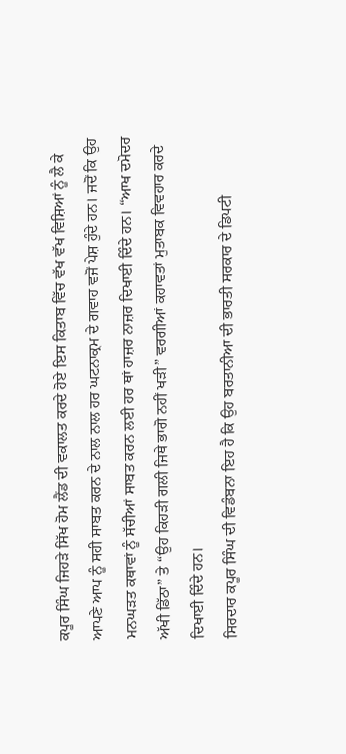ਕਪੂਰ ਸਿੰਘ ਜਿਹੜੇ ਸਿੱਖ ਹੋਮ ਲੈਂਡ ਦੀ ਵਕਾਲਤ ਕਰਦੇ ਹੋਏ ਇਸ ਕਿਤਾਬ ਵਿੱਚ ਵੱਖ ਵੱਖ ਵਿਸ਼ਿਆਂ ਨੂੰ ਲੈ ਕੇ ਆਪਣੇ ਆਪ ਨੂੰ ਸਹੀ ਸਾਬਤ ਕਰਨ ਦੇ ਨਾਲ ਨਾਲ ਹਰ ਘਟਨਾਕ੍ਰਮ ਦੇ ਗਵਾਹ ਵਜੋਂ ਪੇਸ਼ ਹੁੰਦੇ ਹਨ। ਜਦੋਂ ਕਿ ਉਹ ਮਨਘੜਤ ਕਥਾਵਾਂ ਨੂੰ ਸੱਚੀਆਂ ਸਾਬਤ ਕਰਨ ਲਈ ਹਰ ਥਾਂ ਹਾਜ਼ਰ ਨਾਜ਼ਰ ਦਿਖਾਈ ਦਿੰਦੇ ਹਨ। “ਆਖ ਦਮੋਦਰ ਅੱਖੀ ਡਿੱਠਾ” ਤੇ “ਉਹ ਕਿਹੜੀ ਗਲੀ ਜਿਥੇ ਭਾਗੋ ਨਹੀਂ ਖੜੀ” ਵਰਗੀਆਂ ਕਹਾਵਤਾਂ ਮੁਤਾਬਕ ਵਿਵਹਾਰ ਕਰਦੇ ਦਿਖਾਈ ਦਿੰਦੇ ਹਨ।
ਸਿਰਦਾਰ ਕਪੂਰ ਸਿੰਘ ਦੀ ਵਿਡੰਬਨਾ ਇਹ ਹੈ ਕਿ ਉਹ ਬਰਤਾਨੀਆ ਦੀ ਭਾਰਤੀ ਸਰਕਾਰ ਦੇ ਡਿਪਟੀ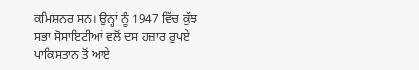ਕਮਿਸ਼ਨਰ ਸਨ। ਉਨ੍ਹਾਂ ਨੂੰ 1947 ਵਿੱਚ ਕੁੱਝ ਸਭਾ ਸੋਸਾਇਟੀਆਂ ਵਲੋਂ ਦਸ ਹਜ਼ਾਰ ਰੁਪਏ ਪਾਕਿਸਤਾਨ ਤੋਂ ਆਏ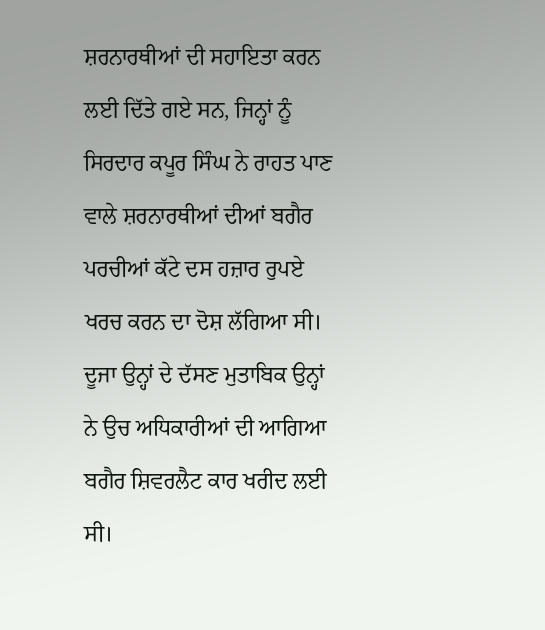ਸ਼ਰਨਾਰਥੀਆਂ ਦੀ ਸਹਾਇਤਾ ਕਰਨ ਲਈ ਦਿੱਤੇ ਗਏ ਸਨ, ਜਿਨ੍ਹਾਂ ਨੂੰ ਸਿਰਦਾਰ ਕਪੂਰ ਸਿੰਘ ਨੇ ਰਾਹਤ ਪਾਣ ਵਾਲੇ ਸ਼ਰਨਾਰਥੀਆਂ ਦੀਆਂ ਬਗੈਰ ਪਰਚੀਆਂ ਕੱਟੇ ਦਸ ਹਜ਼ਾਰ ਰੁਪਏ ਖਰਚ ਕਰਨ ਦਾ ਦੋਸ਼ ਲੱਗਿਆ ਸੀ। ਦੂਜਾ ਉਨ੍ਹਾਂ ਦੇ ਦੱਸਣ ਮੁਤਾਬਿਕ ਉਨ੍ਹਾਂ ਨੇ ਉਚ ਅਧਿਕਾਰੀਆਂ ਦੀ ਆਗਿਆ ਬਗੈਰ ਸ਼ਿਵਰਲੈਟ ਕਾਰ ਖਰੀਦ ਲਈ ਸੀ।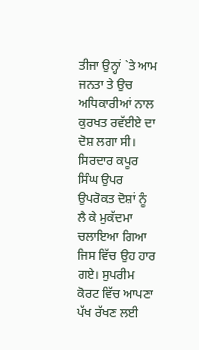ਤੀਜਾ ਉਨ੍ਹਾਂ `ਤੇ ਆਮ ਜਨਤਾ ਤੇ ਉਚ ਅਧਿਕਾਰੀਆਂ ਨਾਲ ਕੁਰਖਤ ਰਵੱਈਏ ਦਾ ਦੋਸ਼ ਲਗਾ ਸੀ। ਸਿਰਦਾਰ ਕਪੂਰ ਸਿੰਘ ਉਪਰ ਉਪਰੋਕਤ ਦੋਸ਼ਾਂ ਨੂੰ ਲੈ ਕੇ ਮੁਕੱਦਮਾ ਚਲਾਇਆ ਗਿਆ ਜਿਸ ਵਿੱਚ ਉਹ ਹਾਰ ਗਏ। ਸੁਪਰੀਮ ਕੋਰਟ ਵਿੱਚ ਆਪਣਾ ਪੱਖ ਰੱਖਣ ਲਈ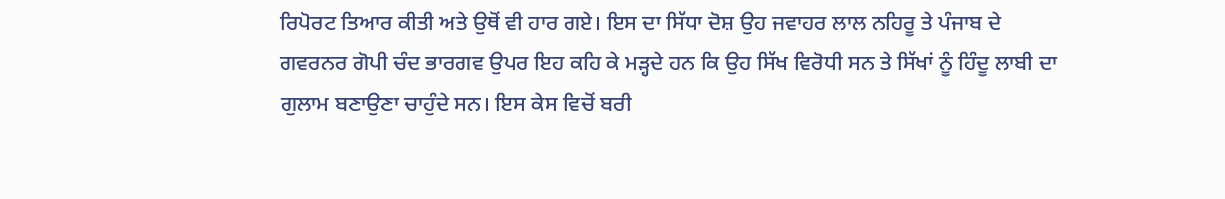ਰਿਪੋਰਟ ਤਿਆਰ ਕੀਤੀ ਅਤੇ ਉਥੋਂ ਵੀ ਹਾਰ ਗਏ। ਇਸ ਦਾ ਸਿੱਧਾ ਦੋਸ਼ ਉਹ ਜਵਾਹਰ ਲਾਲ ਨਹਿਰੂ ਤੇ ਪੰਜਾਬ ਦੇ ਗਵਰਨਰ ਗੋਪੀ ਚੰਦ ਭਾਰਗਵ ਉਪਰ ਇਹ ਕਹਿ ਕੇ ਮੜ੍ਹਦੇ ਹਨ ਕਿ ਉਹ ਸਿੱਖ ਵਿਰੋਧੀ ਸਨ ਤੇ ਸਿੱਖਾਂ ਨੂੰ ਹਿੰਦੂ ਲਾਬੀ ਦਾ ਗੁਲਾਮ ਬਣਾਉਣਾ ਚਾਹੁੰਦੇ ਸਨ। ਇਸ ਕੇਸ ਵਿਚੋਂ ਬਰੀ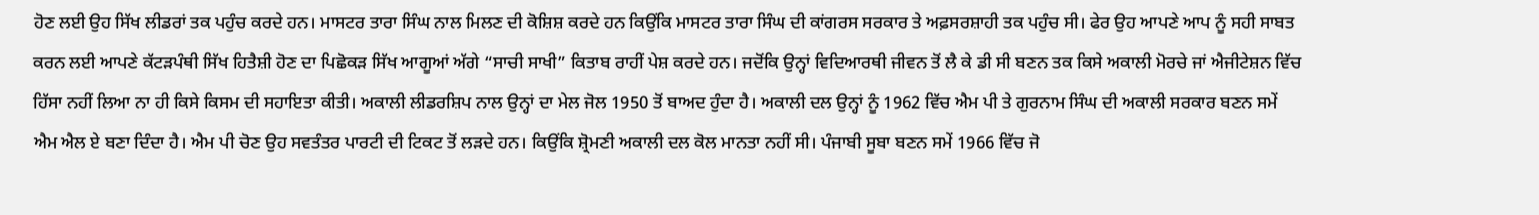ਹੋਣ ਲਈ ਉਹ ਸਿੱਖ ਲੀਡਰਾਂ ਤਕ ਪਹੁੰਚ ਕਰਦੇ ਹਨ। ਮਾਸਟਰ ਤਾਰਾ ਸਿੰਘ ਨਾਲ ਮਿਲਣ ਦੀ ਕੋਸ਼ਿਸ਼ ਕਰਦੇ ਹਨ ਕਿਉਂਕਿ ਮਾਸਟਰ ਤਾਰਾ ਸਿੰਘ ਦੀ ਕਾਂਗਰਸ ਸਰਕਾਰ ਤੇ ਅਫ਼ਸਰਸ਼ਾਹੀ ਤਕ ਪਹੁੰਚ ਸੀ। ਫੇਰ ਉਹ ਆਪਣੇ ਆਪ ਨੂੰ ਸਹੀ ਸਾਬਤ ਕਰਨ ਲਈ ਆਪਣੇ ਕੱਟੜਪੰਥੀ ਸਿੱਖ ਹਿਤੈਸ਼ੀ ਹੋਣ ਦਾ ਪਿਛੋਕੜ ਸਿੱਖ ਆਗੂਆਂ ਅੱਗੇ “ਸਾਚੀ ਸਾਖੀ” ਕਿਤਾਬ ਰਾਹੀਂ ਪੇਸ਼ ਕਰਦੇ ਹਨ। ਜਦੋਂਕਿ ਉਨ੍ਹਾਂ ਵਿਦਿਆਰਥੀ ਜੀਵਨ ਤੋਂ ਲੈ ਕੇ ਡੀ ਸੀ ਬਣਨ ਤਕ ਕਿਸੇ ਅਕਾਲੀ ਮੋਰਚੇ ਜਾਂ ਐਜੀਟੇਸ਼ਨ ਵਿੱਚ ਹਿੱਸਾ ਨਹੀਂ ਲਿਆ ਨਾ ਹੀ ਕਿਸੇ ਕਿਸਮ ਦੀ ਸਹਾਇਤਾ ਕੀਤੀ। ਅਕਾਲੀ ਲੀਡਰਸ਼ਿਪ ਨਾਲ ਉਨ੍ਹਾਂ ਦਾ ਮੇਲ ਜੋਲ 1950 ਤੋਂ ਬਾਅਦ ਹੁੰਦਾ ਹੈ। ਅਕਾਲੀ ਦਲ ਉਨ੍ਹਾਂ ਨੂੰ 1962 ਵਿੱਚ ਐਮ ਪੀ ਤੇ ਗੁਰਨਾਮ ਸਿੰਘ ਦੀ ਅਕਾਲੀ ਸਰਕਾਰ ਬਣਨ ਸਮੇਂ ਐਮ ਐਲ ਏ ਬਣਾ ਦਿੰਦਾ ਹੈ। ਐਮ ਪੀ ਚੋਣ ਉਹ ਸਵਤੰਤਰ ਪਾਰਟੀ ਦੀ ਟਿਕਟ ਤੋਂ ਲੜਦੇ ਹਨ। ਕਿਉਂਕਿ ਸ਼੍ਰੋਮਣੀ ਅਕਾਲੀ ਦਲ ਕੋਲ ਮਾਨਤਾ ਨਹੀਂ ਸੀ। ਪੰਜਾਬੀ ਸੂਬਾ ਬਣਨ ਸਮੇਂ 1966 ਵਿੱਚ ਜੋ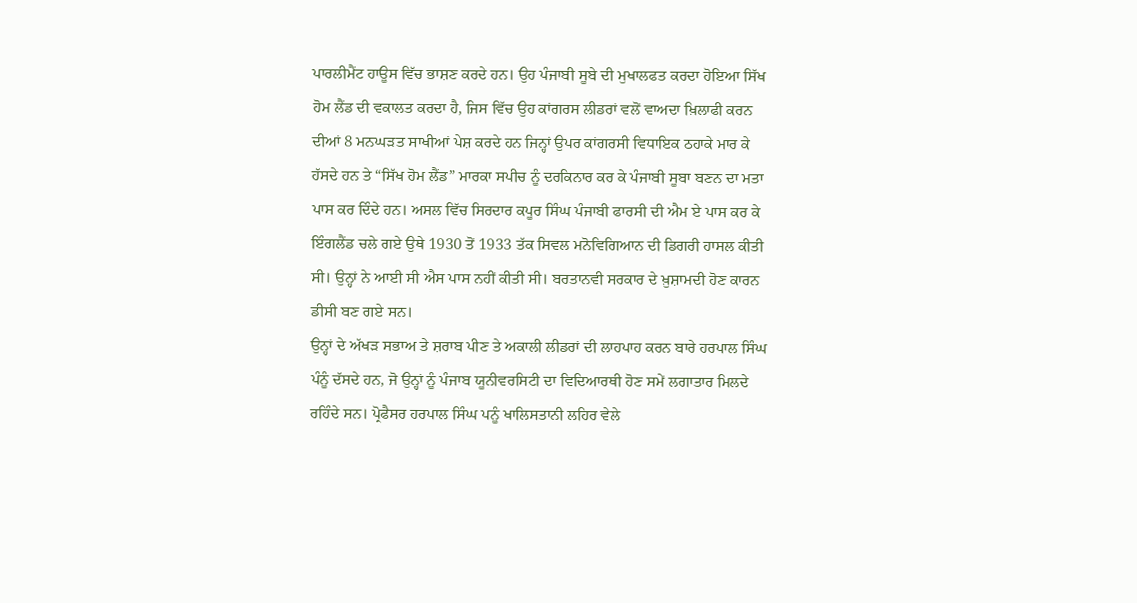ਪਾਰਲੀਮੈਂਟ ਹਾਊਸ ਵਿੱਚ ਭਾਸ਼ਣ ਕਰਦੇ ਹਨ। ਉਹ ਪੰਜਾਬੀ ਸੂਬੇ ਦੀ ਮੁਖਾਲਫਤ ਕਰਦਾ ਹੋਇਆ ਸਿੱਖ ਹੋਮ ਲੈਂਡ ਦੀ ਵਕਾਲਤ ਕਰਦਾ ਹੈ, ਜਿਸ ਵਿੱਚ ਉਹ ਕਾਂਗਰਸ ਲੀਡਰਾਂ ਵਲੋਂ ਵਾਅਦਾ ਖ਼ਿਲਾਫੀ ਕਰਨ ਦੀਆਂ 8 ਮਨਘੜਤ ਸਾਖੀਆਂ ਪੇਸ਼ ਕਰਦੇ ਹਨ ਜਿਨ੍ਹਾਂ ਉਪਰ ਕਾਂਗਰਸੀ ਵਿਧਾਇਕ ਠਹਾਕੇ ਮਾਰ ਕੇ ਹੱਸਦੇ ਹਨ ਤੇ “ਸਿੱਖ ਹੋਮ ਲੈਂਡ” ਮਾਰਕਾ ਸਪੀਚ ਨੂੰ ਦਰਕਿਨਾਰ ਕਰ ਕੇ ਪੰਜਾਬੀ ਸੂਬਾ ਬਣਨ ਦਾ ਮਤਾ ਪਾਸ ਕਰ ਦਿੰਦੇ ਹਨ। ਅਸਲ ਵਿੱਚ ਸਿਰਦਾਰ ਕਪੂਰ ਸਿੰਘ ਪੰਜਾਬੀ ਫਾਰਸੀ ਦੀ ਐਮ ਏ ਪਾਸ ਕਰ ਕੇ ਇੰਗਲੈਂਡ ਚਲੇ ਗਏ ਉਥੇ 1930 ਤੋਂ 1933 ਤੱਕ ਸਿਵਲ ਮਨੋਵਿਗਿਆਨ ਦੀ ਡਿਗਰੀ ਹਾਸਲ ਕੀਤੀ ਸੀ। ਉਨ੍ਹਾਂ ਨੇ ਆਈ ਸੀ ਐਸ ਪਾਸ ਨਹੀਂ ਕੀਤੀ ਸੀ। ਬਰਤਾਨਵੀ ਸਰਕਾਰ ਦੇ ਖ਼ੁਸ਼ਾਮਦੀ ਹੋਣ ਕਾਰਨ ਡੀਸੀ ਬਣ ਗਏ ਸਨ।
ਉਨ੍ਹਾਂ ਦੇ ਅੱਖੜ ਸਭਾਅ ਤੇ ਸ਼ਰਾਬ ਪੀਣ ਤੇ ਅਕਾਲੀ ਲੀਡਰਾਂ ਦੀ ਲਾਹਪਾਹ ਕਰਨ ਬਾਰੇ ਹਰਪਾਲ ਸਿੰਘ ਪੰਨੂੰ ਦੱਸਦੇ ਹਨ, ਜੋ ਉਨ੍ਹਾਂ ਨੂੰ ਪੰਜਾਬ ਯੂਨੀਵਰਸਿਟੀ ਦਾ ਵਿਦਿਆਰਥੀ ਹੋਣ ਸਮੇਂ ਲਗਾਤਾਰ ਮਿਲਦੇ ਰਹਿੰਦੇ ਸਨ। ਪ੍ਰੋਫੈਸਰ ਹਰਪਾਲ ਸਿੰਘ ਪਨੂੰ ਖਾਲਿਸਤਾਨੀ ਲਹਿਰ ਵੇਲੇ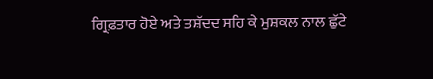ਗ੍ਰਿਫ਼ਤਾਰ ਹੋਏ ਅਤੇ ਤਸ਼ੱਦਦ ਸਹਿ ਕੇ ਮੁਸ਼ਕਲ ਨਾਲ ਛੁੱਟੇ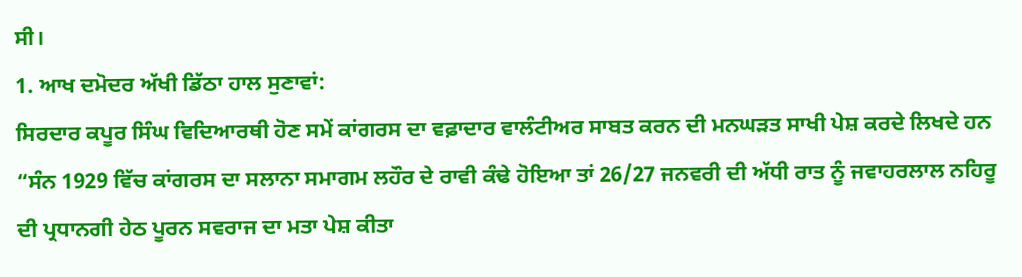ਸੀ।
1. ਆਖ ਦਮੋਦਰ ਅੱਖੀ ਡਿੱਠਾ ਹਾਲ ਸੁਣਾਵਾਂ:
ਸਿਰਦਾਰ ਕਪੂਰ ਸਿੰਘ ਵਿਦਿਆਰਥੀ ਹੋਣ ਸਮੇਂ ਕਾਂਗਰਸ ਦਾ ਵਫ਼ਾਦਾਰ ਵਾਲੰਟੀਅਰ ਸਾਬਤ ਕਰਨ ਦੀ ਮਨਘੜਤ ਸਾਖੀ ਪੇਸ਼ ਕਰਦੇ ਲਿਖਦੇ ਹਨ “ਸੰਨ 1929 ਵਿੱਚ ਕਾਂਗਰਸ ਦਾ ਸਲਾਨਾ ਸਮਾਗਮ ਲਹੌਰ ਦੇ ਰਾਵੀ ਕੰਢੇ ਹੋਇਆ ਤਾਂ 26/27 ਜਨਵਰੀ ਦੀ ਅੱਧੀ ਰਾਤ ਨੂੰ ਜਵਾਹਰਲਾਲ ਨਹਿਰੂ ਦੀ ਪ੍ਰਧਾਨਗੀ ਹੇਠ ਪੂਰਨ ਸਵਰਾਜ ਦਾ ਮਤਾ ਪੇਸ਼ ਕੀਤਾ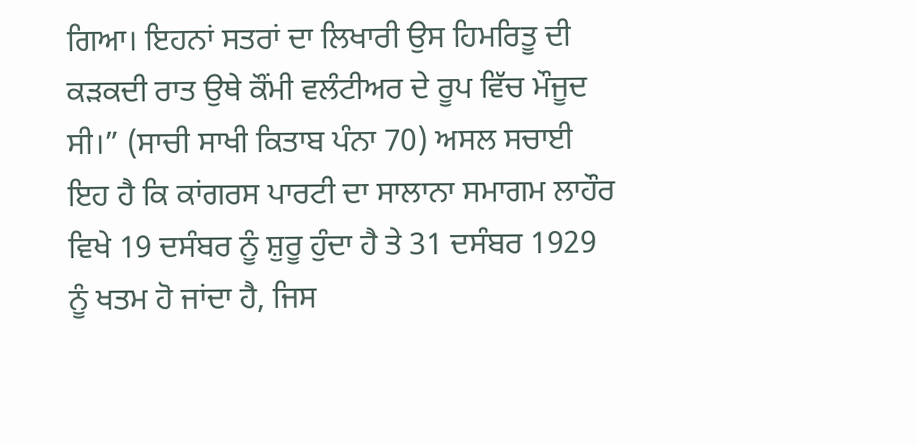ਗਿਆ। ਇਹਨਾਂ ਸਤਰਾਂ ਦਾ ਲਿਖਾਰੀ ਉਸ ਹਿਮਰਿਤੂ ਦੀ ਕੜਕਦੀ ਰਾਤ ਉਥੇ ਕੌਂਮੀ ਵਲੰਟੀਅਰ ਦੇ ਰੂਪ ਵਿੱਚ ਮੌਜੂਦ ਸੀ।” (ਸਾਚੀ ਸਾਖੀ ਕਿਤਾਬ ਪੰਨਾ 70) ਅਸਲ ਸਚਾਈ ਇਹ ਹੈ ਕਿ ਕਾਂਗਰਸ ਪਾਰਟੀ ਦਾ ਸਾਲਾਨਾ ਸਮਾਗਮ ਲਾਹੌਰ ਵਿਖੇ 19 ਦਸੰਬਰ ਨੂੰ ਸ਼ੁਰੂ ਹੁੰਦਾ ਹੈ ਤੇ 31 ਦਸੰਬਰ 1929 ਨੂੰ ਖਤਮ ਹੋ ਜਾਂਦਾ ਹੈ, ਜਿਸ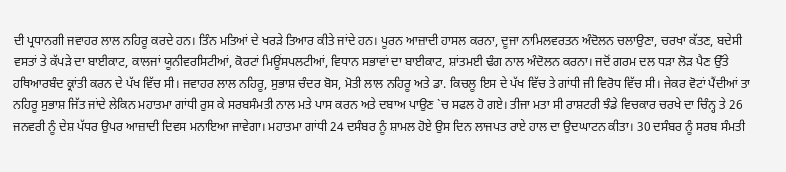ਦੀ ਪ੍ਰਧਾਨਗੀ ਜਵਾਹਰ ਲਾਲ ਨਹਿਰੂ ਕਰਦੇ ਹਨ। ਤਿੰਨ ਮਤਿਆਂ ਦੇ ਖਰੜੇ ਤਿਆਰ ਕੀਤੇ ਜਾਂਦੇ ਹਨ। ਪੂਰਨ ਆਜ਼ਾਦੀ ਹਾਸਲ ਕਰਨਾ, ਦੂਜਾ ਨਾਮਿਲਵਰਤਨ ਅੰਦੋਲਨ ਚਲਾਉਣਾ, ਚਰਖਾ ਕੱਤਣ, ਬਦੇਸੀ ਵਸਤਾਂ ਤੇ ਕੱਪੜੇ ਦਾ ਬਾਈਕਾਟ, ਕਾਲਜਾਂ ਯੂਨੀਵਰਸਿਟੀਆਂ, ਕੋਰਟਾਂ ਮਿਊਂਸਪਲਟੀਆਂ, ਵਿਧਾਨ ਸਭਾਵਾਂ ਦਾ ਬਾਈਕਾਟ, ਸ਼ਾਂਤਮਈ ਢੰਗ ਨਾਲ ਅੰਦੋਲਨ ਕਰਨਾ। ਜਦੋਂ ਗਰਮ ਦਲ ਧੜਾ ਲੋੜ ਪੈਣ ਉੱਤੇ ਹਥਿਆਰਬੰਦ ਕ੍ਰਾਂਤੀ ਕਰਨ ਦੇ ਪੱਖ ਵਿੱਚ ਸੀ। ਜਵਾਹਰ ਲਾਲ ਨਹਿਰੂ, ਸੁਭਾਸ਼ ਚੰਦਰ ਬੋਸ, ਮੋਤੀ ਲਾਲ ਨਹਿਰੂ ਅਤੇ ਡਾ. ਕਿਚਲੂ ਇਸ ਦੇ ਪੱਖ ਵਿੱਚ ਤੇ ਗਾਂਧੀ ਜੀ ਵਿਰੋਧ ਵਿੱਚ ਸੀ। ਜੇਕਰ ਵੋਟਾਂ ਪੈਂਦੀਆਂ ਤਾ ਨਹਿਰੂ ਸੁਭਾਸ਼ ਜਿੱਤ ਜਾਂਦੇ ਲੇਕਿਨ ਮਹਾਤਮਾ ਗਾਂਧੀ ਰੁਸ ਕੇ ਸਰਬਸੰਮਤੀ ਨਾਲ ਮਤੇ ਪਾਸ ਕਰਨ ਅਤੇ ਦਬਾਅ ਪਾਉਣ `ਚ ਸਫਲ ਹੋ ਗਏ। ਤੀਜਾ ਮਤਾ ਸੀ ਰਾਸ਼ਟਰੀ ਝੰਡੇ ਵਿਚਕਾਰ ਚਰਖੇ ਦਾ ਚਿੰਨ੍ਹ ਤੇ 26 ਜਨਵਰੀ ਨੂੰ ਦੇਸ਼ ਪੱਧਰ ਉਪਰ ਆਜ਼ਾਦੀ ਦਿਵਸ ਮਨਾਇਆ ਜਾਵੇਗਾ। ਮਹਾਤਮਾ ਗਾਂਧੀ 24 ਦਸੰਬਰ ਨੂੰ ਸ਼ਾਮਲ ਹੋਏ ਉਸ ਦਿਨ ਲਾਜਪਤ ਰਾਏ ਹਾਲ ਦਾ ਉਦਘਾਟਨ ਕੀਤਾ। 30 ਦਸੰਬਰ ਨੂੰ ਸਰਬ ਸੰਮਤੀ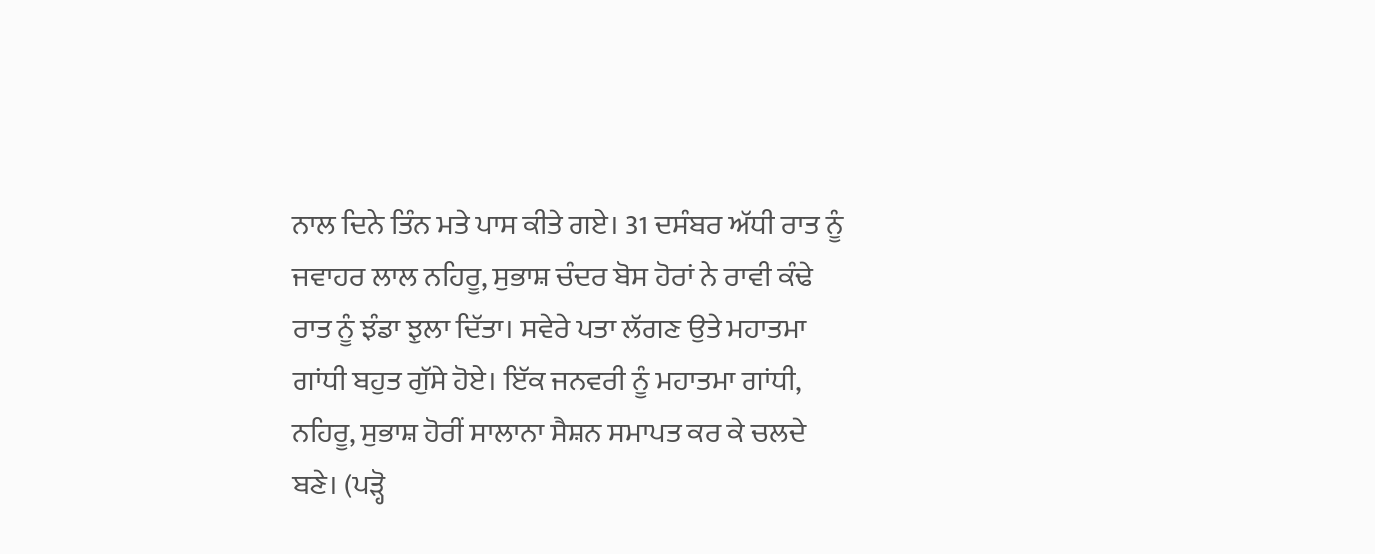ਨਾਲ ਦਿਨੇ ਤਿੰਨ ਮਤੇ ਪਾਸ ਕੀਤੇ ਗਏ। 31 ਦਸੰਬਰ ਅੱਧੀ ਰਾਤ ਨੂੰ ਜਵਾਹਰ ਲਾਲ ਨਹਿਰੂ, ਸੁਭਾਸ਼ ਚੰਦਰ ਬੋਸ ਹੋਰਾਂ ਨੇ ਰਾਵੀ ਕੰਢੇ ਰਾਤ ਨੂੰ ਝੰਡਾ ਝੁਲਾ ਦਿੱਤਾ। ਸਵੇਰੇ ਪਤਾ ਲੱਗਣ ਉਤੇ ਮਹਾਤਮਾ ਗਾਂਧੀ ਬਹੁਤ ਗੁੱਸੇ ਹੋਏ। ਇੱਕ ਜਨਵਰੀ ਨੂੰ ਮਹਾਤਮਾ ਗਾਂਧੀ, ਨਹਿਰੂ, ਸੁਭਾਸ਼ ਹੋਰੀਂ ਸਾਲਾਨਾ ਸੈਸ਼ਨ ਸਮਾਪਤ ਕਰ ਕੇ ਚਲਦੇ ਬਣੇ। (ਪੜ੍ਹੋ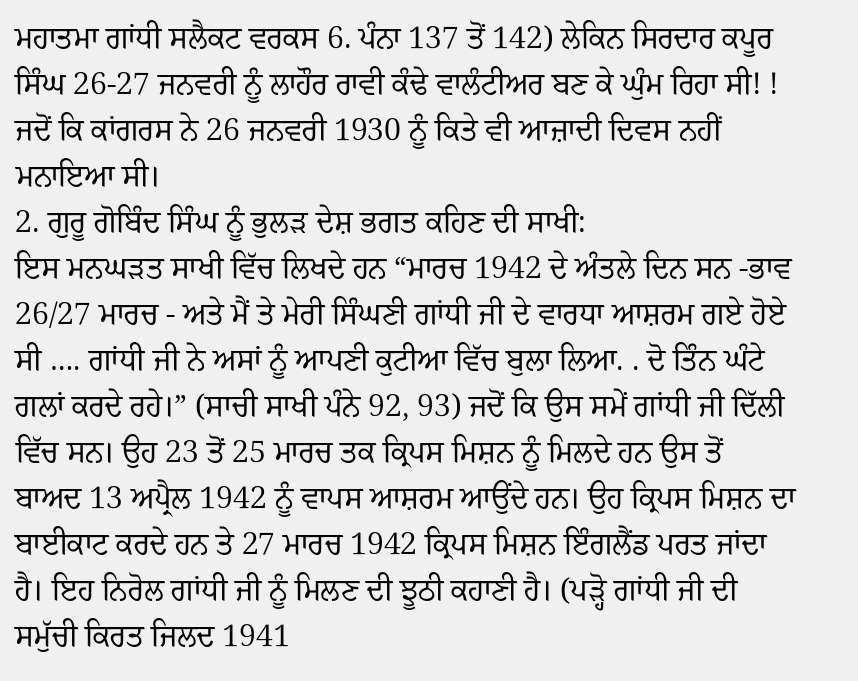ਮਹਾਤਮਾ ਗਾਂਧੀ ਸਲੈਕਟ ਵਰਕਸ 6. ਪੰਨਾ 137 ਤੋਂ 142) ਲੇਕਿਨ ਸਿਰਦਾਰ ਕਪੂਰ ਸਿੰਘ 26-27 ਜਨਵਰੀ ਨੂੰ ਲਾਹੌਰ ਰਾਵੀ ਕੰਢੇ ਵਾਲੰਟੀਅਰ ਬਣ ਕੇ ਘੁੰਮ ਰਿਹਾ ਸੀ! ! ਜਦੋਂ ਕਿ ਕਾਂਗਰਸ ਨੇ 26 ਜਨਵਰੀ 1930 ਨੂੰ ਕਿਤੇ ਵੀ ਆਜ਼ਾਦੀ ਦਿਵਸ ਨਹੀਂ ਮਨਾਇਆ ਸੀ।
2. ਗੁਰੂ ਗੋਬਿੰਦ ਸਿੰਘ ਨੂੰ ਭੁਲੜ ਦੇਸ਼ ਭਗਤ ਕਹਿਣ ਦੀ ਸਾਖੀ:
ਇਸ ਮਨਘੜਤ ਸਾਖੀ ਵਿੱਚ ਲਿਖਦੇ ਹਨ “ਮਾਰਚ 1942 ਦੇ ਅੰਤਲੇ ਦਿਨ ਸਨ -ਭਾਵ 26/27 ਮਾਰਚ - ਅਤੇ ਮੈਂ ਤੇ ਮੇਰੀ ਸਿੰਘਣੀ ਗਾਂਧੀ ਜੀ ਦੇ ਵਾਰਧਾ ਆਸ਼ਰਮ ਗਏ ਹੋਏ ਸੀ …. ਗਾਂਧੀ ਜੀ ਨੇ ਅਸਾਂ ਨੂੰ ਆਪਣੀ ਕੁਟੀਆ ਵਿੱਚ ਬੁਲਾ ਲਿਆ. . ਦੋ ਤਿੰਨ ਘੰਟੇ ਗਲਾਂ ਕਰਦੇ ਰਹੇ।” (ਸਾਚੀ ਸਾਖੀ ਪੰਨੇ 92, 93) ਜਦੋਂ ਕਿ ਉਸ ਸਮੇਂ ਗਾਂਧੀ ਜੀ ਦਿੱਲੀ ਵਿੱਚ ਸਨ। ਉਹ 23 ਤੋਂ 25 ਮਾਰਚ ਤਕ ਕ੍ਰਿਪਸ ਮਿਸ਼ਨ ਨੂੰ ਮਿਲਦੇ ਹਨ ਉਸ ਤੋਂ ਬਾਅਦ 13 ਅਪ੍ਰੈਲ 1942 ਨੂੰ ਵਾਪਸ ਆਸ਼ਰਮ ਆਉਂਦੇ ਹਨ। ਉਹ ਕ੍ਰਿਪਸ ਮਿਸ਼ਨ ਦਾ ਬਾਈਕਾਟ ਕਰਦੇ ਹਨ ਤੇ 27 ਮਾਰਚ 1942 ਕ੍ਰਿਪਸ ਮਿਸ਼ਨ ਇੰਗਲੈਂਡ ਪਰਤ ਜਾਂਦਾ ਹੈ। ਇਹ ਨਿਰੋਲ ਗਾਂਧੀ ਜੀ ਨੂੰ ਮਿਲਣ ਦੀ ਝੂਠੀ ਕਹਾਣੀ ਹੈ। (ਪੜ੍ਹੋ ਗਾਂਧੀ ਜੀ ਦੀ ਸਮੁੱਚੀ ਕਿਰਤ ਜਿਲਦ 1941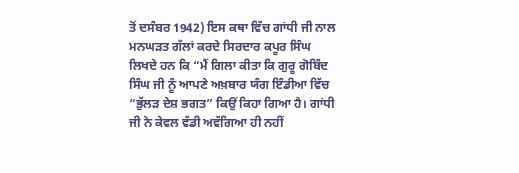ਤੋਂ ਦਸੰਬਰ 1942) ਇਸ ਕਥਾ ਵਿੱਚ ਗਾਂਧੀ ਜੀ ਨਾਲ ਮਨਘੜਤ ਗੱਲਾਂ ਕਰਦੇ ਸਿਰਦਾਰ ਕਪੂਰ ਸਿੰਘ ਲਿਖਦੇ ਹਨ ਕਿ “ਮੈਂ ਗਿਲਾ ਕੀਤਾ ਕਿ ਗੁਰੂ ਗੋਬਿੰਦ ਸਿੰਘ ਜੀ ਨੂੰ ਆਪਣੇ ਅਖ਼ਬਾਰ ਯੰਗ ਇੰਡੀਆ ਵਿੱਚ “ਭੁੱਲੜ ਦੇਸ਼ ਭਗਤ” ਕਿਉਂ ਕਿਹਾ ਗਿਆ ਹੈ। ਗਾਂਧੀ ਜੀ ਨੇ ਕੇਵਲ ਵੱਡੀ ਅਵੱਗਿਆ ਹੀ ਨਹੀਂ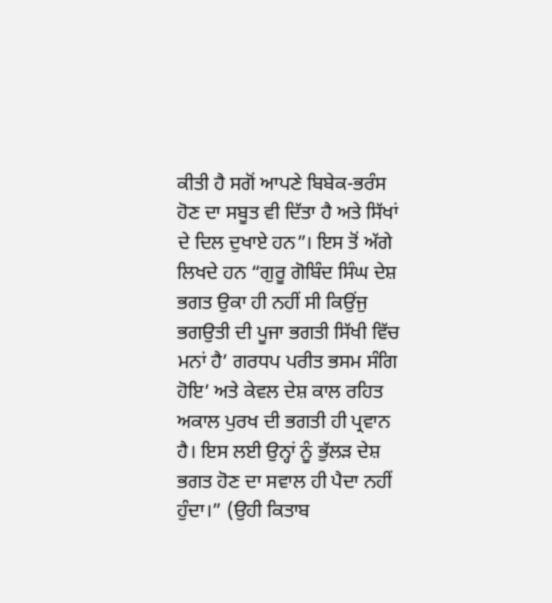ਕੀਤੀ ਹੈ ਸਗੋਂ ਆਪਣੇ ਬਿਬੇਕ-ਭਰੰਸ ਹੋਣ ਦਾ ਸਬੂਤ ਵੀ ਦਿੱਤਾ ਹੈ ਅਤੇ ਸਿੱਖਾਂ ਦੇ ਦਿਲ ਦੁਖਾਏ ਹਨ”। ਇਸ ਤੋਂ ਅੱਗੇ ਲਿਖਦੇ ਹਨ “ਗੁਰੂ ਗੋਬਿੰਦ ਸਿੰਘ ਦੇਸ਼ ਭਗਤ ਉਕਾ ਹੀ ਨਹੀਂ ਸੀ ਕਿਉਂਜੁ ਭਗਉਤੀ ਦੀ ਪੂਜਾ ਭਗਤੀ ਸਿੱਖੀ ਵਿੱਚ ਮਨਾਂ ਹੈ’ ਗਰਧਪ ਪਰੀਤ ਭਸਮ ਸੰਗਿ ਹੋਇ’ ਅਤੇ ਕੇਵਲ ਦੇਸ਼ ਕਾਲ ਰਹਿਤ ਅਕਾਲ ਪੁਰਖ ਦੀ ਭਗਤੀ ਹੀ ਪ੍ਰਵਾਨ ਹੈ। ਇਸ ਲਈ ਉਨ੍ਹਾਂ ਨੂੰ ਭੁੱਲੜ ਦੇਸ਼ ਭਗਤ ਹੋਣ ਦਾ ਸਵਾਲ ਹੀ ਪੈਦਾ ਨਹੀਂ ਹੁੰਦਾ।” (ਉਹੀ ਕਿਤਾਬ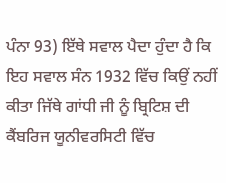ਪੰਨਾ 93) ਇੱਥੇ ਸਵਾਲ ਪੈਦਾ ਹੁੰਦਾ ਹੈ ਕਿ ਇਹ ਸਵਾਲ ਸੰਨ 1932 ਵਿੱਚ ਕਿਉਂ ਨਹੀਂ ਕੀਤਾ ਜਿੱਥੇ ਗਾਂਧੀ ਜੀ ਨੂੰ ਬ੍ਰਿਟਿਸ਼ ਦੀ ਕੈਂਬਰਿਜ ਯੂਨੀਵਰਸਿਟੀ ਵਿੱਚ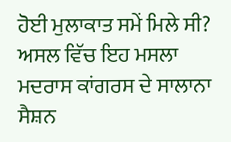ਹੋਈ ਮੁਲਾਕਾਤ ਸਮੇਂ ਮਿਲੇ ਸੀ? ਅਸਲ ਵਿੱਚ ਇਹ ਮਸਲਾ ਮਦਰਾਸ ਕਾਂਗਰਸ ਦੇ ਸਾਲਾਨਾ ਸੈਸ਼ਨ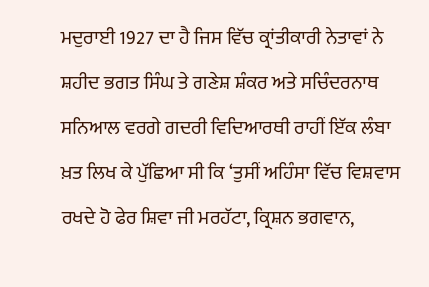ਮਦੁਰਾਈ 1927 ਦਾ ਹੈ ਜਿਸ ਵਿੱਚ ਕ੍ਰਾਂਤੀਕਾਰੀ ਨੇਤਾਵਾਂ ਨੇ ਸ਼ਹੀਦ ਭਗਤ ਸਿੰਘ ਤੇ ਗਣੇਸ਼ ਸ਼ੰਕਰ ਅਤੇ ਸਚਿੰਦਰਨਾਥ ਸਨਿਆਲ ਵਰਗੇ ਗਦਰੀ ਵਿਦਿਆਰਥੀ ਰਾਹੀਂ ਇੱਕ ਲੰਬਾ ਖ਼ਤ ਲਿਖ ਕੇ ਪੁੱਛਿਆ ਸੀ ਕਿ ‘ਤੁਸੀਂ ਅਹਿੰਸਾ ਵਿੱਚ ਵਿਸ਼ਵਾਸ ਰਖਦੇ ਹੋ ਫੇਰ ਸ਼ਿਵਾ ਜੀ ਮਰਹੱਟਾ, ਕ੍ਰਿਸ਼ਨ ਭਗਵਾਨ,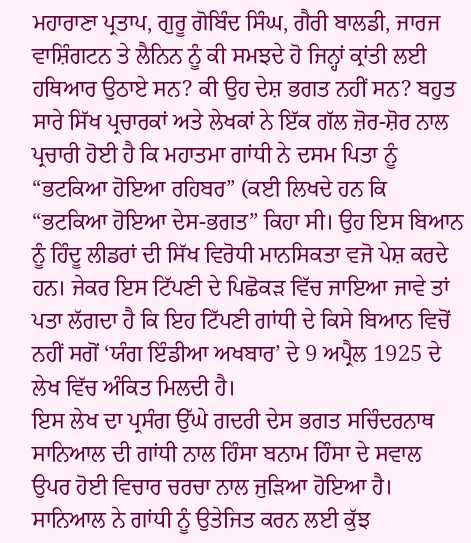ਮਹਾਰਾਣਾ ਪ੍ਰਤਾਪ, ਗੁਰੂ ਗੋਬਿੰਦ ਸਿੰਘ, ਗੈਰੀ ਬਾਲਡੀ, ਜਾਰਜ ਵਾਸ਼ਿੰਗਟਨ ਤੇ ਲੈਨਿਨ ਨੂੰ ਕੀ ਸਮਝਦੇ ਹੋ ਜਿਨ੍ਹਾਂ ਕ੍ਰਾਂਤੀ ਲਈ ਹਥਿਆਰ ਉਠਾਏ ਸਨ? ਕੀ ਉਹ ਦੇਸ਼ ਭਗਤ ਨਹੀਂ ਸਨ? ਬਹੁਤ ਸਾਰੇ ਸਿੱਖ ਪ੍ਰਚਾਰਕਾਂ ਅਤੇ ਲੇਖਕਾਂ ਨੇ ਇੱਕ ਗੱਲ ਜ਼ੋਰ-ਸ਼ੋਰ ਨਾਲ ਪ੍ਰਚਾਰੀ ਹੋਈ ਹੈ ਕਿ ਮਹਾਤਮਾ ਗਾਂਧੀ ਨੇ ਦਸਮ ਪਿਤਾ ਨੂੰ “ਭਟਕਿਆ ਹੋਇਆ ਰਹਿਬਰ” (ਕਈ ਲਿਖਦੇ ਹਨ ਕਿ “ਭਟਕਿਆ ਹੋਇਆ ਦੇਸ-ਭਗਤ” ਕਿਹਾ ਸੀ। ਉਹ ਇਸ ਬਿਆਨ ਨੂੰ ਹਿੰਦੂ ਲੀਡਰਾਂ ਦੀ ਸਿੱਖ ਵਿਰੋਧੀ ਮਾਨਸਿਕਤਾ ਵਜੋ ਪੇਸ਼ ਕਰਦੇ ਹਨ। ਜੇਕਰ ਇਸ ਟਿੱਪਣੀ ਦੇ ਪਿਛੋਕੜ ਵਿੱਚ ਜਾਇਆ ਜਾਵੇ ਤਾਂ ਪਤਾ ਲੱਗਦਾ ਹੈ ਕਿ ਇਹ ਟਿੱਪਣੀ ਗਾਂਧੀ ਦੇ ਕਿਸੇ ਬਿਆਨ ਵਿਚੋਂ ਨਹੀਂ ਸਗੋਂ ‘ਯੰਗ ਇੰਡੀਆ ਅਖਬਾਰ’ ਦੇ 9 ਅਪ੍ਰੈਲ 1925 ਦੇ ਲੇਖ ਵਿੱਚ ਅੰਕਿਤ ਮਿਲਦੀ ਹੈ।
ਇਸ ਲੇਖ ਦਾ ਪ੍ਰਸੰਗ ਉੱਘੇ ਗਦਰੀ ਦੇਸ ਭਗਤ ਸਚਿੰਦਰਨਾਥ ਸਾਨਿਆਲ ਦੀ ਗਾਂਧੀ ਨਾਲ ਹਿੰਸਾ ਬਨਾਮ ਹਿੰਸਾ ਦੇ ਸਵਾਲ ਉਪਰ ਹੋਈ ਵਿਚਾਰ ਚਰਚਾ ਨਾਲ ਜੁੜਿਆ ਹੋਇਆ ਹੈ। ਸਾਨਿਆਲ ਨੇ ਗਾਂਧੀ ਨੂੰ ਉਤੇਜਿਤ ਕਰਨ ਲਈ ਕੁੱਝ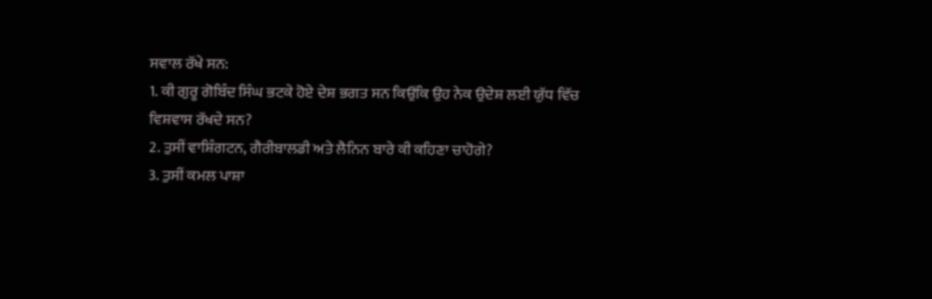ਸਵਾਲ ਰੱਖੇ ਸਨ:
1. ਕੀ ਗੁਰੂ ਗੋਬਿੰਦ ਸਿੰਘ ਭਟਕੇ ਹੋਏ ਦੇਸ਼ ਭਗਤ ਸਨ ਕਿਉਂਕਿ ਉਹ ਨੇਕ ਉਦੇਸ਼ ਲਈ ਯੁੱਧ ਵਿੱਚ ਵਿਸ਼ਵਾਸ ਰੱਖਦੇ ਸਨ?
2. ਤੁਸੀਂ ਵਾਸ਼ਿੰਗਟਨ, ਗੈਰੀਬਾਲਡੀ ਅਤੇ ਲੈਨਿਨ ਬਾਰੇ ਕੀ ਕਹਿਣਾ ਚਾਹੋਗੇ?
3. ਤੁਸੀਂ ਕਮਲ ਪਾਸ਼ਾ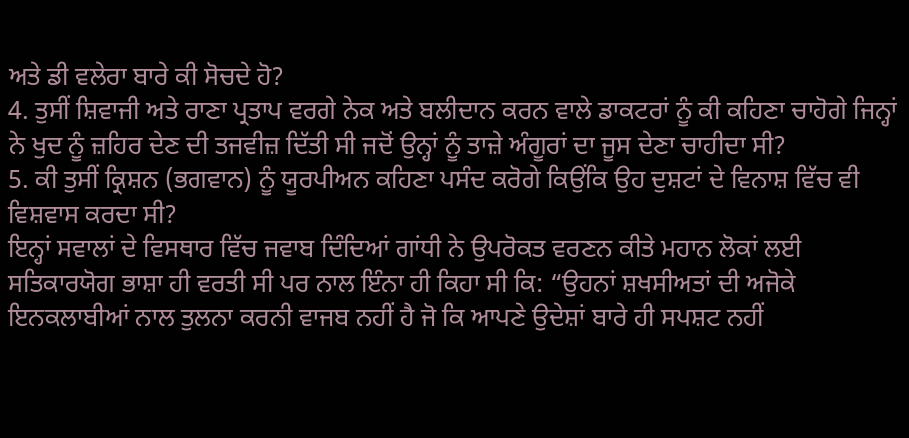ਅਤੇ ਡੀ ਵਲੇਰਾ ਬਾਰੇ ਕੀ ਸੋਚਦੇ ਹੋ?
4. ਤੁਸੀਂ ਸ਼ਿਵਾਜੀ ਅਤੇ ਰਾਣਾ ਪ੍ਰਤਾਪ ਵਰਗੇ ਨੇਕ ਅਤੇ ਬਲੀਦਾਨ ਕਰਨ ਵਾਲੇ ਡਾਕਟਰਾਂ ਨੂੰ ਕੀ ਕਹਿਣਾ ਚਾਹੋਗੇ ਜਿਨ੍ਹਾਂ ਨੇ ਖੁਦ ਨੂੰ ਜ਼ਹਿਰ ਦੇਣ ਦੀ ਤਜਵੀਜ਼ ਦਿੱਤੀ ਸੀ ਜਦੋਂ ਉਨ੍ਹਾਂ ਨੂੰ ਤਾਜ਼ੇ ਅੰਗੂਰਾਂ ਦਾ ਜੂਸ ਦੇਣਾ ਚਾਹੀਦਾ ਸੀ?
5. ਕੀ ਤੁਸੀਂ ਕ੍ਰਿਸ਼ਨ (ਭਗਵਾਨ) ਨੂੰ ਯੂਰਪੀਅਨ ਕਹਿਣਾ ਪਸੰਦ ਕਰੋਗੇ ਕਿਉਂਕਿ ਉਹ ਦੁਸ਼ਟਾਂ ਦੇ ਵਿਨਾਸ਼ ਵਿੱਚ ਵੀ ਵਿਸ਼ਵਾਸ ਕਰਦਾ ਸੀ?
ਇਨ੍ਹਾਂ ਸਵਾਲਾਂ ਦੇ ਵਿਸਥਾਰ ਵਿੱਚ ਜਵਾਬ ਦਿੰਦਿਆਂ ਗਾਂਧੀ ਨੇ ਉਪਰੋਕਤ ਵਰਣਨ ਕੀਤੇ ਮਹਾਨ ਲੋਕਾਂ ਲਈ ਸਤਿਕਾਰਯੋਗ ਭਾਸ਼ਾ ਹੀ ਵਰਤੀ ਸੀ ਪਰ ਨਾਲ ਇੰਨਾ ਹੀ ਕਿਹਾ ਸੀ ਕਿ: “ਉਹਨਾਂ ਸ਼ਖਸੀਅਤਾਂ ਦੀ ਅਜੋਕੇ ਇਨਕਲਾਬੀਆਂ ਨਾਲ ਤੁਲਨਾ ਕਰਨੀ ਵਾਜਬ ਨਹੀਂ ਹੈ ਜੋ ਕਿ ਆਪਣੇ ਉਦੇਸ਼ਾਂ ਬਾਰੇ ਹੀ ਸਪਸ਼ਟ ਨਹੀਂ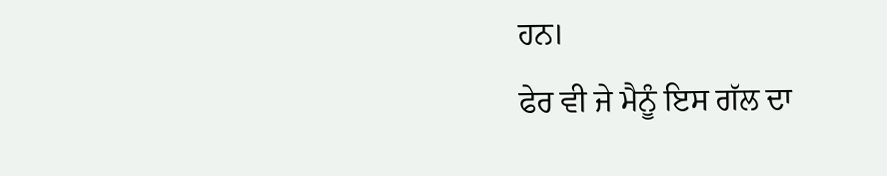ਹਨ।
ਫੇਰ ਵੀ ਜੇ ਮੈਨੂੰ ਇਸ ਗੱਲ ਦਾ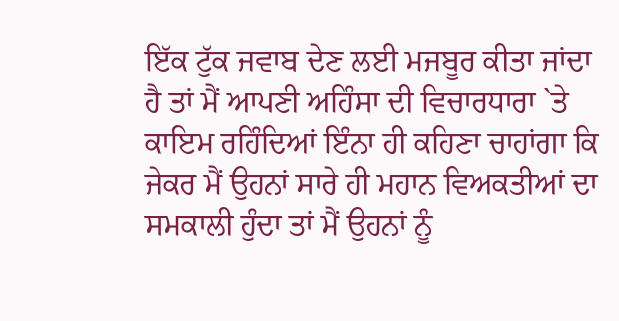ਇੱਕ ਟੁੱਕ ਜਵਾਬ ਦੇਣ ਲਈ ਮਜਬੂਰ ਕੀਤਾ ਜਾਂਦਾ ਹੈ ਤਾਂ ਮੈਂ ਆਪਣੀ ਅਹਿੰਸਾ ਦੀ ਵਿਚਾਰਧਾਰਾ `ਤੇ ਕਾਇਮ ਰਹਿੰਦਿਆਂ ਇੰਨਾ ਹੀ ਕਹਿਣਾ ਚਾਹਾਂਗਾ ਕਿ ਜੇਕਰ ਮੈਂ ਉਹਨਾਂ ਸਾਰੇ ਹੀ ਮਹਾਨ ਵਿਅਕਤੀਆਂ ਦਾ ਸਮਕਾਲੀ ਹੁੰਦਾ ਤਾਂ ਮੈਂ ਉਹਨਾਂ ਨੂੰ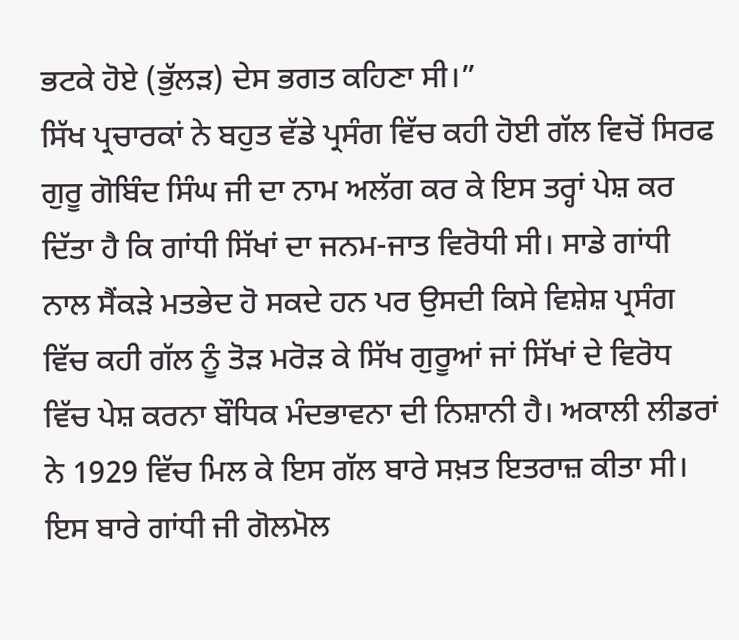ਭਟਕੇ ਹੋਏ (ਭੁੱਲੜ) ਦੇਸ ਭਗਤ ਕਹਿਣਾ ਸੀ।”
ਸਿੱਖ ਪ੍ਰਚਾਰਕਾਂ ਨੇ ਬਹੁਤ ਵੱਡੇ ਪ੍ਰਸੰਗ ਵਿੱਚ ਕਹੀ ਹੋਈ ਗੱਲ ਵਿਚੋਂ ਸਿਰਫ ਗੁਰੂ ਗੋਬਿੰਦ ਸਿੰਘ ਜੀ ਦਾ ਨਾਮ ਅਲੱਗ ਕਰ ਕੇ ਇਸ ਤਰ੍ਹਾਂ ਪੇਸ਼ ਕਰ ਦਿੱਤਾ ਹੈ ਕਿ ਗਾਂਧੀ ਸਿੱਖਾਂ ਦਾ ਜਨਮ-ਜਾਤ ਵਿਰੋਧੀ ਸੀ। ਸਾਡੇ ਗਾਂਧੀ ਨਾਲ ਸੈਂਕੜੇ ਮਤਭੇਦ ਹੋ ਸਕਦੇ ਹਨ ਪਰ ਉਸਦੀ ਕਿਸੇ ਵਿਸ਼ੇਸ਼ ਪ੍ਰਸੰਗ ਵਿੱਚ ਕਹੀ ਗੱਲ ਨੂੰ ਤੋੜ ਮਰੋੜ ਕੇ ਸਿੱਖ ਗੁਰੂਆਂ ਜਾਂ ਸਿੱਖਾਂ ਦੇ ਵਿਰੋਧ ਵਿੱਚ ਪੇਸ਼ ਕਰਨਾ ਬੌਧਿਕ ਮੰਦਭਾਵਨਾ ਦੀ ਨਿਸ਼ਾਨੀ ਹੈ। ਅਕਾਲੀ ਲੀਡਰਾਂ ਨੇ 1929 ਵਿੱਚ ਮਿਲ ਕੇ ਇਸ ਗੱਲ ਬਾਰੇ ਸਖ਼ਤ ਇਤਰਾਜ਼ ਕੀਤਾ ਸੀ। ਇਸ ਬਾਰੇ ਗਾਂਧੀ ਜੀ ਗੋਲਮੋਲ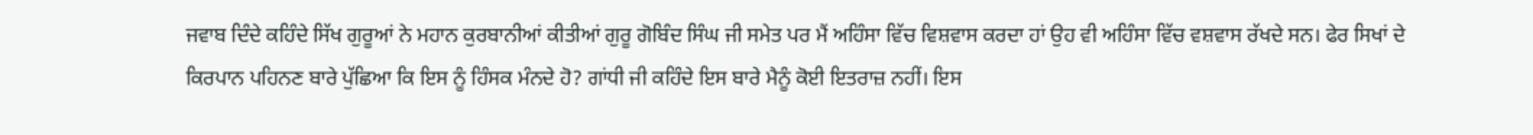ਜਵਾਬ ਦਿੰਦੇ ਕਹਿੰਦੇ ਸਿੱਖ ਗੁਰੂਆਂ ਨੇ ਮਹਾਨ ਕੁਰਬਾਨੀਆਂ ਕੀਤੀਆਂ ਗੁਰੂ ਗੋਬਿੰਦ ਸਿੰਘ ਜੀ ਸਮੇਤ ਪਰ ਮੈਂ ਅਹਿੰਸਾ ਵਿੱਚ ਵਿਸ਼ਵਾਸ ਕਰਦਾ ਹਾਂ ਉਹ ਵੀ ਅਹਿੰਸਾ ਵਿੱਚ ਵਸ਼ਵਾਸ ਰੱਖਦੇ ਸਨ। ਫੇਰ ਸਿਖਾਂ ਦੇ ਕਿਰਪਾਨ ਪਹਿਨਣ ਬਾਰੇ ਪੁੱਛਿਆ ਕਿ ਇਸ ਨੂੰ ਹਿੰਸਕ ਮੰਨਦੇ ਹੋ? ਗਾਂਧੀ ਜੀ ਕਹਿੰਦੇ ਇਸ ਬਾਰੇ ਮੈਨੂੰ ਕੋਈ ਇਤਰਾਜ਼ ਨਹੀਂ। ਇਸ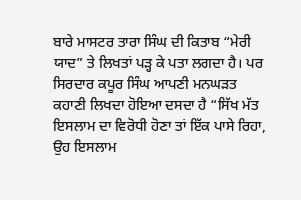ਬਾਰੇ ਮਾਸਟਰ ਤਾਰਾ ਸਿੰਘ ਦੀ ਕਿਤਾਬ “ਮੇਰੀ ਯਾਦ” ਤੇ ਲਿਖਤਾਂ ਪੜ੍ਹ ਕੇ ਪਤਾ ਲਗਦਾ ਹੈ। ਪਰ ਸਿਰਦਾਰ ਕਪੂਰ ਸਿੰਘ ਆਪਣੀ ਮਨਘੜਤ ਕਹਾਣੀ ਲਿਖਦਾ ਹੋਇਆ ਦਸਦਾ ਹੈ “ਸਿੱਖ ਮੱਤ ਇਸਲਾਮ ਦਾ ਵਿਰੋਧੀ ਹੋਣਾ ਤਾਂ ਇੱਕ ਪਾਸੇ ਰਿਹਾ, ਉਹ ਇਸਲਾਮ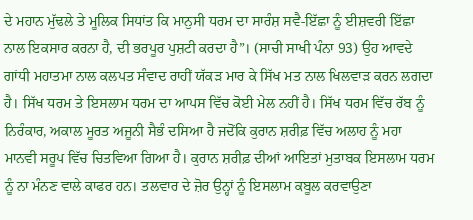ਦੇ ਮਹਾਨ ਮੁੱਢਲੇ ਤੇ ਮੂਲਿਕ ਸਿਧਾਂਤ ਕਿ ਮਾਨੁਸੀ ਧਰਮ ਦਾ ਸਾਰੰਸ਼ ਸਵੈ-ਇੱਛਾ ਨੂੰ ਈਸ਼ਵਰੀ ਇੱਛਾ ਨਾਲ ਇਕਸਾਰ ਕਰਨਾ ਹੈ, ਦੀ ਭਰਪੂਰ ਪੁਸ਼ਟੀ ਕਰਦਾ ਹੈ”। (ਸਾਚੀ ਸਾਖੀ ਪੰਨਾ 93) ਉਹ ਆਵਦੇ ਗਾਂਧੀ ਮਹਾਤਮਾ ਨਾਲ ਕਲਪਤ ਸੰਵਾਦ ਰਾਹੀਂ ਯੱਕੜ ਮਾਰ ਕੇ ਸਿੱਖ ਮਤ ਨਾਲ ਖਿਲਵਾੜ ਕਰਨ ਲਗਦਾ ਹੈ। ਸਿੱਖ ਧਰਮ ਤੇ ਇਸਲਾਮ ਧਰਮ ਦਾ ਆਪਸ ਵਿੱਚ ਕੋਈ ਮੇਲ ਨਹੀਂ ਹੈ। ਸਿੱਖ ਧਰਮ ਵਿੱਚ ਰੱਬ ਨੂੰ ਨਿਰੰਕਾਰ, ਅਕਾਲ ਮੂਰਤ ਅਜੂਨੀ ਸੈਭੰ ਦਸਿਆ ਹੈ ਜਦੋਂਕਿ ਕੁਰਾਨ ਸ਼ਰੀਫ਼ ਵਿੱਚ ਅਲਾਹ ਨੂੰ ਮਹਾ ਮਾਨਵੀ ਸਰੂਪ ਵਿੱਚ ਚਿਤਵਿਆ ਗਿਆ ਹੈ। ਕੁਰਾਨ ਸ਼ਰੀਫ਼ ਦੀਆਂ ਆਇਤਾਂ ਮੁਤਾਬਕ ਇਸਲਾਮ ਧਰਮ ਨੂੰ ਨਾ ਮੰਨਣ ਵਾਲੇ ਕਾਫਰ ਹਨ। ਤਲਵਾਰ ਦੇ ਜ਼ੋਰ ਉਨ੍ਹਾਂ ਨੂੰ ਇਸਲਾਮ ਕਬੂਲ ਕਰਵਾਉਣਾ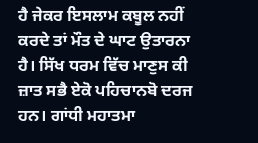ਹੈ ਜੇਕਰ ਇਸਲਾਮ ਕਬੂਲ ਨਹੀਂ ਕਰਦੇ ਤਾਂ ਮੌਤ ਦੇ ਘਾਟ ਉਤਾਰਨਾ ਹੈ। ਸਿੱਖ ਧਰਮ ਵਿੱਚ ਮਾਣੁਸ ਕੀ ਜ਼ਾਤ ਸਭੈ ਏਕੋ ਪਹਿਚਾਨਬੋ ਦਰਜ ਹਨ। ਗਾਂਧੀ ਮਹਾਤਮਾ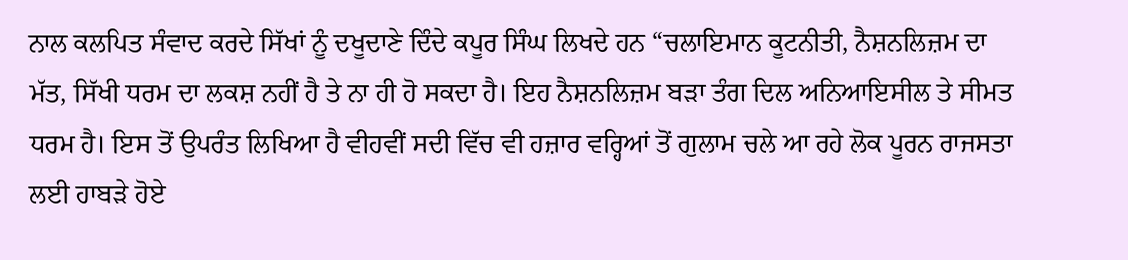ਨਾਲ ਕਲਪਿਤ ਸੰਵਾਦ ਕਰਦੇ ਸਿੱਖਾਂ ਨੂੰ ਦਖੂਦਾਣੇ ਦਿੰਦੇ ਕਪੂਰ ਸਿੰਘ ਲਿਖਦੇ ਹਨ “ਚਲਾਇਮਾਨ ਕੂਟਨੀਤੀ, ਨੈਸ਼ਨਲਿਜ਼ਮ ਦਾ ਮੱਤ, ਸਿੱਖੀ ਧਰਮ ਦਾ ਲਕਸ਼ ਨਹੀਂ ਹੈ ਤੇ ਨਾ ਹੀ ਹੋ ਸਕਦਾ ਹੈ। ਇਹ ਨੈਸ਼ਨਲਿਜ਼ਮ ਬੜਾ ਤੰਗ ਦਿਲ ਅਨਿਆਇਸੀਲ ਤੇ ਸੀਮਤ ਧਰਮ ਹੈ। ਇਸ ਤੋਂ ਉਪਰੰਤ ਲਿਖਿਆ ਹੈ ਵੀਹਵੀਂ ਸਦੀ ਵਿੱਚ ਵੀ ਹਜ਼ਾਰ ਵਰ੍ਹਿਆਂ ਤੋਂ ਗੁਲਾਮ ਚਲੇ ਆ ਰਹੇ ਲੋਕ ਪੂਰਨ ਰਾਜਸਤਾ ਲਈ ਹਾਬੜੇ ਹੋਏ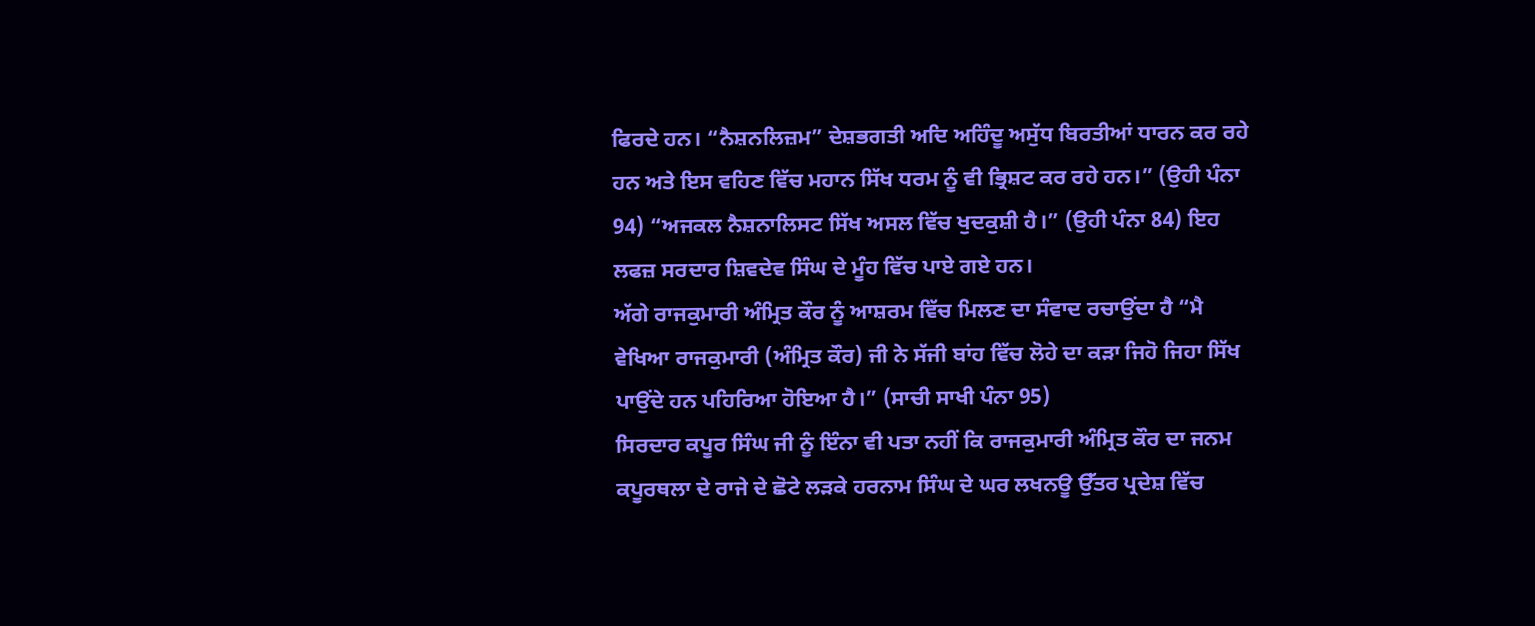ਫਿਰਦੇ ਹਨ। “ਨੈਸ਼ਨਲਿਜ਼ਮ” ਦੇਸ਼ਭਗਤੀ ਅਦਿ ਅਹਿੰਦੂ ਅਸੁੱਧ ਬਿਰਤੀਆਂ ਧਾਰਨ ਕਰ ਰਹੇ ਹਨ ਅਤੇ ਇਸ ਵਹਿਣ ਵਿੱਚ ਮਹਾਨ ਸਿੱਖ ਧਰਮ ਨੂੰ ਵੀ ਭ੍ਰਿਸ਼ਟ ਕਰ ਰਹੇ ਹਨ।” (ਉਹੀ ਪੰਨਾ 94) “ਅਜਕਲ ਨੈਸ਼ਨਾਲਿਸਟ ਸਿੱਖ ਅਸਲ ਵਿੱਚ ਖੁਦਕੁਸ਼ੀ ਹੈ।” (ਉਹੀ ਪੰਨਾ 84) ਇਹ ਲਫਜ਼ ਸਰਦਾਰ ਸ਼ਿਵਦੇਵ ਸਿੰਘ ਦੇ ਮੂੰਹ ਵਿੱਚ ਪਾਏ ਗਏ ਹਨ।
ਅੱਗੇ ਰਾਜਕੁਮਾਰੀ ਅੰਮ੍ਰਿਤ ਕੌਰ ਨੂੰ ਆਸ਼ਰਮ ਵਿੱਚ ਮਿਲਣ ਦਾ ਸੰਵਾਦ ਰਚਾਉਂਦਾ ਹੈ “ਮੈ ਵੇਖਿਆ ਰਾਜਕੁਮਾਰੀ (ਅੰਮ੍ਰਿਤ ਕੌਰ) ਜੀ ਨੇ ਸੱਜੀ ਬਾਂਹ ਵਿੱਚ ਲੋਹੇ ਦਾ ਕੜਾ ਜਿਹੋ ਜਿਹਾ ਸਿੱਖ ਪਾਉਂਦੇ ਹਨ ਪਹਿਰਿਆ ਹੋਇਆ ਹੈ।” (ਸਾਚੀ ਸਾਖੀ ਪੰਨਾ 95)
ਸਿਰਦਾਰ ਕਪੂਰ ਸਿੰਘ ਜੀ ਨੂੰ ਇੰਨਾ ਵੀ ਪਤਾ ਨਹੀਂ ਕਿ ਰਾਜਕੁਮਾਰੀ ਅੰਮ੍ਰਿਤ ਕੌਰ ਦਾ ਜਨਮ ਕਪੂਰਥਲਾ ਦੇ ਰਾਜੇ ਦੇ ਛੋਟੇ ਲੜਕੇ ਹਰਨਾਮ ਸਿੰਘ ਦੇ ਘਰ ਲਖਨਊ ਉੱਤਰ ਪ੍ਰਦੇਸ਼ ਵਿੱਚ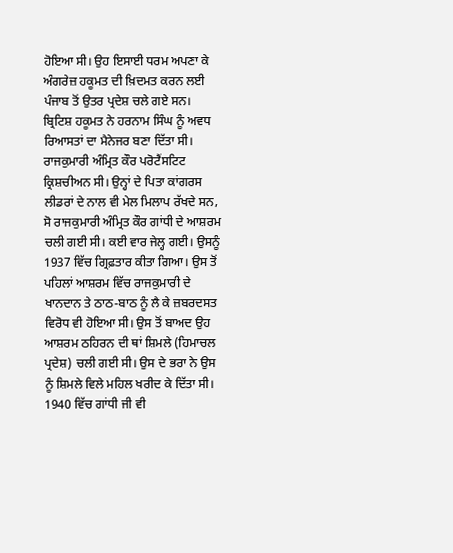ਹੋਇਆ ਸੀ। ਉਹ ਇਸਾਈ ਧਰਮ ਅਪਣਾ ਕੇ ਅੰਗਰੇਜ਼ ਹਕੂਮਤ ਦੀ ਖ਼ਿਦਮਤ ਕਰਨ ਲਈ ਪੰਜਾਬ ਤੋਂ ਉਤਰ ਪ੍ਰਦੇਸ਼ ਚਲੇ ਗਏ ਸਨ। ਬ੍ਰਿਟਿਸ਼ ਹਕੂਮਤ ਨੇ ਹਰਨਾਮ ਸਿੰਘ ਨੂੰ ਅਵਧ ਰਿਆਸਤਾਂ ਦਾ ਮੈਨੇਜਰ ਬਣਾ ਦਿੱਤਾ ਸੀ। ਰਾਜਕੁਮਾਰੀ ਅੰਮ੍ਰਿਤ ਕੌਰ ਪਰੋਟੈਂਸਟਿਟ ਕ੍ਰਿਸ਼ਚੀਅਨ ਸੀ। ਉਨ੍ਹਾਂ ਦੇ ਪਿਤਾ ਕਾਂਗਰਸ ਲੀਡਰਾਂ ਦੇ ਨਾਲ ਵੀ ਮੇਲ ਮਿਲਾਪ ਰੱਖਦੇ ਸਨ, ਸੋ ਰਾਜਕੁਮਾਰੀ ਅੰਮ੍ਰਿਤ ਕੌਰ ਗਾਂਧੀ ਦੇ ਆਸ਼ਰਮ ਚਲੀ ਗਈ ਸੀ। ਕਈ ਵਾਰ ਜੇਲ੍ਹ ਗਈ। ਉਸਨੂੰ 1937 ਵਿੱਚ ਗ੍ਰਿਫ਼ਤਾਰ ਕੀਤਾ ਗਿਆ। ਉਸ ਤੋਂ ਪਹਿਲਾਂ ਆਸ਼ਰਮ ਵਿੱਚ ਰਾਜਕੁਮਾਰੀ ਦੇ ਖਾਨਦਾਨ ਤੇ ਠਾਠ-ਬਾਠ ਨੂੰ ਲੈ ਕੇ ਜ਼ਬਰਦਸਤ ਵਿਰੋਧ ਵੀ ਹੋਇਆ ਸੀ। ਉਸ ਤੋਂ ਬਾਅਦ ਉਹ ਆਸ਼ਰਮ ਠਹਿਰਨ ਦੀ ਥਾਂ ਸ਼ਿਮਲੇ (ਹਿਮਾਚਲ ਪ੍ਰਦੇਸ਼) ਚਲੀ ਗਈ ਸੀ। ਉਸ ਦੇ ਭਰਾ ਨੇ ਉਸ ਨੂੰ ਸ਼ਿਮਲੇ ਵਿਲੇ ਮਹਿਲ ਖਰੀਦ ਕੇ ਦਿੱਤਾ ਸੀ। 1940 ਵਿੱਚ ਗਾਂਧੀ ਜੀ ਵੀ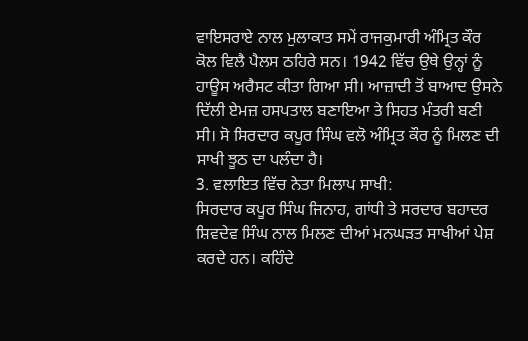ਵਾਇਸਰਾਏ ਨਾਲ ਮੁਲਾਕਾਤ ਸਮੇਂ ਰਾਜਕੁਮਾਰੀ ਅੰਮ੍ਰਿਤ ਕੌਰ ਕੋਲ ਵਿਲੈ ਪੈਲਸ ਠਹਿਰੇ ਸਨ। 1942 ਵਿੱਚ ਉਥੇ ਉਨ੍ਹਾਂ ਨੂੰ ਹਾਊਸ ਅਰੈਸਟ ਕੀਤਾ ਗਿਆ ਸੀ। ਆਜ਼ਾਦੀ ਤੋਂ ਬਾਆਦ ਉਸਨੇ ਦਿੱਲੀ ਏਮਜ਼ ਹਸਪਤਾਲ ਬਣਾਇਆ ਤੇ ਸਿਹਤ ਮੰਤਰੀ ਬਣੀ ਸੀ। ਸੋ ਸਿਰਦਾਰ ਕਪੂਰ ਸਿੰਘ ਵਲੋ ਅੰਮ੍ਰਿਤ ਕੌਰ ਨੂੰ ਮਿਲਣ ਦੀ ਸਾਖੀ ਝੂਠ ਦਾ ਪਲੰਦਾ ਹੈ।
3. ਵਲਾਇਤ ਵਿੱਚ ਨੇਤਾ ਮਿਲਾਪ ਸਾਖੀ:
ਸਿਰਦਾਰ ਕਪੂਰ ਸਿੰਘ ਜਿਨਾਹ, ਗਾਂਧੀ ਤੇ ਸਰਦਾਰ ਬਹਾਦਰ ਸ਼ਿਵਦੇਵ ਸਿੰਘ ਨਾਲ ਮਿਲਣ ਦੀਆਂ ਮਨਘੜਤ ਸਾਖੀਆਂ ਪੇਸ਼ ਕਰਦੇ ਹਨ। ਕਹਿੰਦੇ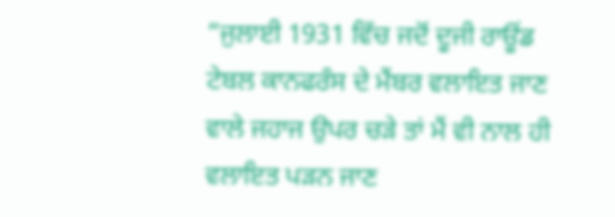“ਜੁਲਾਈ 1931 ਵਿੱਚ ਜਦੋਂ ਦੂਜੀ ਰਾਊਂਡ ਟੇਬਲ ਕਾਨਫਰੰਸ ਦੇ ਮੈਂਬਰ ਵਲਾਇਤ ਜਾਣ ਵਾਲੇ ਜਹਾਜ ਉਪਰ ਚੜੇ ਤਾਂ ਮੈਂ ਵੀ ਨਾਲ ਹੀ ਵਲਾਇਤ ਪੜਨ ਜਾਣ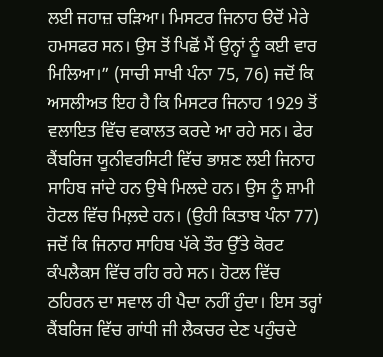ਲਈ ਜਹਾਜ਼ ਚੜਿਆ। ਮਿਸਟਰ ਜਿਨਾਹ ੳਦੋਂ ਮੇਰੇ ਹਮਸਫਰ ਸਨ। ਉਸ ਤੋਂ ਪਿਛੋਂ ਮੈਂ ਉਨ੍ਹਾਂ ਨੂੰ ਕਈ ਵਾਰ ਮਿਲਿਆ।” (ਸਾਚੀ ਸਾਖੀ ਪੰਨਾ 75, 76) ਜਦੋਂ ਕਿ ਅਸਲੀਅਤ ਇਹ ਹੈ ਕਿ ਮਿਸਟਰ ਜਿਨਾਹ 1929 ਤੋਂ ਵਲਾਇਤ ਵਿੱਚ ਵਕਾਲਤ ਕਰਦੇ ਆ ਰਹੇ ਸਨ। ਫੇਰ ਕੈਂਬਰਿਜ ਯੂਨੀਵਰਸਿਟੀ ਵਿੱਚ ਭਾਸ਼ਣ ਲਈ ਜਿਨਾਹ ਸਾਹਿਬ ਜਾਂਦੇ ਹਨ ਉਥੇ ਮਿਲਦੇ ਹਨ। ਉਸ ਨੂੰ ਸ਼ਾਮੀ ਹੋਟਲ ਵਿੱਚ ਮਿਲ਼ਦੇ ਹਨ। (ਉਹੀ ਕਿਤਾਬ ਪੰਨਾ 77) ਜਦੋਂ ਕਿ ਜਿਨਾਹ ਸਾਹਿਬ ਪੱਕੇ ਤੌਰ ਉੱਤੇ ਕੋਰਟ ਕੰਪਲੈਕਸ ਵਿੱਚ ਰਹਿ ਰਹੇ ਸਨ। ਹੋਟਲ ਵਿੱਚ ਠਹਿਰਨ ਦਾ ਸਵਾਲ ਹੀ ਪੈਦਾ ਨਹੀਂ ਹੁੰਦਾ। ਇਸ ਤਰ੍ਹਾਂ ਕੈਂਬਰਿਜ ਵਿੱਚ ਗਾਂਧੀ ਜੀ ਲੈਕਚਰ ਦੇਣ ਪਹੁੰਚਦੇ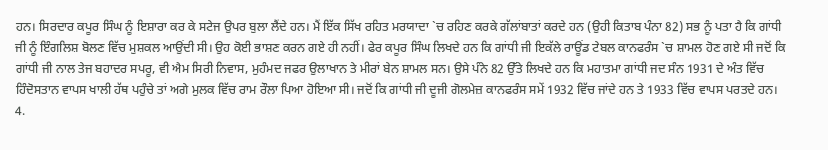ਹਨ। ਸਿਰਦਾਰ ਕਪੂਰ ਸਿੰਘ ਨੂੰ ਇਸ਼ਾਰਾ ਕਰ ਕੇ ਸਟੇਜ ਉਪਰ ਬੁਲਾ ਲੈਂਦੇ ਹਨ। ਮੈਂ ਇੱਕ ਸਿੱਖ ਰਹਿਤ ਮਰਯਾਦਾ `ਚ ਰਹਿਣ ਕਰਕੇ ਗੱਲਾਂਬਾਤਾਂ ਕਰਦੇ ਹਨ (ਉਹੀ ਕਿਤਾਬ ਪੰਨਾ 82) ਸਭ ਨੂੰ ਪਤਾ ਹੈ ਕਿ ਗਾਂਧੀ ਜੀ ਨੂੰ ਇੰਗਲਿਸ਼ ਬੋਲਣ ਵਿੱਚ ਮੁਸ਼ਕਲ ਆਉਂਦੀ ਸੀ। ਉਹ ਕੋਈ ਭਾਸ਼ਣ ਕਰਨ ਗਏ ਹੀ ਨਹੀਂ। ਫੇਰ ਕਪੂਰ ਸਿੰਘ ਲਿਖਦੇ ਹਨ ਕਿ ਗਾਂਧੀ ਜੀ ਇਕੱਲੇ ਰਾਊਂਡ ਟੇਬਲ ਕਾਨਫਰੰਸ `ਚ ਸ਼ਾਮਲ ਹੋਣ ਗਏ ਸੀ ਜਦੋਂ ਕਿ ਗਾਂਧੀ ਜੀ ਨਾਲ ਤੇਜ ਬਹਾਦਰ ਸਪਰੂ, ਵੀ ਐਮ ਸਿਰੀ ਨਿਵਾਸ, ਮੁਹੰਮਦ ਜਫਰ ਉਲਾਖਾਨ ਤੇ ਮੀਰਾਂ ਬੇਨ ਸ਼ਾਮਲ ਸਨ। ਉਸੇ ਪੰਨੇ 82 ਉੱਤੇ ਲਿਖਦੇ ਹਨ ਕਿ ਮਹਾਤਮਾ ਗਾਂਧੀ ਜਦ ਸੰਨ 1931 ਦੇ ਅੰਤ ਵਿੱਚ ਹਿੰਦੋਸਤਾਨ ਵਾਪਸ ਖਾਲੀ ਹੱਥ ਪਹੁੰਚੇ ਤਾਂ ਅਗੇ ਮੁਲਕ ਵਿੱਚ ਰਾਮ ਰੌਲਾ ਪਿਆ ਹੋਇਆ ਸੀ। ਜਦੋਂ ਕਿ ਗਾਂਧੀ ਜੀ ਦੂਜੀ ਗੋਲਮੇਜ਼ ਕਾਨਫਰੰਸ ਸਮੇਂ 1932 ਵਿੱਚ ਜਾਂਦੇ ਹਨ ਤੇ 1933 ਵਿੱਚ ਵਾਪਸ ਪਰਤਦੇ ਹਨ।
4.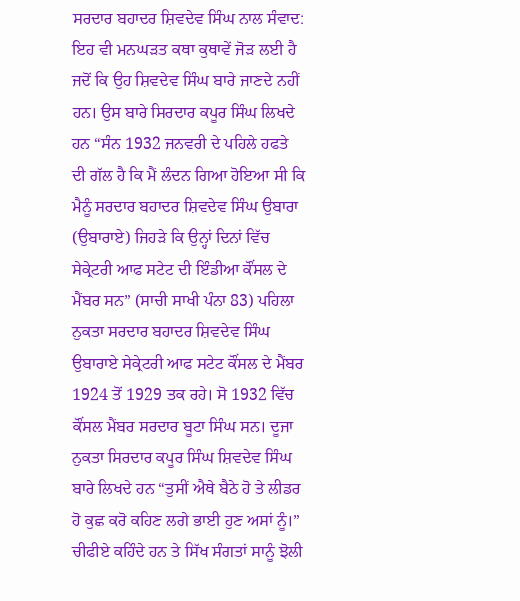ਸਰਦਾਰ ਬਹਾਦਰ ਸ਼ਿਵਦੇਵ ਸਿੰਘ ਨਾਲ ਸੰਵਾਦ:
ਇਹ ਵੀ ਮਨਘੜਤ ਕਥਾ ਕੁਥਾਵੇਂ ਜੋੜ ਲਈ ਹੈ ਜਦੋਂ ਕਿ ਉਹ ਸ਼ਿਵਦੇਵ ਸਿੰਘ ਬਾਰੇ ਜਾਣਦੇ ਨਹੀਂ ਹਨ। ਉਸ ਬਾਰੇ ਸਿਰਦਾਰ ਕਪੂਰ ਸਿੰਘ ਲਿਖਦੇ ਹਨ “ਸੰਨ 1932 ਜਨਵਰੀ ਦੇ ਪਹਿਲੇ ਹਫਤੇ ਦੀ ਗੱਲ ਹੈ ਕਿ ਮੈਂ ਲੰਦਨ ਗਿਆ ਹੋਇਆ ਸੀ ਕਿ ਮੈਨੂੰ ਸਰਦਾਰ ਬਹਾਦਰ ਸ਼ਿਵਦੇਵ ਸਿੰਘ ਉਬਾਰਾ (ਉਬਾਰਾਏ) ਜਿਹੜੇ ਕਿ ਉਨ੍ਹਾਂ ਦਿਨਾਂ ਵਿੱਚ ਸੇਕ੍ਰੇਟਰੀ ਆਫ ਸਟੇਟ ਦੀ ਇੰਡੀਆ ਕੌਂਸਲ ਦੇ ਮੈਂਬਰ ਸਨ” (ਸਾਚੀ ਸਾਖੀ ਪੰਨਾ 83) ਪਹਿਲਾ ਨੁਕਤਾ ਸਰਦਾਰ ਬਹਾਦਰ ਸ਼ਿਵਦੇਵ ਸਿੰਘ ਉਬਾਰਾਏ ਸੇਕ੍ਰੇਟਰੀ ਆਫ ਸਟੇਟ ਕੌਂਸਲ ਦੇ ਮੈਂਬਰ 1924 ਤੋਂ 1929 ਤਕ ਰਹੇ। ਸੋ 1932 ਵਿੱਚ ਕੌਂਸਲ ਮੈਂਬਰ ਸਰਦਾਰ ਬੂਟਾ ਸਿੰਘ ਸਨ। ਦੂਜਾ ਨੁਕਤਾ ਸਿਰਦਾਰ ਕਪੂਰ ਸਿੰਘ ਸ਼ਿਵਦੇਵ ਸਿੰਘ ਬਾਰੇ ਲਿਖਦੇ ਹਨ “ਤੁਸੀਂ ਐਥੇ ਬੈਠੇ ਹੋ ਤੇ ਲੀਡਰ ਹੋ ਕੁਛ ਕਰੋ ਕਹਿਣ ਲਗੇ ਭਾਈ ਹੁਣ ਅਸਾਂ ਨੂੰ।” ਚੀਫੀਏ ਕਹਿੰਦੇ ਹਨ ਤੇ ਸਿੱਖ ਸੰਗਤਾਂ ਸਾਨੂੰ ਝੋਲੀ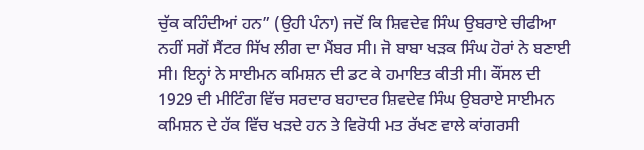ਚੁੱਕ ਕਹਿੰਦੀਆਂ ਹਨ” (ਉਹੀ ਪੰਨਾ) ਜਦੋਂ ਕਿ ਸ਼ਿਵਦੇਵ ਸਿੰਘ ਉਬਰਾਏ ਚੀਫੀਆ ਨਹੀਂ ਸਗੋਂ ਸੈਂਟਰ ਸਿੱਖ ਲੀਗ ਦਾ ਮੈਂਬਰ ਸੀ। ਜੋ ਬਾਬਾ ਖੜਕ ਸਿੰਘ ਹੋਰਾਂ ਨੇ ਬਣਾਈ ਸੀ। ਇਨ੍ਹਾਂ ਨੇ ਸਾਈਮਨ ਕਮਿਸ਼ਨ ਦੀ ਡਟ ਕੇ ਹਮਾਇਤ ਕੀਤੀ ਸੀ। ਕੌਂਸਲ ਦੀ 1929 ਦੀ ਮੀਟਿੰਗ ਵਿੱਚ ਸਰਦਾਰ ਬਹਾਦਰ ਸ਼ਿਵਦੇਵ ਸਿੰਘ ਉਬਰਾਏ ਸਾਈਮਨ ਕਮਿਸ਼ਨ ਦੇ ਹੱਕ ਵਿੱਚ ਖੜਦੇ ਹਨ ਤੇ ਵਿਰੋਧੀ ਮਤ ਰੱਖਣ ਵਾਲੇ ਕਾਂਗਰਸੀ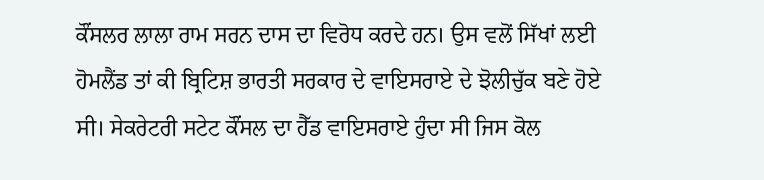ਕੌਂਸਲਰ ਲਾਲਾ ਰਾਮ ਸਰਨ ਦਾਸ ਦਾ ਵਿਰੋਧ ਕਰਦੇ ਹਨ। ਉਸ ਵਲੋਂ ਸਿੱਖਾਂ ਲਈ ਹੋਮਲੈਂਡ ਤਾਂ ਕੀ ਬ੍ਰਿਟਿਸ਼ ਭਾਰਤੀ ਸਰਕਾਰ ਦੇ ਵਾਇਸਰਾਏ ਦੇ ਝੋਲੀਚੁੱਕ ਬਣੇ ਹੋਏ ਸੀ। ਸੇਕਰੇਟਰੀ ਸਟੇਟ ਕੌਂਸਲ ਦਾ ਹੈੱਡ ਵਾਇਸਰਾਏ ਹੁੰਦਾ ਸੀ ਜਿਸ ਕੋਲ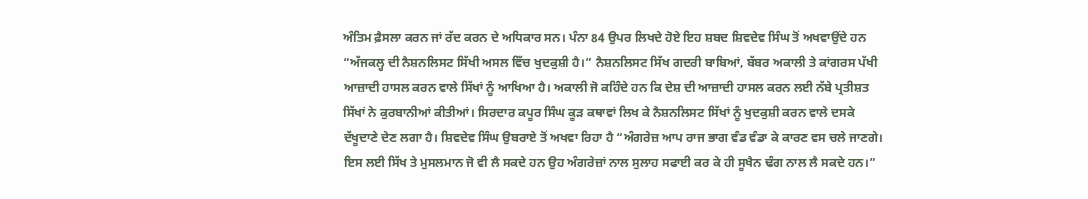ਅੰਤਿਮ ਫ਼ੈਸਲਾ ਕਰਨ ਜਾਂ ਰੱਦ ਕਰਨ ਦੇ ਅਧਿਕਾਰ ਸਨ। ਪੰਨਾ 84 ਉਪਰ ਲਿਖਦੇ ਹੋਏ ਇਹ ਸ਼ਬਦ ਸ਼ਿਵਦੇਵ ਸਿੰਘ ਤੋਂ ਅਖਵਾਉਂਦੇ ਹਨ “ਅੱਜਕਲ੍ਹ ਦੀ ਨੈਸ਼ਨਲਿਸਟ ਸਿੱਖੀ ਅਸਲ ਵਿੱਚ ਖੁਦਕੁਸ਼ੀ ਹੈ।” ਨੈਸ਼ਨਲਿਸਟ ਸਿੱਖ ਗਦਰੀ ਬਾਬਿਆਂ, ਬੱਬਰ ਅਕਾਲੀ ਤੇ ਕਾਂਗਰਸ ਪੱਖੀ ਆਜ਼ਾਦੀ ਹਾਸਲ ਕਰਨ ਵਾਲੇ ਸਿੱਖਾਂ ਨੂੰ ਆਖਿਆ ਹੈ। ਅਕਾਲੀ ਜੋ ਕਹਿੰਦੇ ਹਨ ਕਿ ਦੇਸ਼ ਦੀ ਆਜ਼ਾਦੀ ਹਾਸਲ ਕਰਨ ਲਈ ਨੱਬੇ ਪ੍ਰਤੀਸ਼ਤ ਸਿੱਖਾਂ ਨੇ ਕੁਰਬਾਨੀਆਂ ਕੀਤੀਆਂ। ਸਿਰਦਾਰ ਕਪੂਰ ਸਿੰਘ ਕੂੜ ਕਥਾਵਾਂ ਲਿਖ ਕੇ ਨੈਸ਼ਨਲਿਸਟ ਸਿੱਖਾਂ ਨੂੰ ਖੁਦਕੁਸ਼ੀ ਕਰਨ ਵਾਲੇ ਦਸਕੇ ਦੱਖੂਦਾਣੇ ਦੇਣ ਲਗਾ ਹੈ। ਸ਼ਿਵਦੇਵ ਸਿੰਘ ਉਬਰਾਏ ਤੋਂ ਅਖਵਾ ਰਿਹਾ ਹੈ “ਅੰਗਰੇਜ਼ ਆਪ ਰਾਜ ਭਾਗ ਵੰਡ ਵੰਡਾ ਕੇ ਕਾਰਣ ਵਸ ਚਲੇ ਜਾਣਗੇ। ਇਸ ਲਈ ਸਿੱਖ ਤੇ ਮੁਸਲਮਾਨ ਜੋ ਵੀ ਲੈ ਸਕਦੇ ਹਨ ਉਹ ਅੰਗਰੇਜ਼ਾਂ ਨਾਲ ਸੁਲਾਹ ਸਫਾਈ ਕਰ ਕੇ ਹੀ ਸੂਖੈਨ ਢੰਗ ਨਾਲ ਲੈ ਸਕਦੇ ਹਨ।”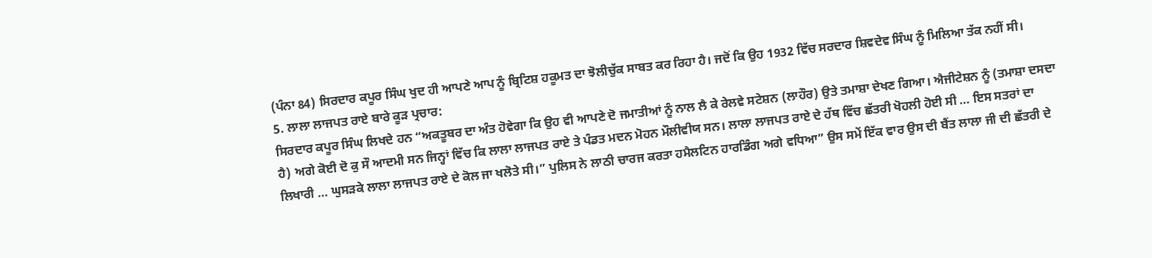(ਪੰਨਾ 84) ਸਿਰਦਾਰ ਕਪੂਰ ਸਿੰਘ ਖੁਦ ਹੀ ਆਪਣੇ ਆਪ ਨੂੰ ਬ੍ਰਿਟਿਸ਼ ਹਕੂਮਤ ਦਾ ਝੋਲੀਚੁੱਕ ਸਾਬਤ ਕਰ ਰਿਹਾ ਹੈ। ਜਦੋਂ ਕਿ ਉਹ 1932 ਵਿੱਚ ਸਰਦਾਰ ਸ਼ਿਵਦੇਵ ਸਿੰਘ ਨੂੰ ਮਿਲਿਆ ਤੱਕ ਨਹੀਂ ਸੀ।
5. ਲਾਲਾ ਲਾਜਪਤ ਰਾਏ ਬਾਰੇ ਕੂੜ ਪ੍ਰਚਾਰ:
ਸਿਰਦਾਰ ਕਪੂਰ ਸਿੰਘ ਲਿਖਦੇ ਹਨ “ਅਕਤੂਬਰ ਦਾ ਅੰਤ ਹੋਵੇਗਾ ਕਿ ਉਹ ਵੀ ਆਪਣੇ ਦੋ ਜਮਾਤੀਆਂ ਨੂੰ ਨਾਲ ਲੈ ਕੇ ਰੇਲਵੇ ਸਟੇਸ਼ਨ (ਲਾਹੌਰ) ਉਤੇ ਤਮਾਸ਼ਾ ਦੇਖਣ ਗਿਆ। ਐਜੀਟੇਸ਼ਨ ਨੂੰ (ਤਮਾਸ਼ਾ ਦਸਦਾ ਹੈ) ਅਗੇ ਕੋਈ ਦੋ ਕੁ ਸੌ ਆਦਮੀ ਸਨ ਜਿਨ੍ਹਾਂ ਵਿੱਚ ਕਿ ਲਾਲਾ ਲਾਜਪਤ ਰਾਏ ਤੇ ਪੰਡਤ ਮਦਨ ਮੋਹਨ ਮੌਲੀਵੀਯ ਸਨ। ਲਾਲਾ ਲਾਜਪਤ ਰਾਏ ਦੇ ਹੱਥ ਵਿੱਚ ਛੱਤਰੀ ਖੋਹਲੀ ਹੋਈ ਸੀ … ਇਸ ਸਤਰਾਂ ਦਾ ਲਿਖਾਰੀ … ਘੁਸੜਕੇ ਲਾਲਾ ਲਾਜਪਤ ਰਾਏ ਦੇ ਕੋਲ ਜਾ ਖਲੋਤੇ ਸੀ।” ਪੁਲਿਸ ਨੇ ਲਾਠੀ ਚਾਰਜ ਕਰਤਾ ਹਮੈਲਟਿਨ ਹਾਰਡਿੰਗ ਅਗੇ ਵਧਿਆ” ਉਸ ਸਮੇਂ ਇੱਕ ਵਾਰ ਉਸ ਦੀ ਬੈਂਤ ਲਾਲਾ ਜੀ ਦੀ ਛੱਤਰੀ ਦੇ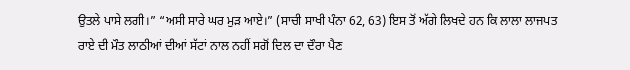ਉਤਲੇ ਪਾਸੇ ਲਗੀ।” “ਅਸੀ ਸਾਰੇ ਘਰ ਮੁੜ ਆਏ।” (ਸਾਚੀ ਸਾਖੀ ਪੰਨਾ 62, 63) ਇਸ ਤੋਂ ਅੱਗੇ ਲਿਖਦੇ ਹਨ ਕਿ ਲਾਲਾ ਲਾਜਪਤ ਰਾਏ ਦੀ ਮੌਤ ਲਾਠੀਆਂ ਦੀਆਂ ਸੱਟਾਂ ਨਾਲ ਨਹੀਂ ਸਗੋਂ ਦਿਲ ਦਾ ਦੌਰਾ ਪੈਣ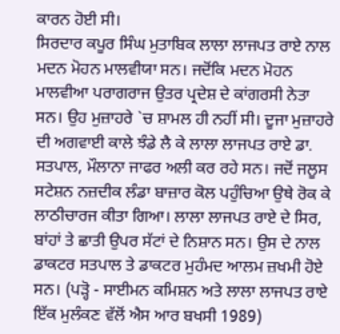ਕਾਰਨ ਹੋਈ ਸੀ।
ਸਿਰਦਾਰ ਕਪੂਰ ਸਿੰਘ ਮੁਤਾਬਿਕ ਲਾਲਾ ਲਾਜਪਤ ਰਾਏ ਨਾਲ ਮਦਨ ਮੋਹਨ ਮਾਲਵੀਯਾ ਸਨ। ਜਦੋਂਕਿ ਮਦਨ ਮੋਹਨ ਮਾਲਵੀਆ ਪਰਾਗਰਾਜ ਉਤਰ ਪ੍ਰਦੇਸ਼ ਦੇ ਕਾਂਗਰਸੀ ਨੇਤਾ ਸਨ। ਉਹ ਮੁਜ਼ਾਹਰੇ `ਚ ਸ਼ਾਮਲ ਹੀ ਨਹੀਂ ਸੀ। ਦੂਜਾ ਮੁਜ਼ਾਹਰੇ ਦੀ ਅਗਵਾਈ ਕਾਲੇ ਝੰਡੇ ਲੈ ਕੇ ਲਾਲਾ ਲਾਜਪਤ ਰਾਏ ਡਾ. ਸਤਪਾਲ, ਮੌਲਾਨਾ ਜਾਫਰ ਅਲੀ ਕਰ ਰਹੇ ਸਨ। ਜਦੋਂ ਜਲੂਸ ਸਟੇਸ਼ਨ ਨਜ਼ਦੀਕ ਲੰਡਾ ਬਾਜ਼ਾਰ ਕੋਲ ਪਹੁੰਚਿਆ ਉਥੇ ਰੋਕ ਕੇ ਲਾਠੀਚਾਰਜ ਕੀਤਾ ਗਿਆ। ਲਾਲਾ ਲਾਜਪਤ ਰਾਏ ਦੇ ਸਿਰ, ਬਾਂਹਾਂ ਤੇ ਛਾਤੀ ਉਪਰ ਸੱਟਾਂ ਦੇ ਨਿਸ਼ਾਨ ਸਨ। ਉਸ ਦੇ ਨਾਲ ਡਾਕਟਰ ਸਤਪਾਲ ਤੇ ਡਾਕਟਰ ਮੁਹੰਮਦ ਆਲਮ ਜ਼ਖਮੀ ਹੋਏ ਸਨ। (ਪੜ੍ਹੋ - ਸਾਈਮਨ ਕਮਿਸ਼ਨ ਅਤੇ ਲਾਲਾ ਲਾਜਪਤ ਰਾਏ ਇੱਕ ਮੁਲੰਕਣ ਵੱਲੋਂ ਐਸ ਆਰ ਬਖਸੀ 1989)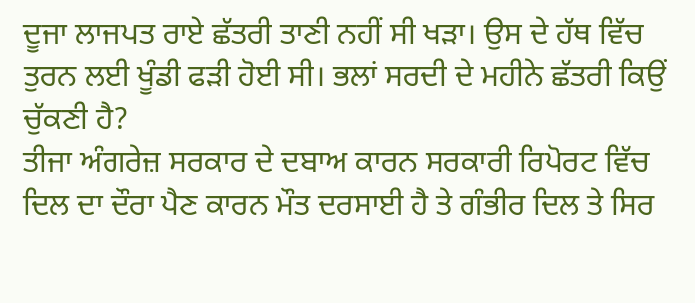ਦੂਜਾ ਲਾਜਪਤ ਰਾਏ ਛੱਤਰੀ ਤਾਣੀ ਨਹੀਂ ਸੀ ਖੜਾ। ਉਸ ਦੇ ਹੱਥ ਵਿੱਚ ਤੁਰਨ ਲਈ ਖੂੰਡੀ ਫੜੀ ਹੋਈ ਸੀ। ਭਲਾਂ ਸਰਦੀ ਦੇ ਮਹੀਨੇ ਛੱਤਰੀ ਕਿਉਂ ਚੁੱਕਣੀ ਹੈ?
ਤੀਜਾ ਅੰਗਰੇਜ਼ ਸਰਕਾਰ ਦੇ ਦਬਾਅ ਕਾਰਨ ਸਰਕਾਰੀ ਰਿਪੋਰਟ ਵਿੱਚ ਦਿਲ ਦਾ ਦੌਰਾ ਪੈਣ ਕਾਰਨ ਮੌਤ ਦਰਸਾਈ ਹੈ ਤੇ ਗੰਭੀਰ ਦਿਲ ਤੇ ਸਿਰ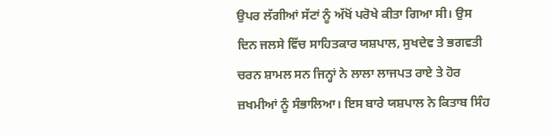ਉਪਰ ਲੱਗੀਆਂ ਸੱਟਾਂ ਨੂੰ ਅੱਖੋਂ ਪਰੋਖੇ ਕੀਤਾ ਗਿਆ ਸੀ। ਉਸ ਦਿਨ ਜਲਸੇ ਵਿੱਚ ਸਾਹਿਤਕਾਰ ਯਸ਼ਪਾਲ, ਸੁਖਦੇਵ ਤੇ ਭਗਵਤੀ ਚਰਨ ਸ਼ਾਮਲ ਸਨ ਜਿਨ੍ਹਾਂ ਨੇ ਲਾਲਾ ਲਾਜਪਤ ਰਾਏ ਤੇ ਹੋਰ ਜ਼ਖਮੀਆਂ ਨੂੰ ਸੰਭਾਲਿਆ। ਇਸ ਬਾਰੇ ਯਸ਼ਪਾਲ ਨੇ ਕਿਤਾਬ ਸਿੰਹ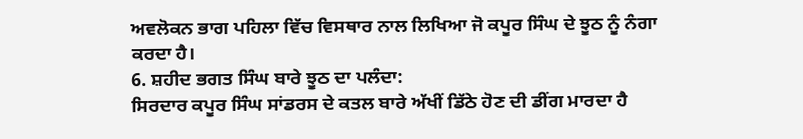ਅਵਲੋਕਨ ਭਾਗ ਪਹਿਲਾ ਵਿੱਚ ਵਿਸਥਾਰ ਨਾਲ ਲਿਖਿਆ ਜੋ ਕਪੂਰ ਸਿੰਘ ਦੇ ਝੂਠ ਨੂੰ ਨੰਗਾ ਕਰਦਾ ਹੈ।
6. ਸ਼ਹੀਦ ਭਗਤ ਸਿੰਘ ਬਾਰੇ ਝੂਠ ਦਾ ਪਲੰਦਾ:
ਸਿਰਦਾਰ ਕਪੂਰ ਸਿੰਘ ਸਾਂਡਰਸ ਦੇ ਕਤਲ ਬਾਰੇ ਅੱਖੀਂ ਡਿੱਠੇ ਹੋਣ ਦੀ ਡੀਂਗ ਮਾਰਦਾ ਹੈ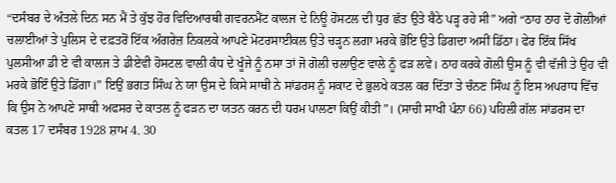“ਦਸੰਬਰ ਦੇ ਅੰਤਲੇ ਦਿਨ ਸਨ ਮੈਂ ਤੇ ਕੁੱਝ ਹੋਰ ਵਿਦਿਆਰਥੀ ਗਵਰਨਮੈਂਟ ਕਾਲਜ ਦੇ ਨਿਊ ਹੋਸਟਲ ਦੀ ਧੁਰ ਛੱਤ ਉਤੇ ਬੈਠੇ ਪੜ੍ਹ ਰਹੇ ਸੀ” ਅਗੇ “ਠਾਹ ਠਾਹ ਦੋ ਗੋਲੀਆਂ ਚਲਾਈਆਂ ਤੇ ਪੁਲਿਸ ਦੇ ਦਫ਼ਤਰੋਂ ਇੱਕ ਅੰਗਰੇਜ਼ ਨਿਕਲਕੇ ਆਪਣੇ ਮੋਟਰਸਾਈਕਲ ਉਤੇ ਚੜ੍ਹਨ ਲਗਾ ਮਰਕੇ ਭੋਂਇ ਉਤੇ ਡਿਗਦਾ ਅਸੀਂ ਡਿੱਠਾ। ਫੇਰ ਇੱਕ ਸਿੱਖ ਪੁਲਸੀਆ ਡੀ ਏ ਵੀ ਕਾਲਜ ਤੇ ਡੀਏਵੀ ਹੋਸਟਲ ਵਾਲੀ ਕੰਧ ਦੇ ਖੂੰਜੇ ਨੂੰ ਨਸਾ ਤਾਂ ਜੋ ਗੋਲੀ ਚਲਾਉਣ ਵਾਲੇ ਨੂੰ ਫੜ ਲਵੇ। ਠਾਹ ਕਰਕੇ ਗੋਲੀ ਉਸ ਨੂੰ ਵੀ ਵੱਜੀ ਤੇ ਉਹ ਵੀ ਮਰਕੇ ਭੋਇੰ ਉਤੇ ਡਿੱਗਾ।” ਇਉਂ ਭਗਤ ਸਿੰਘ ਨੇ ਯਾ ਉਸ ਦੇ ਕਿਸੇ ਸਾਥੀ ਨੇ ਸਾਂਡਰਸ ਨੂੰ ਸਕਾਟ ਦੇ ਭੁਲਖੇ ਕਤਲ ਕਰ ਦਿੱਤਾ ਤੇ ਚੰਨਣ ਸਿੰਘ ਨੂੰ ਇਸ ਅਪਰਾਧ ਵਿੱਚ ਕਿ ਉਸ ਨੇ ਆਪਣੇ ਸਾਥੀ ਅਫਸਰ ਦੇ ਕਾਤਲ ਨੂੰ ਫੜਨ ਦਾ ਯਤਨ ਕਰਨ ਦੀ ਧਰਮ ਪਾਲਣਾ ਕਿਉਂ ਕੀਤੀ”। (ਸਾਚੀ ਸਾਖੀ ਪੰਨਾ 66) ਪਹਿਲੀ ਗੱਲ ਸਾਂਡਰਸ ਦਾ ਕਤਲ 17 ਦਸੰਬਰ 1928 ਸ਼ਾਮ 4. 30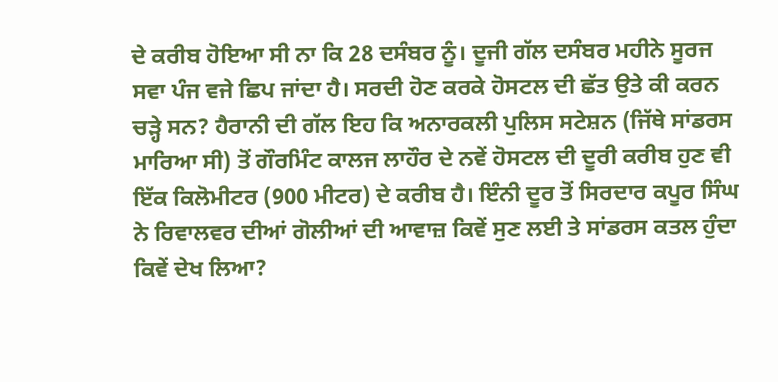ਦੇ ਕਰੀਬ ਹੋਇਆ ਸੀ ਨਾ ਕਿ 28 ਦਸੰਬਰ ਨੂੰ। ਦੂਜੀ ਗੱਲ ਦਸੰਬਰ ਮਹੀਨੇ ਸੂਰਜ ਸਵਾ ਪੰਜ ਵਜੇ ਛਿਪ ਜਾਂਦਾ ਹੈ। ਸਰਦੀ ਹੋਣ ਕਰਕੇ ਹੋਸਟਲ ਦੀ ਛੱਤ ਉਤੇ ਕੀ ਕਰਨ ਚੜ੍ਹੇ ਸਨ? ਹੈਰਾਨੀ ਦੀ ਗੱਲ ਇਹ ਕਿ ਅਨਾਰਕਲੀ ਪੁਲਿਸ ਸਟੇਸ਼ਨ (ਜਿੱਥੇ ਸਾਂਡਰਸ ਮਾਰਿਆ ਸੀ) ਤੋਂ ਗੌਰਮਿੰਟ ਕਾਲਜ ਲਾਹੌਰ ਦੇ ਨਵੇਂ ਹੋਸਟਲ ਦੀ ਦੂਰੀ ਕਰੀਬ ਹੁਣ ਵੀ ਇੱਕ ਕਿਲੋਮੀਟਰ (900 ਮੀਟਰ) ਦੇ ਕਰੀਬ ਹੈ। ਇੰਨੀ ਦੂਰ ਤੋਂ ਸਿਰਦਾਰ ਕਪੂਰ ਸਿੰਘ ਨੇ ਰਿਵਾਲਵਰ ਦੀਆਂ ਗੋਲੀਆਂ ਦੀ ਆਵਾਜ਼ ਕਿਵੇਂ ਸੁਣ ਲਈ ਤੇ ਸਾਂਡਰਸ ਕਤਲ ਹੁੰਦਾ ਕਿਵੇਂ ਦੇਖ ਲਿਆ?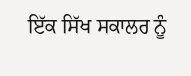ਇੱਕ ਸਿੱਖ ਸਕਾਲਰ ਨੂੰ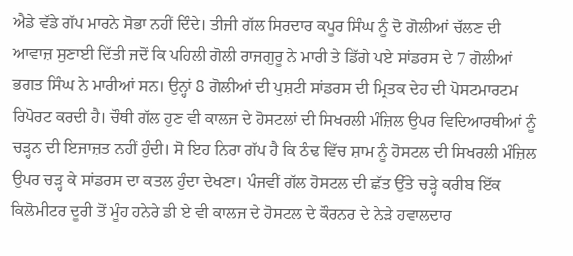ਐਡੇ ਵੱਡੇ ਗੱਪ ਮਾਰਨੇ ਸੋਭਾ ਨਹੀਂ ਦਿੰਦੇ। ਤੀਜੀ ਗੱਲ ਸਿਰਦਾਰ ਕਪੂਰ ਸਿੰਘ ਨੂੰ ਦੋ ਗੋਲੀਆਂ ਚੱਲਣ ਦੀ ਆਵਾਜ਼ ਸੁਣਾਈ ਦਿੱਤੀ ਜਦੋਂ ਕਿ ਪਹਿਲੀ ਗੋਲੀ ਰਾਜਗੁਰੂ ਨੇ ਮਾਰੀ ਤੇ ਡਿੱਗੇ ਪਏ ਸਾਂਡਰਸ ਦੇ 7 ਗੋਲੀਆਂ ਭਗਤ ਸਿੰਘ ਨੇ ਮਾਰੀਆਂ ਸਨ। ਉਨ੍ਹਾਂ 8 ਗੋਲੀਆਂ ਦੀ ਪੁਸ਼ਟੀ ਸਾਂਡਰਸ ਦੀ ਮ੍ਰਿਤਕ ਦੇਹ ਦੀ ਪੋਸਟਮਾਰਟਮ ਰਿਪੋਰਟ ਕਰਦੀ ਹੈ। ਚੌਥੀ ਗੱਲ ਹੁਣ ਵੀ ਕਾਲਜ ਦੇ ਹੋਸਟਲਾਂ ਦੀ ਸਿਖਰਲੀ ਮੰਜ਼ਿਲ ਉਪਰ ਵਿਦਿਆਰਥੀਆਂ ਨੂੰ ਚੜ੍ਹਨ ਦੀ ਇਜਾਜ਼ਤ ਨਹੀਂ ਹੁੰਦੀ। ਸੋ ਇਹ ਨਿਰਾ ਗੱਪ ਹੈ ਕਿ ਠੰਢ ਵਿੱਚ ਸ਼ਾਮ ਨੂੰ ਹੋਸਟਲ ਦੀ ਸਿਖਰਲੀ ਮੰਜ਼ਿਲ ਉਪਰ ਚੜ੍ਹ ਕੇ ਸਾਂਡਰਸ ਦਾ ਕਤਲ ਹੁੰਦਾ ਦੇਖਣਾ। ਪੰਜਵੀਂ ਗੱਲ ਹੋਸਟਲ ਦੀ ਛੱਤ ਉੱਤੇ ਚੜ੍ਹੇ ਕਰੀਬ ਇੱਕ ਕਿਲੋਮੀਟਰ ਦੂਰੀ ਤੋਂ ਮੂੰਹ ਹਨੇਰੇ ਡੀ ਏ ਵੀ ਕਾਲਜ ਦੇ ਹੋਸਟਲ ਦੇ ਕੌਰਨਰ ਦੇ ਨੇੜੇ ਹਵਾਲਦਾਰ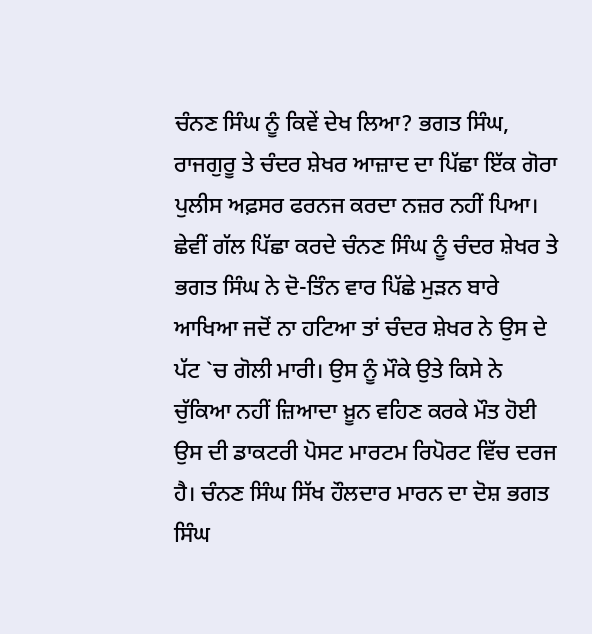ਚੰਨਣ ਸਿੰਘ ਨੂੰ ਕਿਵੇਂ ਦੇਖ ਲਿਆ? ਭਗਤ ਸਿੰਘ, ਰਾਜਗੁਰੂ ਤੇ ਚੰਦਰ ਸ਼ੇਖਰ ਆਜ਼ਾਦ ਦਾ ਪਿੱਛਾ ਇੱਕ ਗੋਰਾ ਪੁਲੀਸ ਅਫ਼ਸਰ ਫਰਨਜ ਕਰਦਾ ਨਜ਼ਰ ਨਹੀਂ ਪਿਆ। ਛੇਵੀਂ ਗੱਲ ਪਿੱਛਾ ਕਰਦੇ ਚੰਨਣ ਸਿੰਘ ਨੂੰ ਚੰਦਰ ਸ਼ੇਖਰ ਤੇ ਭਗਤ ਸਿੰਘ ਨੇ ਦੋ-ਤਿੰਨ ਵਾਰ ਪਿੱਛੇ ਮੁੜਨ ਬਾਰੇ ਆਖਿਆ ਜਦੋਂ ਨਾ ਹਟਿਆ ਤਾਂ ਚੰਦਰ ਸ਼ੇਖਰ ਨੇ ਉਸ ਦੇ ਪੱਟ `ਚ ਗੋਲੀ ਮਾਰੀ। ਉਸ ਨੂੰ ਮੌਕੇ ਉਤੇ ਕਿਸੇ ਨੇ ਚੁੱਕਿਆ ਨਹੀਂ ਜ਼ਿਆਦਾ ਖ਼ੂਨ ਵਹਿਣ ਕਰਕੇ ਮੌਤ ਹੋਈ ਉਸ ਦੀ ਡਾਕਟਰੀ ਪੋਸਟ ਮਾਰਟਮ ਰਿਪੋਰਟ ਵਿੱਚ ਦਰਜ ਹੈ। ਚੰਨਣ ਸਿੰਘ ਸਿੱਖ ਹੌਲਦਾਰ ਮਾਰਨ ਦਾ ਦੋਸ਼ ਭਗਤ ਸਿੰਘ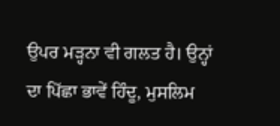ਉਪਰ ਮੜ੍ਹਨਾ ਵੀ ਗਲਤ ਹੈ। ਉਨ੍ਹਾਂ ਦਾ ਪਿੱਛਾ ਭਾਵੇਂ ਹਿੰਦੂ, ਮੁਸਲਿਮ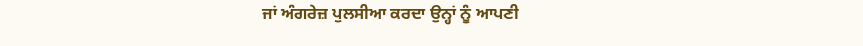ਜਾਂ ਅੰਗਰੇਜ਼ ਪੁਲਸੀਆ ਕਰਦਾ ਉਨ੍ਹਾਂ ਨੂੰ ਆਪਣੀ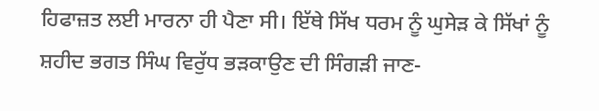ਹਿਫਾਜ਼ਤ ਲਈ ਮਾਰਨਾ ਹੀ ਪੈਣਾ ਸੀ। ਇੱਥੇ ਸਿੱਖ ਧਰਮ ਨੂੰ ਘੁਸੇੜ ਕੇ ਸਿੱਖਾਂ ਨੂੰ ਸ਼ਹੀਦ ਭਗਤ ਸਿੰਘ ਵਿਰੁੱਧ ਭੜਕਾਉਣ ਦੀ ਸਿੰਗੜੀ ਜਾਣ-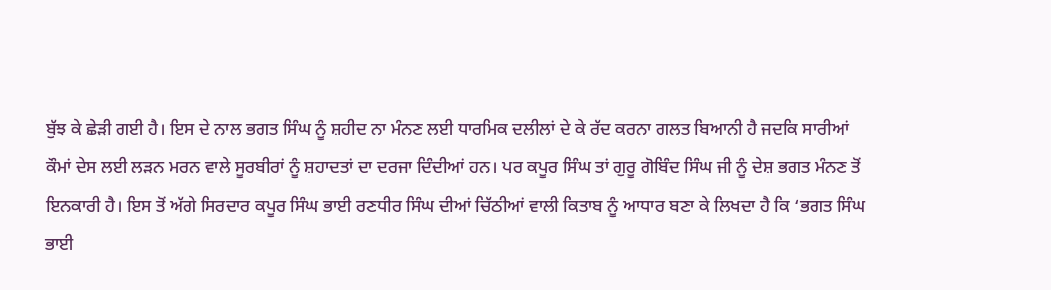ਬੁੱਝ ਕੇ ਛੇੜੀ ਗਈ ਹੈ। ਇਸ ਦੇ ਨਾਲ ਭਗਤ ਸਿੰਘ ਨੂੰ ਸ਼ਹੀਦ ਨਾ ਮੰਨਣ ਲਈ ਧਾਰਮਿਕ ਦਲੀਲਾਂ ਦੇ ਕੇ ਰੱਦ ਕਰਨਾ ਗਲਤ ਬਿਆਨੀ ਹੈ ਜਦਕਿ ਸਾਰੀਆਂ ਕੌਮਾਂ ਦੇਸ ਲਈ ਲੜਨ ਮਰਨ ਵਾਲੇ ਸੂਰਬੀਰਾਂ ਨੂੰ ਸ਼ਹਾਦਤਾਂ ਦਾ ਦਰਜਾ ਦਿੰਦੀਆਂ ਹਨ। ਪਰ ਕਪੂਰ ਸਿੰਘ ਤਾਂ ਗੁਰੂ ਗੋਬਿੰਦ ਸਿੰਘ ਜੀ ਨੂੰ ਦੇਸ਼ ਭਗਤ ਮੰਨਣ ਤੋਂ ਇਨਕਾਰੀ ਹੈ। ਇਸ ਤੋਂ ਅੱਗੇ ਸਿਰਦਾਰ ਕਪੂਰ ਸਿੰਘ ਭਾਈ ਰਣਧੀਰ ਸਿੰਘ ਦੀਆਂ ਚਿੱਠੀਆਂ ਵਾਲੀ ਕਿਤਾਬ ਨੂੰ ਆਧਾਰ ਬਣਾ ਕੇ ਲਿਖਦਾ ਹੈ ਕਿ ‘ਭਗਤ ਸਿੰਘ ਭਾਈ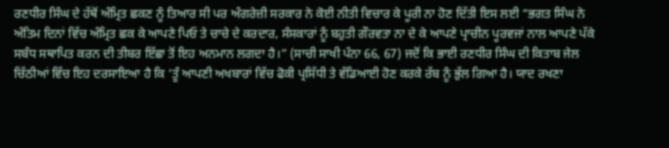ਰਣਧੀਰ ਸਿੰਘ ਦੇ ਹੱਥੋਂ ਅੰਮ੍ਰਿਤ ਛਕਣ ਨੂੰ ਤਿਆਰ ਸੀ ਪਰ ਅੰਗਰੇਜ਼ੀ ਸਰਕਾਰ ਨੇ ਕੋਈ ਨੀਤੀ ਵਿਚਾਰ ਕੇ ਪੂਰੀ ਨਾ ਹੋਣ ਦਿੱਤੀ ਇਸ ਲਈ “ਭਗਤ ਸਿੰਘ ਨੇ ਅੰਤਿਮ ਦਿਨਾਂ ਵਿੱਚ ਅੰਮ੍ਰਿਤ ਛਕ ਕੇ ਆਪਣੇ ਪਿਓ ਤੇ ਚਾਚੇ ਦੇ ਕਰਦਾਰ, ਸੰਸਕਾਰਾਂ ਨੂੰ ਬਹੁਤੀ ਗੌਰਵਤਾ ਨਾ ਦੇ ਕੇ ਆਪਣੇ ਪ੍ਰਾਚੀਨ ਪੂਰਵਜਾਂ ਨਾਲ ਆਪਣੇ ਪੱਕੇ ਸਬੰਧ ਸਥਾਪਿਤ ਕਰਨ ਦੀ ਤੀਬਰ ਇੱਛਾ ਤੋਂ ਇਹ ਅਨਮਾਨ ਲਗਦਾ ਹੈ।” (ਸਾਚੀ ਸਾਖੀ ਪੰਨਾ 66, 67) ਜਦੋਂ ਕਿ ਭਾਈ ਰਣਧੀਰ ਸਿੰਘ ਦੀ ਕਿਤਾਬ ਜੇਲ ਚਿੱਠੀਆਂ ਵਿੱਚ ਇਹ ਦਰਸਾਇਆ ਹੈ ਕਿ ‘ਤੂੰ ਆਪਣੀ ਅਖਬਾਰਾਂ ਵਿੱਚ ਫੋਕੀ ਪ੍ਰਸਿੱਧੀ ਤੇ ਵੱਡਿਆਈ ਹੋਣ ਕਰਕੇ ਰੱਬ ਨੂੰ ਭੁੱਲ ਗਿਆ ਹੈ। ਯਾਦ ਰਖਣਾ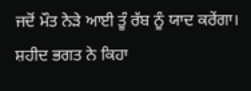ਜਦੋਂ ਮੌਤ ਨੇੜੇ ਆਈ ਤੂੰ ਰੱਬ ਨੂੰ ਯਾਦ ਕਰੇਂਗਾ। ਸ਼ਹੀਦ ਭਗਤ ਨੇ ਕਿਹਾ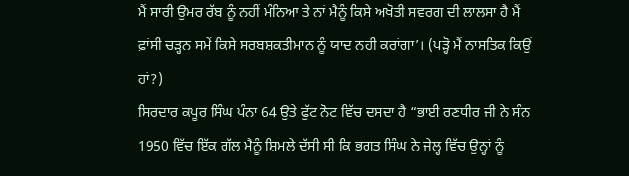ਮੈਂ ਸਾਰੀ ਉਮਰ ਰੱਬ ਨੂੰ ਨਹੀਂ ਮੰਨਿਆ ਤੇ ਨਾਂ ਮੈਨੂੰ ਕਿਸੇ ਅਖੋਤੀ ਸਵਰਗ ਦੀ ਲਾਲਸਾ ਹੈ ਮੈਂ ਫ਼ਾਂਸੀ ਚੜ੍ਹਨ ਸਮੇਂ ਕਿਸੇ ਸਰਬਸ਼ਕਤੀਮਾਨ ਨੂੰ ਯਾਦ ਨਹੀ ਕਰਾਂਗਾ’। (ਪੜ੍ਹੋ ਮੈਂ ਨਾਸਤਿਕ ਕਿਉਂ ਹਾਂ?)
ਸਿਰਦਾਰ ਕਪੂਰ ਸਿੰਘ ਪੰਨਾ 64 ਉਤੇ ਫੁੱਟ ਨੋਟ ਵਿੱਚ ਦਸਦਾ ਹੈ “ਭਾਈ ਰਣਧੀਰ ਜੀ ਨੇ ਸੰਨ 1950 ਵਿੱਚ ਇੱਕ ਗੱਲ ਮੈਨੂੰ ਸ਼ਿਮਲੇ ਦੱਸੀ ਸੀ ਕਿ ਭਗਤ ਸਿੰਘ ਨੇ ਜੇਲ੍ਹ ਵਿੱਚ ਉਨ੍ਹਾਂ ਨੂੰ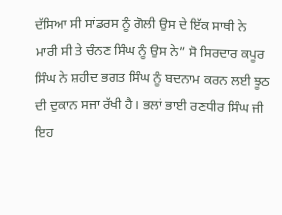ਦੱਸਿਆ ਸੀ ਸਾਂਡਰਸ ਨੂੰ ਗੋਲੀ ਉਸ ਦੇ ਇੱਕ ਸਾਥੀ ਨੇ ਮਾਰੀ ਸੀ ਤੇ ਚੰਨਣ ਸਿੰਘ ਨੂੰ ਉਸ ਨੇ” ਸੋ ਸਿਰਦਾਰ ਕਪੂਰ ਸਿੰਘ ਨੇ ਸ਼ਹੀਦ ਭਗਤ ਸਿੰਘ ਨੂੰ ਬਦਨਾਮ ਕਰਨ ਲਈ ਝੂਠ ਦੀ ਦੁਕਾਨ ਸਜਾ ਰੱਖੀ ਹੈ। ਭਲਾਂ ਭਾਈ ਰਣਧੀਰ ਸਿੰਘ ਜੀ ਇਹ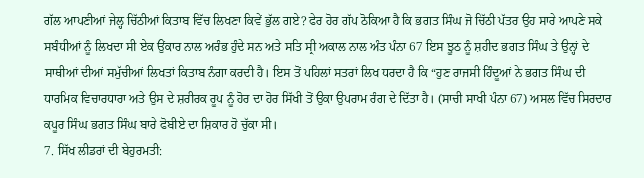ਗੱਲ ਆਪਣੀਆਂ ਜੇਲ੍ਹ ਚਿੱਠੀਆਂ ਕਿਤਾਬ ਵਿੱਚ ਲਿਖਣਾ ਕਿਵੇਂ ਭੁੱਲ ਗਏ? ਫੇਰ ਹੋਰ ਗੱਪ ਠੋਕਿਆ ਹੈ ਕਿ ਭਗਤ ਸਿੰਘ ਜੋ ਚਿੱਠੀ ਪੱਤਰ ਉਹ ਸਾਰੇ ਆਪਣੇ ਸਕੇ ਸਬੰਧੀਆਂ ਨੂੰ ਲਿਖਦਾ ਸੀ ਏਕ ਉਂਕਾਰ ਨਾਲ ਅਰੰਭ ਹੁੰਦੇ ਸਨ ਅਤੇ ਸਤਿ ਸ੍ਰੀ ਅਕਾਲ ਨਾਲ ਅੰਤ ਪੰਨਾ 67 ਇਸ ਝੂਠ ਨੂੰ ਸ਼ਹੀਦ ਭਗਤ ਸਿੰਘ ਤੇ ਉਨ੍ਹਾਂ ਦੇ ਸਾਥੀਆਂ ਦੀਆਂ ਸਮੁੱਚੀਆਂ ਲਿਖਤਾਂ ਕਿਤਾਬ ਨੰਗਾ ਕਰਦੀ ਹੈ। ਇਸ ਤੋਂ ਪਹਿਲਾਂ ਸਤਰਾਂ ਲਿਖ ਧਰਦਾ ਹੈ ਕਿ “ਹੁਣ ਰਾਜਸੀ ਹਿੰਦੂਆਂ ਨੇ ਭਗਤ ਸਿੰਘ ਦੀ ਧਾਰਮਿਕ ਵਿਚਾਰਧਾਰਾ ਅਤੇ ਉਸ ਦੇ ਸ਼ਰੀਰਕ ਰੂਪ ਨੂੰ ਹੋਰ ਦਾ ਹੋਰ ਸਿੱਖੀ ਤੋਂ ਉਕਾ ਉਪਰਾਮ ਰੰਗ ਦੇ ਦਿੱਤਾ ਹੈ। (ਸਾਚੀ ਸਾਖੀ ਪੰਨਾ 67) ਅਸਲ ਵਿੱਚ ਸਿਰਦਾਰ ਕਪੂਰ ਸਿੰਘ ਭਗਤ ਸਿੰਘ ਬਾਰੇ ਫੋਬੀਏ ਦਾ ਸ਼ਿਕਾਰ ਹੋ ਚੁੱਕਾ ਸੀ।
7. ਸਿੱਖ ਲੀਡਰਾਂ ਦੀ ਬੇਹੁਰਮਤੀ: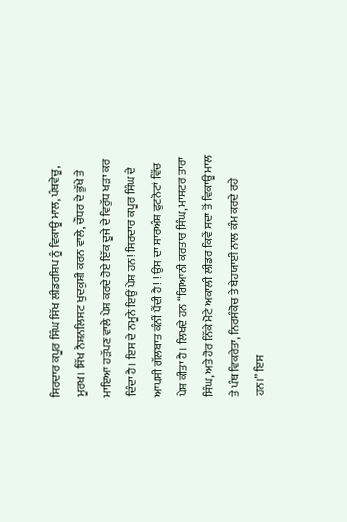ਸਿਰਦਾਰ ਕਪੂਰ ਸਿੰਘ ਸਿੱਖ ਲੀਡਰਸ਼ਿਪ ਨੂੰ ਵਿਕਾਊ ਮਾਲ, ਪੰਥਵੇਚੂ, ਮੂਰਖ। ਸਿੱਖ ਨੈਸ਼ਨਲਿਸਟ ਖੁਦਕੁਸ਼ੀ ਕਰਨ ਵਾਲੇ, ਚੌਧਰ ਦੇ ਭੁੱਖੇ ਤੇ ਮਾਇਆ ਹੜੱਪਣ ਵਾਲੇ ਪੇਸ਼ ਕਰਦੇ ਹੋਏ ਇੱਕ ਦੂਜੇ ਦੇ ਵਿਰੁੱਧ ਖੜਾ ਕਰ ਦਿੰਦਾ ਹੈ। ਇਸ ਦੇ ਨਮੂਨੇ ਇਉਂ ਪੇਸ਼ ਹਨ! ਸਿਰਦਾਰ ਕਪੂਰ ਸਿੰਘ ਦੇ ਆਪਸੀ ਗੱਲਬਾਤ ਕੰਨੀਂ ਪੈਂਦੀ ਹੈ! ! ਉਸ ਦਾ ਸਾਰਅੰਸ਼ ਫੁਟਨੋਟਾਂ ਵਿੱਚ ਪੇਸ਼ ਕੀਤਾ ਹੈ। ਲਿਖਦੇ ਹਨ “ਗਿਆਨੀ ਕਰਤਾਰ ਸਿੰਘ, ਮਾਸਟਰ ਤਾਰਾ ਸਿੰਘ, ਅਤੇ ਹੋਰ ਨਿੱਕੇ ਮੋਟੇ ਅਕਾਲੀ ਲੀਡਰ ਕਿਵੇਂ ਸਦਾ ਤੋਂ ਵਿਕਾਊ ਮਾਲ ਤੇ ਪੰਥ ਵਿਕਰੇਤਾ, ਨਿਰਸੰਕੋਚ ਤੇ ਬੇਹਯਾਈ ਨਾਲ ਕੰਮ ਕਰਦੇ ਰਹੇ ਹਨ।” ਇਸ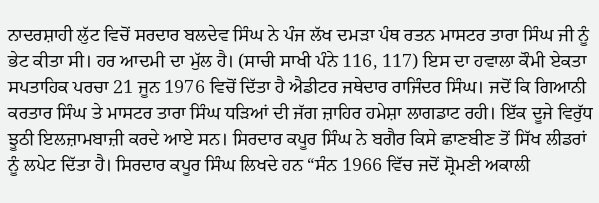ਨਾਦਰਸ਼ਾਹੀ ਲੁੱਟ ਵਿਚੋਂ ਸਰਦਾਰ ਬਲਦੇਵ ਸਿੰਘ ਨੇ ਪੰਜ ਲੱਖ ਦਮੜਾ ਪੰਥ ਰਤਨ ਮਾਸਟਰ ਤਾਰਾ ਸਿੰਘ ਜੀ ਨੂੰ ਭੇਟ ਕੀਤਾ ਸੀ। ਹਰ ਆਦਮੀ ਦਾ ਮੁੱਲ ਹੈ। (ਸਾਚੀ ਸਾਖੀ ਪੰਨੇ 116, 117) ਇਸ ਦਾ ਹਵਾਲਾ ਕੌਮੀ ਏਕਤਾ ਸਪਤਾਹਿਕ ਪਰਚਾ 21 ਜੂਨ 1976 ਵਿਚੋਂ ਦਿੱਤਾ ਹੈ ਐਡੀਟਰ ਜਥੇਦਾਰ ਰਾਜਿੰਦਰ ਸਿੰਘ। ਜਦੋਂ ਕਿ ਗਿਆਨੀ ਕਰਤਾਰ ਸਿੰਘ ਤੇ ਮਾਸਟਰ ਤਾਰਾ ਸਿੰਘ ਧੜਿਆਂ ਦੀ ਜੱਗ ਜ਼ਾਹਿਰ ਹਮੇਸ਼ਾ ਲਾਗਡਾਟ ਰਹੀ। ਇੱਕ ਦੂਜੇ ਵਿਰੁੱਧ ਝੂਠੀ ਇਲਜ਼ਾਮਬਾਜ਼ੀ ਕਰਦੇ ਆਏ ਸਨ। ਸਿਰਦਾਰ ਕਪੂਰ ਸਿੰਘ ਨੇ ਬਗੈਰ ਕਿਸੇ ਛਾਣਬੀਣ ਤੋਂ ਸਿੱਖ ਲੀਡਰਾਂ ਨੂੰ ਲਪੇਟ ਦਿੱਤਾ ਹੈ। ਸਿਰਦਾਰ ਕਪੂਰ ਸਿੰਘ ਲਿਖਦੇ ਹਨ “ਸੰਨ 1966 ਵਿੱਚ ਜਦੋਂ ਸ਼੍ਰੋਮਣੀ ਅਕਾਲੀ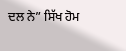ਦਲ ਨੇ” ਸਿੱਖ ਹੋਮ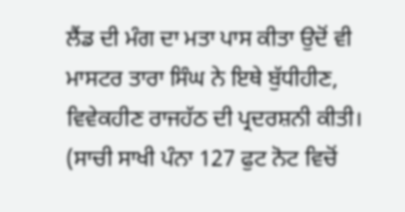ਲੈਂਡ ਦੀ ਮੰਗ ਦਾ ਮਤਾ ਪਾਸ ਕੀਤਾ ਉਦੋਂ ਵੀ ਮਾਸਟਰ ਤਾਰਾ ਸਿੰਘ ਨੇ ਇਥੇ ਬੁੱਧੀਹੀਣ, ਵਿਵੇਕਹੀਣ ਰਾਜਹੱਠ ਦੀ ਪ੍ਰਦਰਸ਼ਨੀ ਕੀਤੀ। (ਸਾਚੀ ਸਾਖੀ ਪੰਨਾ 127 ਫੁਟ ਨੋਟ ਵਿਚੋਂ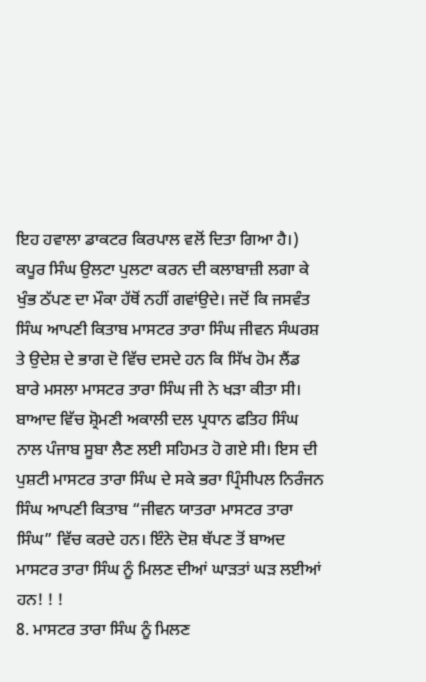ਇਹ ਹਵਾਲਾ ਡਾਕਟਰ ਕਿਰਪਾਲ ਵਲੋਂ ਦਿਤਾ ਗਿਆ ਹੈ।) ਕਪੂਰ ਸਿੰਘ ਉਲਟਾ ਪੁਲਟਾ ਕਰਨ ਦੀ ਕਲਾਬਾਜ਼ੀ ਲਗਾ ਕੇ ਖੁੰਭ ਠੱਪਣ ਦਾ ਮੌਕਾ ਹੱਥੋਂ ਨਹੀਂ ਗਵਾਂਉਦੇ। ਜਦੋਂ ਕਿ ਜਸਵੰਤ ਸਿੰਘ ਆਪਣੀ ਕਿਤਾਬ ਮਾਸਟਰ ਤਾਰਾ ਸਿੰਘ ਜੀਵਨ ਸੰਘਰਸ਼ ਤੇ ਉਦੇਸ਼ ਦੇ ਭਾਗ ਦੋ ਵਿੱਚ ਦਸਦੇ ਹਨ ਕਿ ਸਿੱਖ ਹੋਮ ਲੈਂਡ ਬਾਰੇ ਮਸਲਾ ਮਾਸਟਰ ਤਾਰਾ ਸਿੰਘ ਜੀ ਨੇ ਖੜਾ ਕੀਤਾ ਸੀ। ਬਾਆਦ ਵਿੱਚ ਸ਼੍ਰੋਮਣੀ ਅਕਾਲੀ ਦਲ ਪ੍ਰਧਾਨ ਫਤਿਹ ਸਿੰਘ ਨਾਲ ਪੰਜਾਬ ਸੂਬਾ ਲੈਣ ਲਈ ਸਹਿਮਤ ਹੋ ਗਏ ਸੀ। ਇਸ ਦੀ ਪੁਸ਼ਟੀ ਮਾਸਟਰ ਤਾਰਾ ਸਿੰਘ ਦੇ ਸਕੇ ਭਰਾ ਪ੍ਰਿੰਸੀਪਲ ਨਿਰੰਜਨ ਸਿੰਘ ਆਪਣੀ ਕਿਤਾਬ “ਜੀਵਨ ਯਾਤਰਾ ਮਾਸਟਰ ਤਾਰਾ ਸਿੰਘ” ਵਿੱਚ ਕਰਦੇ ਹਨ। ਇੰਨੇ ਦੋਸ਼ ਥੱਪਣ ਤੋਂ ਬਾਅਦ ਮਾਸਟਰ ਤਾਰਾ ਸਿੰਘ ਨੂੰ ਮਿਲਣ ਦੀਆਂ ਘਾੜਤਾਂ ਘੜ ਲਈਆਂ ਹਨ! ! !
8. ਮਾਸਟਰ ਤਾਰਾ ਸਿੰਘ ਨੂੰ ਮਿਲਣ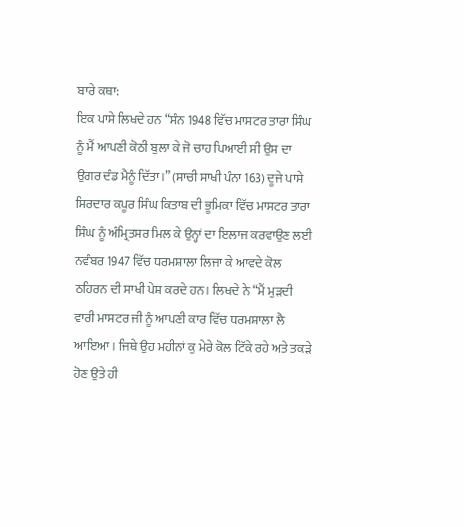ਬਾਰੇ ਕਥਾ:
ਇਕ ਪਾਸੇ ਲਿਖਦੇ ਹਨ “ਸੰਨ 1948 ਵਿੱਚ ਮਾਸਟਰ ਤਾਰਾ ਸਿੰਘ ਨੂੰ ਮੈਂ ਆਪਣੀ ਕੋਠੀ ਬੁਲਾ ਕੇ ਜੋ ਚਾਹ ਪਿਆਈ ਸੀ ਉਸ ਦਾ ਉਗਰ ਦੰਡ ਮੈਨੂੰ ਦਿੱਤਾ।” (ਸਾਚੀ ਸਾਖੀ ਪੰਨਾ 163) ਦੂਜੇ ਪਾਸੇ ਸਿਰਦਾਰ ਕਪੂਰ ਸਿੰਘ ਕਿਤਾਬ ਦੀ ਭੂਮਿਕਾ ਵਿੱਚ ਮਾਸਟਰ ਤਾਰਾ ਸਿੰਘ ਨੂੰ ਅੰਮ੍ਰਿਤਸਰ ਮਿਲ ਕੇ ਉਨ੍ਹਾਂ ਦਾ ਇਲਾਜ ਕਰਵਾਉਣ ਲਈ ਨਵੰਬਰ 1947 ਵਿੱਚ ਧਰਮਸ਼ਾਲਾ ਲਿਜਾ ਕੇ ਆਵਦੇ ਕੋਲ ਠਹਿਰਨ ਦੀ ਸਾਖੀ ਪੇਸ਼ ਕਰਦੇ ਹਨ। ਲਿਖਦੇ ਨੇ “ਮੈਂ ਮੁੜਦੀ ਵਾਰੀ ਮਾਸਟਰ ਜੀ ਨੂੰ ਆਪਣੀ ਕਾਰ ਵਿੱਚ ਧਰਮਸ਼ਾਲਾ ਲੈ ਆਇਆ। ਜਿਥੇ ਉਹ ਮਹੀਨਾਂ ਕੁ ਮੇਰੇ ਕੋਲ ਟਿੱਕੇ ਰਹੇ ਅਤੇ ਤਕੜੇ ਹੋਣ ਉਤੇ ਹੀ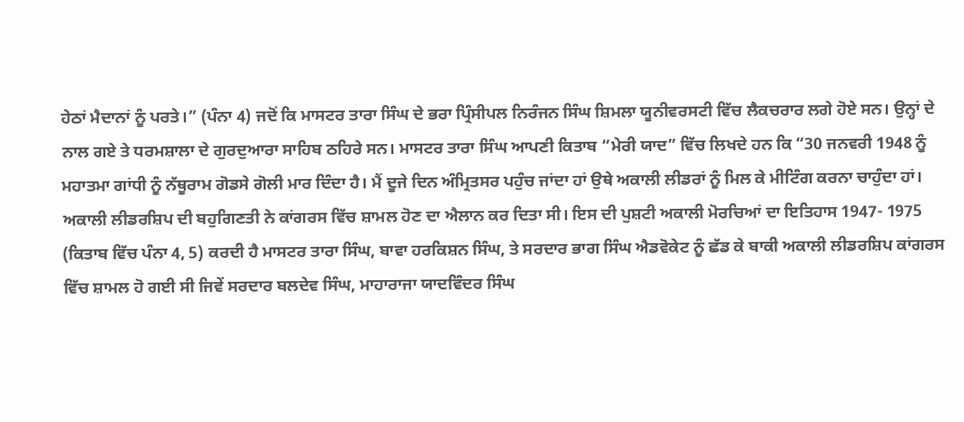ਹੇਠਾਂ ਮੈਦਾਨਾਂ ਨੂੰ ਪਰਤੇ।” (ਪੰਨਾ 4) ਜਦੋਂ ਕਿ ਮਾਸਟਰ ਤਾਰਾ ਸਿੰਘ ਦੇ ਭਰਾ ਪ੍ਰਿੰਸੀਪਲ ਨਿਰੰਜਨ ਸਿੰਘ ਸ਼ਿਮਲਾ ਯੂਨੀਵਰਸਟੀ ਵਿੱਚ ਲੈਕਚਰਾਰ ਲਗੇ ਹੋਏ ਸਨ। ਉਨ੍ਹਾਂ ਦੇ ਨਾਲ ਗਏ ਤੇ ਧਰਮਸ਼ਾਲਾ ਦੇ ਗੁਰਦੁਆਰਾ ਸਾਹਿਬ ਠਹਿਰੇ ਸਨ। ਮਾਸਟਰ ਤਾਰਾ ਸਿੰਘ ਆਪਣੀ ਕਿਤਾਬ “ਮੇਰੀ ਯਾਦ” ਵਿੱਚ ਲਿਖਦੇ ਹਨ ਕਿ “30 ਜਨਵਰੀ 1948 ਨੂੰ ਮਹਾਤਮਾ ਗਾਂਧੀ ਨੂੰ ਨੱਥੂਰਾਮ ਗੋਡਸੇ ਗੋਲੀ ਮਾਰ ਦਿੰਦਾ ਹੈ। ਮੈਂ ਦੂਜੇ ਦਿਨ ਅੰਮ੍ਰਿਤਸਰ ਪਹੁੰਚ ਜਾਂਦਾ ਹਾਂ ਉਥੇ ਅਕਾਲੀ ਲੀਡਰਾਂ ਨੂੰ ਮਿਲ ਕੇ ਮੀਟਿੰਗ ਕਰਨਾ ਚਾਹੁੰਦਾ ਹਾਂ। ਅਕਾਲੀ ਲੀਡਰਸ਼ਿਪ ਦੀ ਬਹੁਗਿਣਤੀ ਨੇ ਕਾਂਗਰਸ ਵਿੱਚ ਸ਼ਾਮਲ ਹੋਣ ਦਾ ਐਲਾਨ ਕਰ ਦਿਤਾ ਸੀ। ਇਸ ਦੀ ਪੁਸ਼ਟੀ ਅਕਾਲੀ ਮੋਰਚਿਆਂ ਦਾ ਇਤਿਹਾਸ 1947- 1975 (ਕਿਤਾਬ ਵਿੱਚ ਪੰਨਾ 4, 5) ਕਰਦੀ ਹੈ ਮਾਸਟਰ ਤਾਰਾ ਸਿੰਘ, ਬਾਵਾ ਹਰਕਿਸ਼ਨ ਸਿੰਘ, ਤੇ ਸਰਦਾਰ ਭਾਗ ਸਿੰਘ ਐਡਵੋਕੇਟ ਨੂੰ ਛੱਡ ਕੇ ਬਾਕੀ ਅਕਾਲੀ ਲੀਡਰਸ਼ਿਪ ਕਾਂਗਰਸ ਵਿੱਚ ਸ਼ਾਮਲ ਹੋ ਗਈ ਸੀ ਜਿਵੇਂ ਸਰਦਾਰ ਬਲਦੇਵ ਸਿੰਘ, ਮਾਹਾਰਾਜਾ ਯਾਦਵਿੰਦਰ ਸਿੰਘ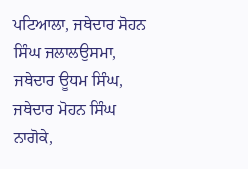ਪਟਿਆਲਾ, ਜਥੇਦਾਰ ਸੋਹਨ ਸਿੰਘ ਜਲਾਲਉਸਮਾ, ਜਥੇਦਾਰ ਊਧਮ ਸਿੰਘ, ਜਥੇਦਾਰ ਮੋਹਨ ਸਿੰਘ ਨਾਗੋਕੇ,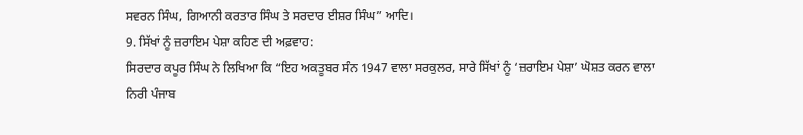ਸਵਰਨ ਸਿੰਘ, ਗਿਆਨੀ ਕਰਤਾਰ ਸਿੰਘ ਤੇ ਸਰਦਾਰ ਈਸ਼ਰ ਸਿੰਘ” ਆਦਿ।
9. ਸਿੱਖਾਂ ਨੂੰ ਜ਼ਰਾਇਮ ਪੇਸ਼ਾ ਕਹਿਣ ਦੀ ਅਫ਼ਵਾਹ:
ਸਿਰਦਾਰ ਕਪੂਰ ਸਿੰਘ ਨੇ ਲਿਖਿਆ ਕਿ “ਇਹ ਅਕਤੂਬਰ ਸੰਨ 1947 ਵਾਲਾ ਸਰਕੁਲਰ, ਸਾਰੇ ਸਿੱਖਾਂ ਨੂੰ ‘ਜ਼ਰਾਇਮ ਪੇਸ਼ਾ’ ਘੋਸ਼ਤ ਕਰਨ ਵਾਲਾ ਨਿਰੀ ਪੰਜਾਬ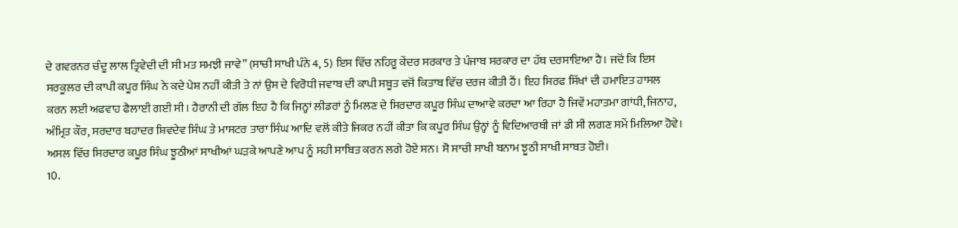ਦੇ ਗਵਰਨਰ ਚੰਦੂ ਲਾਲ ਤ੍ਰਿਵੇਦੀ ਦੀ ਸੀ ਮਤ ਸਮਝੀ ਜਾਵੇ” (ਸਾਚੀ ਸਾਖੀ ਪੰਨੇ 4, 5) ਇਸ ਵਿੱਚ ਨਹਿਰੂ ਕੇਂਦਰ ਸਰਕਾਰ ਤੇ ਪੰਜਾਬ ਸਰਕਾਰ ਦਾ ਹੱਥ ਦਰਸਾਇਆ ਹੈ। ਜਦੋਂ ਕਿ ਇਸ ਸਰਕੂਲਰ ਦੀ ਕਾਪੀ ਕਪੂਰ ਸਿੰਘ ਨੇ ਕਦੇ ਪੇਸ਼ ਨਹੀਂ ਕੀਤੀ ਤੇ ਨਾਂ ਉਸ ਦੇ ਵਿਰੋਧੀ ਜਵਾਬ ਦੀ ਕਾਪੀ ਸਬੂਤ ਵਜੋਂ ਕਿਤਾਬ ਵਿੱਚ ਦਰਜ ਕੀਤੀ ਹੈਂ। ਇਹ ਸਿਰਫ ਸਿੱਖਾਂ ਦੀ ਹਮਾਇਤ ਹਾਸਲ ਕਰਨ ਲਈ ਅਫਵਾਹ ਫੈਲਾਈ ਗਈ ਸੀ। ਹੈਰਾਨੀ ਦੀ ਗੱਲ ਇਹ ਹੈ ਕਿ ਜਿਨ੍ਹਾਂ ਲੀਡਰਾਂ ਨੂੰ ਮਿਲਣ ਦੇ ਸਿਰਦਾਰ ਕਪੂਰ ਸਿੰਘ ਦਾਆਵੇ ਕਰਦਾ ਆ ਰਿਹਾ ਹੈ ਜਿਵੇਂ ਮਹਾਤਮਾ ਗਾਂਧੀ, ਜਿਨਾਹ, ਅੰਮ੍ਰਿਤ ਕੌਰ, ਸਰਦਾਰ ਬਹਾਦਰ ਸ਼ਿਵਦੇਵ ਸਿੰਘ ਤੇ ਮਾਸਟਰ ਤਾਰਾ ਸਿੰਘ ਆਦਿ ਵਲੋਂ ਕੀਤੇ ਜਿਕਰ ਨਹੀਂ ਕੀਤਾ ਕਿ ਕਪੂਰ ਸਿੰਘ ਉਨ੍ਹਾਂ ਨੂੰ ਵਿਦਿਆਰਥੀ ਜਾਂ ਡੀ ਸੀ ਲਗਣ ਸਮੇਂ ਮਿਲਿਆ ਹੋਵੇ। ਅਸਲ ਵਿੱਚ ਸਿਰਦਾਰ ਕਪੂਰ ਸਿੰਘ ਝੂਠੀਆਂ ਸਾਖੀਆਂ ਘੜਕੇ ਆਪਣੇ ਆਪ ਨੂੰ ਸਹੀ ਸਾਬਿਤ ਕਰਨ ਲਗੇ ਹੋਏ ਸਨ। ਸੋ ਸਾਚੀ ਸਾਖੀ ਬਨਾਮ ਝੂਠੀ ਸਾਖੀ ਸਾਬਤ ਹੋਈ।
10.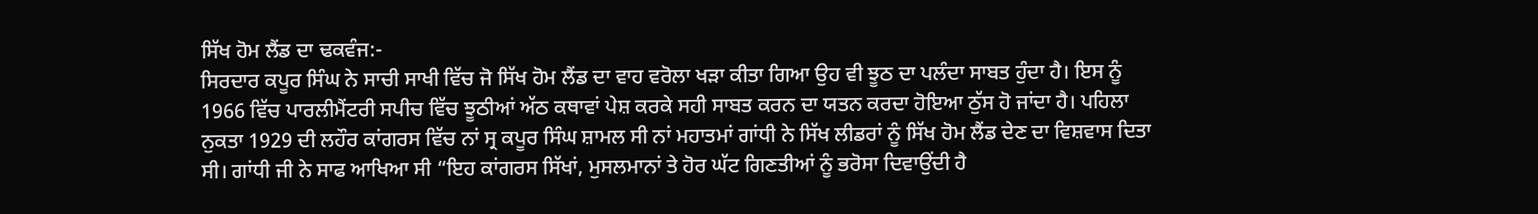ਸਿੱਖ ਹੋਮ ਲੈਂਡ ਦਾ ਢਕਵੰਜ:-
ਸਿਰਦਾਰ ਕਪੂਰ ਸਿੰਘ ਨੇ ਸਾਚੀ ਸਾਖੀ ਵਿੱਚ ਜੋ ਸਿੱਖ ਹੋਮ ਲੈਂਡ ਦਾ ਵਾਹ ਵਰੋਲਾ ਖੜਾ ਕੀਤਾ ਗਿਆ ਉਹ ਵੀ ਝੂਠ ਦਾ ਪਲੰਦਾ ਸਾਬਤ ਹੁੰਦਾ ਹੈ। ਇਸ ਨੂੰ 1966 ਵਿੱਚ ਪਾਰਲੀਮੈਂਟਰੀ ਸਪੀਚ ਵਿੱਚ ਝੂਠੀਆਂ ਅੱਠ ਕਥਾਵਾਂ ਪੇਸ਼ ਕਰਕੇ ਸਹੀ ਸਾਬਤ ਕਰਨ ਦਾ ਯਤਨ ਕਰਦਾ ਹੋਇਆ ਠੁੱਸ ਹੋ ਜਾਂਦਾ ਹੈ। ਪਹਿਲਾ ਨੁਕਤਾ 1929 ਦੀ ਲਹੌਰ ਕਾਂਗਰਸ ਵਿੱਚ ਨਾਂ ਸ੍ਰ ਕਪੂਰ ਸਿੰਘ ਸ਼ਾਮਲ ਸੀ ਨਾਂ ਮਹਾਤਮਾਂ ਗਾਂਧੀ ਨੇ ਸਿੱਖ ਲੀਡਰਾਂ ਨੂੰ ਸਿੱਖ ਹੋਮ ਲੈਂਡ ਦੇਣ ਦਾ ਵਿਸ਼ਵਾਸ ਦਿਤਾ ਸੀ। ਗਾਂਧੀ ਜੀ ਨੇ ਸਾਫ ਆਖਿਆ ਸੀ “ਇਹ ਕਾਂਗਰਸ ਸਿੱਖਾਂ, ਮੁਸਲਮਾਨਾਂ ਤੇ ਹੋਰ ਘੱਟ ਗਿਣਤੀਆਂ ਨੂੰ ਭਰੋਸਾ ਦਿਵਾਉਂਦੀ ਹੈ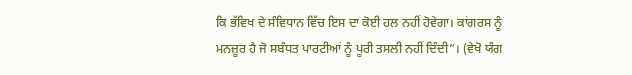ਕਿ ਭੱਵਿਖ ਦੇ ਸੰਵਿਧਾਨ ਵਿੱਚ ਇਸ ਦਾ ਕੋਈ ਹਲ ਨਹੀਂ ਹੋਵੇਗਾ। ਕਾਂਗਰਸ ਨੂੰ ਮਨਜ਼ੂਰ ਹੈ ਜੋ ਸਬੰਧਤ ਪਾਰਟੀਆਂ ਨੂੰ ਪੂਰੀ ਤਸਲੀ ਨਹੀਂ ਦਿੰਦੀ”। (ਵੇਖੋ ਯੰਗ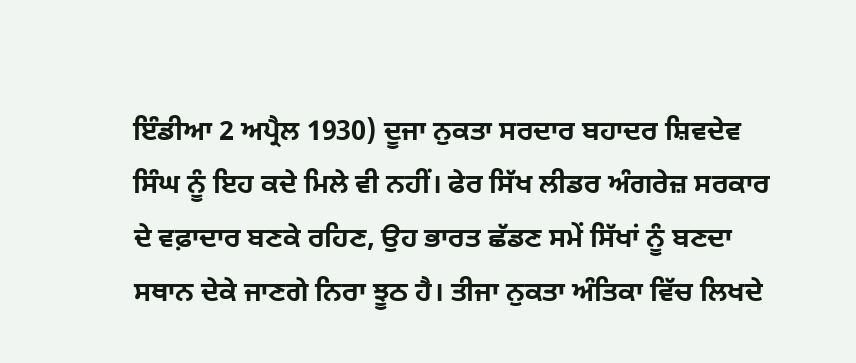ਇੰਡੀਆ 2 ਅਪ੍ਰੈਲ 1930) ਦੂਜਾ ਨੁਕਤਾ ਸਰਦਾਰ ਬਹਾਦਰ ਸ਼ਿਵਦੇਵ ਸਿੰਘ ਨੂੰ ਇਹ ਕਦੇ ਮਿਲੇ ਵੀ ਨਹੀਂ। ਫੇਰ ਸਿੱਖ ਲੀਡਰ ਅੰਗਰੇਜ਼ ਸਰਕਾਰ ਦੇ ਵਫ਼ਾਦਾਰ ਬਣਕੇ ਰਹਿਣ, ਉਹ ਭਾਰਤ ਛੱਡਣ ਸਮੇਂ ਸਿੱਖਾਂ ਨੂੰ ਬਣਦਾ ਸਥਾਨ ਦੇਕੇ ਜਾਣਗੇ ਨਿਰਾ ਝੂਠ ਹੈ। ਤੀਜਾ ਨੁਕਤਾ ਅੰਤਿਕਾ ਵਿੱਚ ਲਿਖਦੇ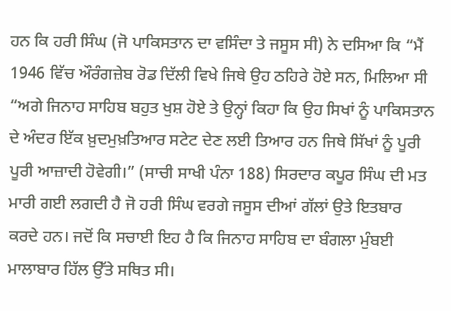ਹਨ ਕਿ ਹਰੀ ਸਿੰਘ (ਜੋ ਪਾਕਿਸਤਾਨ ਦਾ ਵਸਿੰਦਾ ਤੇ ਜਸੂਸ ਸੀ) ਨੇ ਦਸਿਆ ਕਿ “ਮੈਂ 1946 ਵਿੱਚ ਔਰੰਗਜ਼ੇਬ ਰੋਡ ਦਿੱਲੀ ਵਿਖੇ ਜਿਥੇ ਉਹ ਠਹਿਰੇ ਹੋਏ ਸਨ, ਮਿਲਿਆ ਸੀ “ਅਗੇ ਜਿਨਾਹ ਸਾਹਿਬ ਬਹੁਤ ਖੁਸ਼ ਹੋਏ ਤੇ ਉਨ੍ਹਾਂ ਕਿਹਾ ਕਿ ਉਹ ਸਿਖਾਂ ਨੂੰ ਪਾਕਿਸਤਾਨ ਦੇ ਅੰਦਰ ਇੱਕ ਖ਼ੁਦਮੁਖ਼ਤਿਆਰ ਸਟੇਟ ਦੇਣ ਲਈ ਤਿਆਰ ਹਨ ਜਿਥੇ ਸਿੱਖਾਂ ਨੂੰ ਪੂਰੀ ਪੂਰੀ ਆਜ਼ਾਦੀ ਹੋਵੇਗੀ।” (ਸਾਚੀ ਸਾਖੀ ਪੰਨਾ 188) ਸਿਰਦਾਰ ਕਪੂਰ ਸਿੰਘ ਦੀ ਮਤ ਮਾਰੀ ਗਈ ਲਗਦੀ ਹੈ ਜੋ ਹਰੀ ਸਿੰਘ ਵਰਗੇ ਜਸੂਸ ਦੀਆਂ ਗੱਲਾਂ ਉਤੇ ਇਤਬਾਰ ਕਰਦੇ ਹਨ। ਜਦੋਂ ਕਿ ਸਚਾਈ ਇਹ ਹੈ ਕਿ ਜਿਨਾਹ ਸਾਹਿਬ ਦਾ ਬੰਗਲਾ ਮੁੰਬਈ ਮਾਲਾਬਾਰ ਹਿੱਲ ਉੱਤੇ ਸਥਿਤ ਸੀ।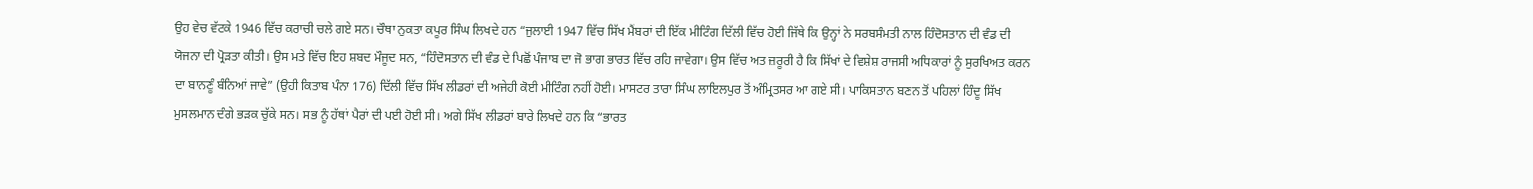ਉਹ ਵੇਚ ਵੱਟਕੇ 1946 ਵਿੱਚ ਕਰਾਚੀ ਚਲੇ ਗਏ ਸਨ। ਚੌਥਾ ਨੁਕਤਾ ਕਪੂਰ ਸਿੰਘ ਲਿਖਦੇ ਹਨ “ਜੁਲਾਈ 1947 ਵਿੱਚ ਸਿੱਖ ਮੈਂਬਰਾਂ ਦੀ ਇੱਕ ਮੀਟਿੰਗ ਦਿੱਲੀ ਵਿੱਚ ਹੋਈ ਜਿੱਥੇ ਕਿ ਉਨ੍ਹਾਂ ਨੇ ਸਰਬਸੰਮਤੀ ਨਾਲ ਹਿੰਦੋਸਤਾਨ ਦੀ ਵੰਡ ਦੀ ਯੋਜਨਾ ਦੀ ਪ੍ਰੋੜਤਾ ਕੀਤੀ। ਉਸ ਮਤੇ ਵਿੱਚ ਇਹ ਸ਼ਬਦ ਮੌਜੂਦ ਸਨ, “ਹਿੰਦੋਸਤਾਨ ਦੀ ਵੰਡ ਦੇ ਪਿਛੋਂ ਪੰਜਾਬ ਦਾ ਜੋ ਭਾਗ ਭਾਰਤ ਵਿੱਚ ਰਹਿ ਜਾਵੇਗਾ। ਉਸ ਵਿੱਚ ਅਤ ਜ਼ਰੂਰੀ ਹੈ ਕਿ ਸਿੱਖਾਂ ਦੇ ਵਿਸ਼ੇਸ਼ ਰਾਜਸੀ ਅਧਿਕਾਰਾਂ ਨੂੰ ਸੁਰਖਿਅਤ ਕਰਨ ਦਾ ਬਾਨਣੂੰ ਬੰਨਿਆਂ ਜਾਵੇ” (ਉਹੀ ਕਿਤਾਬ ਪੰਨਾ 176) ਦਿੱਲੀ ਵਿੱਚ ਸਿੱਖ ਲੀਡਰਾਂ ਦੀ ਅਜੇਹੀ ਕੋਈ ਮੀਟਿੰਗ ਨਹੀਂ ਹੋਈ। ਮਾਸਟਰ ਤਾਰਾ ਸਿੰਘ ਲਾਇਲਪੁਰ ਤੋਂ ਅੰਮ੍ਰਿਤਸਰ ਆ ਗਏ ਸੀ। ਪਾਕਿਸਤਾਨ ਬਣਨ ਤੋਂ ਪਹਿਲਾਂ ਹਿੰਦੂ ਸਿੱਖ ਮੁਸਲਮਾਨ ਦੰਗੇ ਭੜਕ ਚੁੱਕੇ ਸਨ। ਸਭ ਨੂੰ ਹੱਥਾਂ ਪੈਰਾਂ ਦੀ ਪਈ ਹੋਈ ਸੀ। ਅਗੇ ਸਿੱਖ ਲੀਡਰਾਂ ਬਾਰੇ ਲਿਖਦੇ ਹਨ ਕਿ “ਭਾਰਤ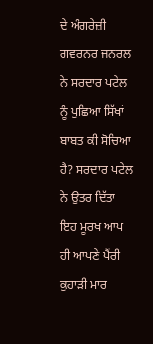ਦੇ ਅੰਗਰੇਜ਼ੀ ਗਵਰਨਰ ਜਨਰਲ ਨੇ ਸਰਦਾਰ ਪਟੇਲ ਨੂੰ ਪੁਛਿਆ ਸਿੱਖਾਂ ਬਾਬਤ ਕੀ ਸੋਚਿਆ ਹੈ? ਸਰਦਾਰ ਪਟੇਲ ਨੇ ਉਤਰ ਦਿੱਤਾ ਇਹ ਮੂਰਖ ਆਪ ਹੀ ਆਪਣੇ ਪੈਂਰੀ ਕੁਹਾੜੀ ਮਾਰ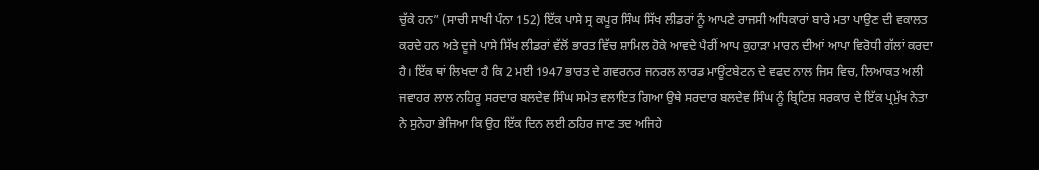ਚੁੱਕੇ ਹਨ” (ਸਾਚੀ ਸਾਖੀ ਪੰਨਾ 152) ਇੱਕ ਪਾਸੇ ਸ੍ਰ ਕਪੂਰ ਸਿੰਘ ਸਿੱਖ ਲੀਡਰਾਂ ਨੂੰ ਆਪਣੇ ਰਾਜਸੀ ਅਧਿਕਾਰਾਂ ਬਾਰੇ ਮਤਾ ਪਾਉਣ ਦੀ ਵਕਾਲਤ ਕਰਦੇ ਹਨ ਅਤੇ ਦੂਜੇ ਪਾਸੇ ਸਿੱਖ ਲੀਡਰਾਂ ਵੱਲੋਂ ਭਾਰਤ ਵਿੱਚ ਸ਼ਾਮਿਲ ਹੋਕੇ ਆਵਦੇ ਪੈਰੀਂ ਆਪ ਕੁਹਾੜਾ ਮਾਰਨ ਦੀਆਂ ਆਪਾ ਵਿਰੋਧੀ ਗੱਲਾਂ ਕਰਦਾ ਹੈ। ਇੱਕ ਥਾਂ ਲਿਖਦਾ ਹੈ ਕਿ 2 ਮਈ 1947 ਭਾਰਤ ਦੇ ਗਵਰਨਰ ਜਨਰਲ ਲਾਰਡ ਮਾਊਂਟਬੇਟਨ ਦੇ ਵਫਦ ਨਾਲ ਜਿਸ ਵਿਚ, ਲਿਆਕਤ ਅਲੀ ਜਵਾਹਰ ਲਾਲ ਨਹਿਰੂ ਸਰਦਾਰ ਬਲਦੇਵ ਸਿੰਘ ਸਮੇਤ ਵਲਾਇਤ ਗਿਆ ਉਥੇ ਸਰਦਾਰ ਬਲਦੇਵ ਸਿੰਘ ਨੂੰ ਬ੍ਰਿਟਿਸ਼ ਸਰਕਾਰ ਦੇ ਇੱਕ ਪ੍ਰਮੁੱਖ ਨੇਤਾ ਨੇ ਸੁਨੇਹਾ ਭੇਜਿਆ ਕਿ ਉਹ ਇੱਕ ਦਿਨ ਲਈ ਠਹਿਰ ਜਾਣ ਤਦ ਅਜਿਹੇ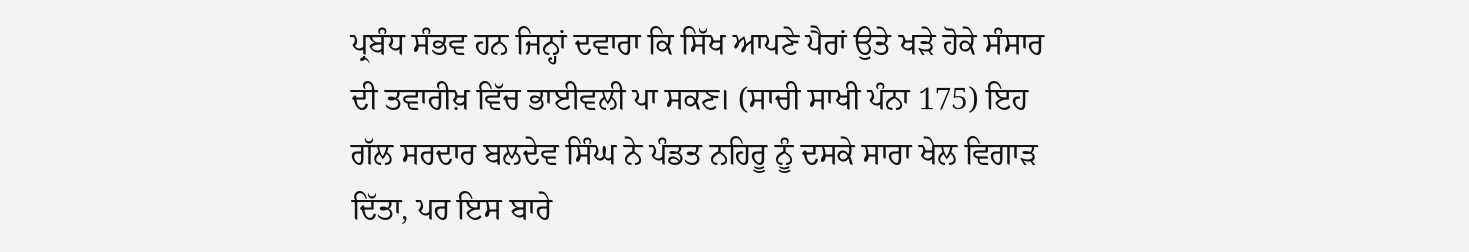ਪ੍ਰਬੰਧ ਸੰਭਵ ਹਨ ਜਿਨ੍ਹਾਂ ਦਵਾਰਾ ਕਿ ਸਿੱਖ ਆਪਣੇ ਪੈਰਾਂ ਉਤੇ ਖੜੇ ਹੋਕੇ ਸੰਸਾਰ ਦੀ ਤਵਾਰੀਖ਼ ਵਿੱਚ ਭਾਈਵਲੀ ਪਾ ਸਕਣ। (ਸਾਚੀ ਸਾਖੀ ਪੰਨਾ 175) ਇਹ ਗੱਲ ਸਰਦਾਰ ਬਲਦੇਵ ਸਿੰਘ ਨੇ ਪੰਡਤ ਨਹਿਰੂ ਨੂੰ ਦਸਕੇ ਸਾਰਾ ਖੇਲ ਵਿਗਾੜ ਦਿੱਤਾ, ਪਰ ਇਸ ਬਾਰੇ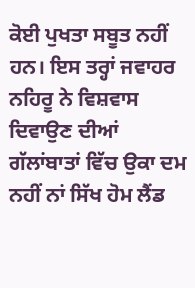ਕੋਈ ਪੁਖਤਾ ਸਬੂਤ ਨਹੀਂ ਹਨ। ਇਸ ਤਰ੍ਹਾਂ ਜਵਾਹਰ ਨਹਿਰੂ ਨੇ ਵਿਸ਼ਵਾਸ ਦਿਵਾਉਣ ਦੀਆਂ ਗੱਲਾਂਬਾਤਾਂ ਵਿੱਚ ਉਕਾ ਦਮ ਨਹੀਂ ਨਾਂ ਸਿੱਖ ਹੋਮ ਲੈਂਡ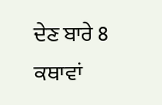ਦੇਣ ਬਾਰੇ 8 ਕਥਾਵਾਂ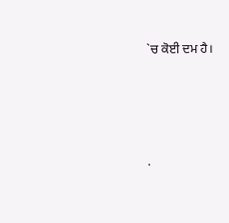`ਚ ਕੋਈ ਦਮ ਹੈ।




.